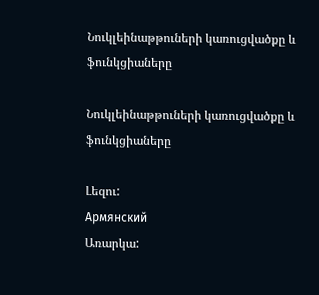Նուկլեինաթթուների կառուցվածքը և ֆունկցիաները

Նուկլեինաթթուների կառուցվածքը և ֆունկցիաները

Լեզու:
Армянский
Առարկա: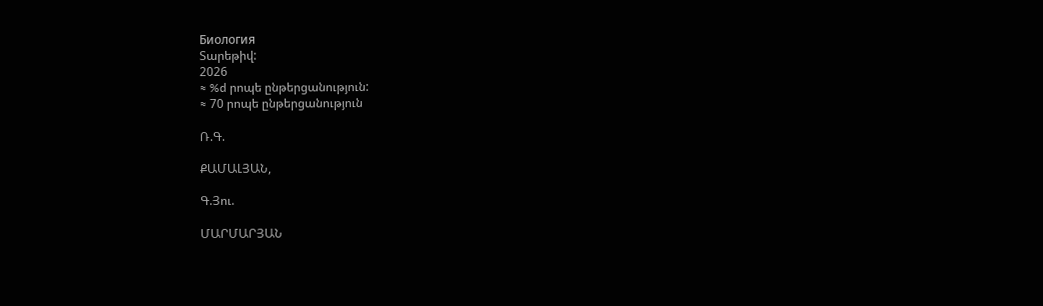Биология
Տարեթիվ:
2026
≈ %d րոպե ընթերցանություն:
≈ 70 րոպե ընթերցանություն

Ռ.Գ.

ՔԱՄԱԼՅԱՆ,

Գ.Յու.

ՄԱՐՄԱՐՅԱՆ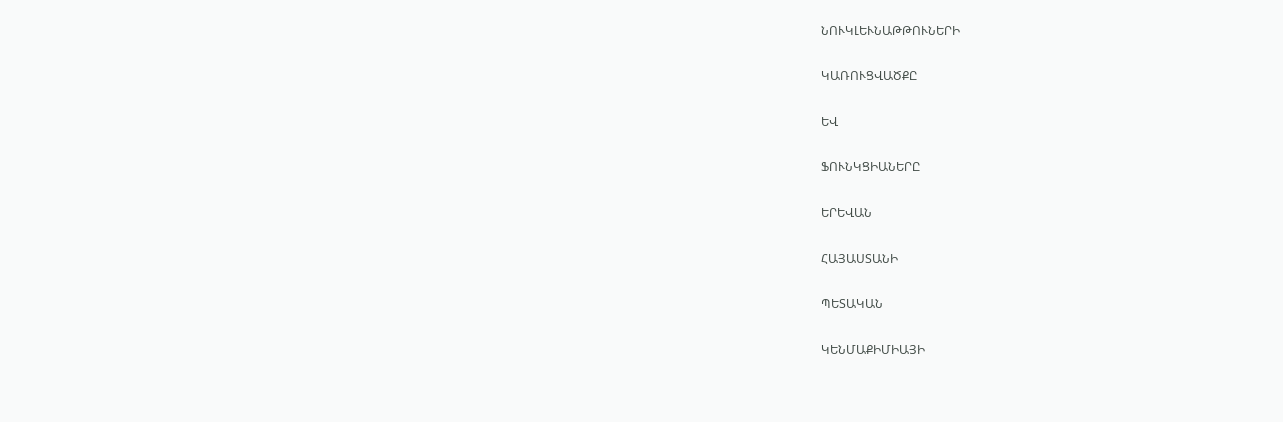ՆՈՒԿԼԵՒՆԱԹԹՈՒՆԵՐԻ

ԿԱՌՈՒՑՎԱԾՔԸ

ԵՎ

ՖՈՒՆԿՑԻԱՆԵՐԸ

ԵՐԵՎԱՆ

ՀԱՅԱՍՏԱՆԻ

ՊԵՏԱԿԱՆ

ԿԵՆՄԱՔԻՄԻԱՅԻ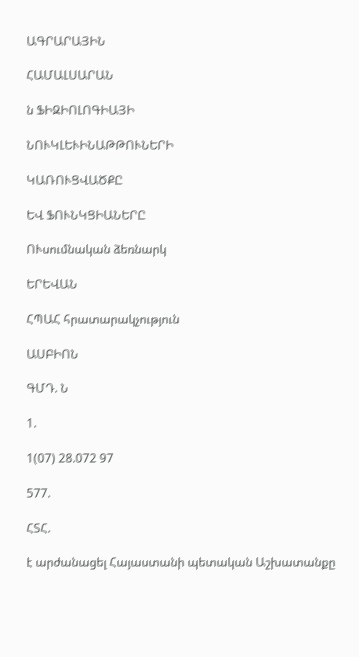ԱԳՐԱՐԱՅԻՆ

ՀԱՄԱԼՍԱՐԱՆ

ն ՖԻԶԻՈԼՈԳԻԱՅԻ

ՆՈՒԿԼԵՒԻՆԱԹԹՈՒՆԵՐԻ

ԿԱՌՈՒՑՎԱԾՔԸ

ԵՎ ՖՈՒՆԿՑԻԱՆԵՐԸ

ՈՒսումնական ձեռնարկ

ԵՐԵՎԱՆ

ՀՊԱՀ հրատարակչություն

ԱՍԲԻՈՆ

ԳՄԴ. Ն

1.

1(07) 28.072 97

577.

ՀՏՀ.

է արժանացել Հայաստանի պետական Աշխատանքը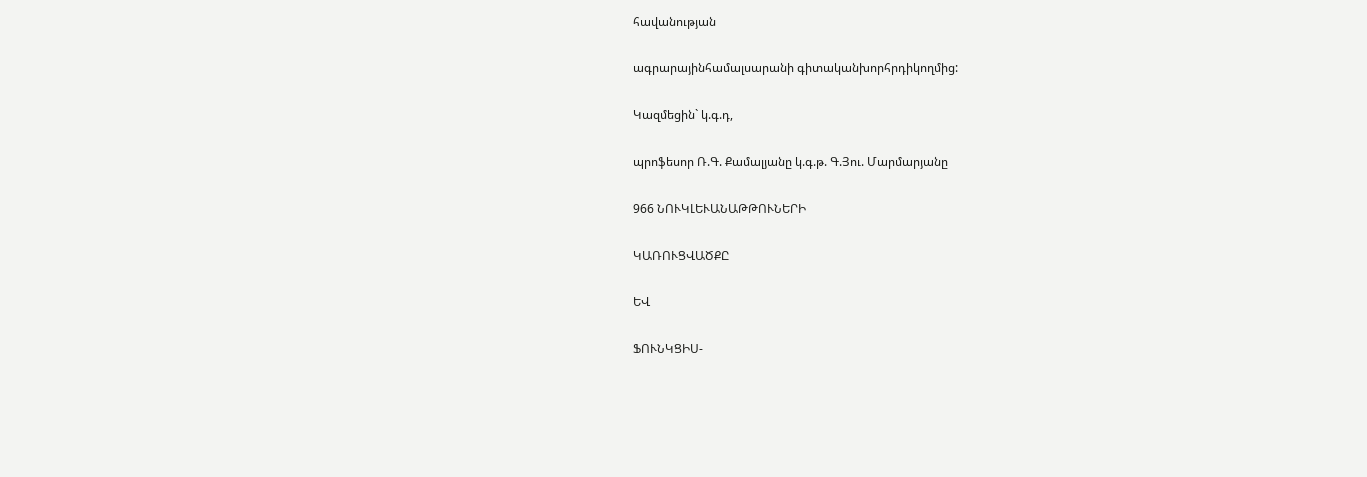հավանության

ագրարայինհամալսարանի գիտականխորհրդիկողմից:

Կազմեցին` կ.գ.դ,

պրոֆեսոր Ռ.Գ. Քամալյանը կ.գ.թ. Գ.Յու. Մարմարյանը

966 ՆՈՒԿԼԵՒԱՆԱԹԹՈՒՆԵՐԻ

ԿԱՌՈՒՑՎԱԾՔԸ

ԵՎ

ՖՈՒՆԿՑԻՍ-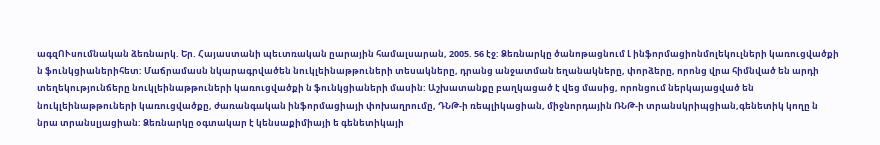ագզՈՒսումնական ձեռնարկ. Եր. Հայաստանի պեւտռական ըարային համալսարան, 2005. 56 էջ: Ձեռնարկը ծանոթացնում Լ ինֆորմացիոնմոլեկուլների կառուցվածքի ն ֆունկցիաներիհետ: Մաճրամասն նկարագրվածեն նուկլեինաթթուների տեսակները, դրանց անջատման եղանակները, փորձերը, որոնց վրա հիմնված են արդի տեղեկությունճերը նուկլեինաթթուների կառուցվածքի ն ֆունկցիաների մասին: Աշխատանքը բաղկացած է վեց մասից, որոնցում ներկայացված են նուկլեինաթթուների կառուցվածքը, ժառանգական ինֆորմացիայի փոխաղրումը, ԴՆԹ-ի ռեպլիկացիան, միջնորդային ՌՆԹ-ի տրանսկրիպցիան,գենետիկ կողը ն նրա տրանսլյացիան: Ձեռնարկը օգտակար է կենսաքիմիայի ե գենետիկայի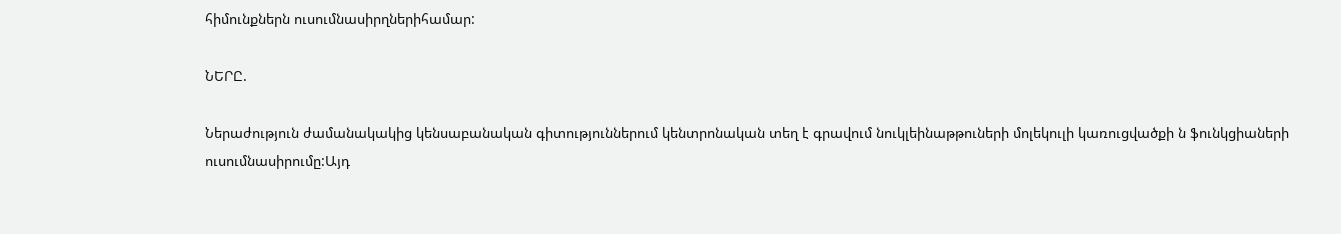հիմունքներն ուսումնասիրղներիհամար:

ՆԵՐԸ.

Ներաժություն ժամանակակից կենսաբանական գիտություններում կենտրոնական տեղ է գրավում նուկլեինաթթուների մոլեկուլի կառուցվածքի ն ֆունկցիաների ուսումնասիրումը:Այդ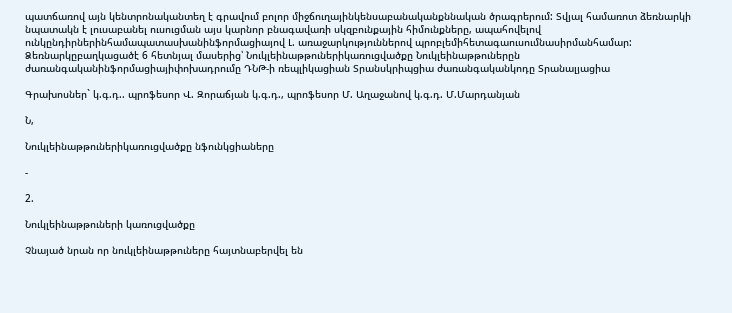պատճառով այն կենտրոնականտեղ է գրավում բոլոր միջճուղայինկենսաբանականքննական ծրագրերում: Տվյալ համառոտ ձեռնարկի նպատակն է լուսաբանել ուսուցման այս կարնոր բնագավառի սկզբունքային հիմունքները, ապահովելով ունկընդիրներինհամապատասխանինֆորմացիայով Լ. առաջարկություններով պրոբլեմիհետագաուսումնասիրմանհամար: Ձեռնարկըբաղկացածէ 6 հետնյալ մասերից՝ Նուկլեինաթթուներիկառուցվածքը Նուկլեինաթթուներըն ժառանգականինֆորմացիայիփոխադրումը ԴՆԹ-ի ռեպլիկացիան Տրանսկրիպցիա ժառանգականկոդը Տրանալյացիա

Գրախոսներ` կ.գ.դ.. պրոֆեսոր Վ. Զորաճյան կ.գ.դ., պրոֆեսոր Մ. Աղաջանով կ.գ.դ. Մ.Մարդանյան

Ն,

Նուկլեինաթթուներիկառուցվածքը նֆունկցիաները

-

2.

Նուկլեինաթթուների կառուցվածքը

Չնայած նրան որ նուկլեինաթթուները հայտնաբերվել են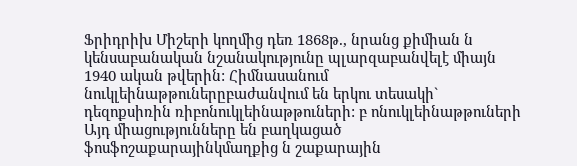Ֆրիդրիխ Միշերի կողմից դեռ 1868թ., նրանց քիմիան ն կենսաբանական նշանակությունը պլարզաբանվելէ միայն 1940 ական թվերին: Հիմնասանում նուկլեինաթթուներըբաժանվում են երկու տեսակի` դեզոքսիռին ռիբոնուկլեինաթթուների: բ ոնուկլեինաթթուների Այդ միացությունները են բաղկացած ֆոսֆոշաքարայինկմաղքից ն շաքարային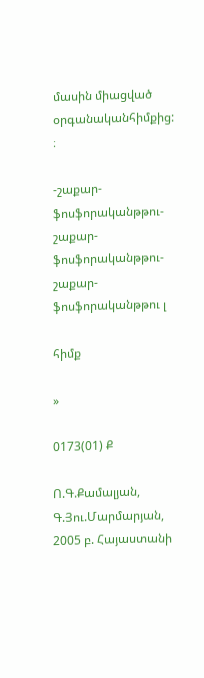մասին միացված օրգանականհիմքից: ։

-շաքար-ֆոսֆորականթթու- շաքար-ֆոսֆորականթթու-շաքար-ֆոսֆորականթթու լ

հիմք

»

0173(01) Ք

Ո.Գ.Քամալյան, Գ.Յու.Մարմարյան, 2005 բ. Հայաստանի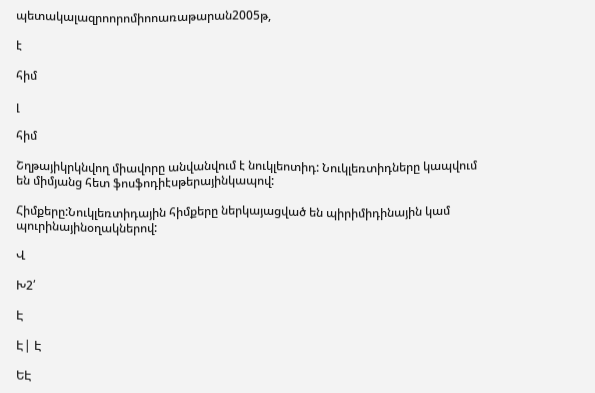պետակալազրոորոմիոոառաթարան2005թ,

է

հիմ

լ

հիմ

Շղթայիկրկնվող միավորը անվանվում է նուկլեոտիդ: Նուկլեռտիդները կապվում են միմյանց հետ ֆոսֆոդիէսթերայինկապով:

Հիմքերը:Նուկլեռտիդային հիմքերը ներկայացված են պիրիմիդինային կամ պուրինայինօղակներով:

Վ

Խ2՛

Է

Է| Է

ԵԷ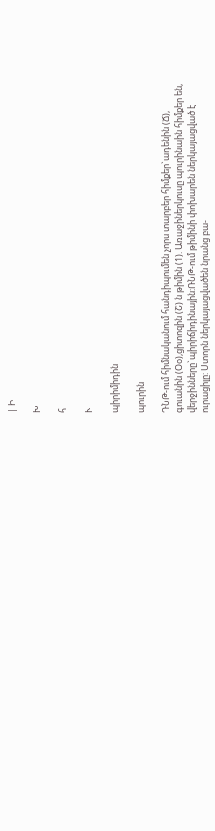| Ի

Խ

հ

Ւ

պիրիմիդին

պուրին

ԴՆԹ-ում հիմնականում հանդիպումեն չորս տարբեր հիմքեր`ադենին (Ճ), գուանին (Օօ),ցիտոզին (Շ) ն թիմին (1). Առաջիներկուսը պուրինաին հիմքեր են, վերջինները`պիրիճիդինային:ՌՆԹ-ում թիմինի փոխարեն ներկայացված է ուրացիլը: Ստորն ներկայացվածեն նրանց բա-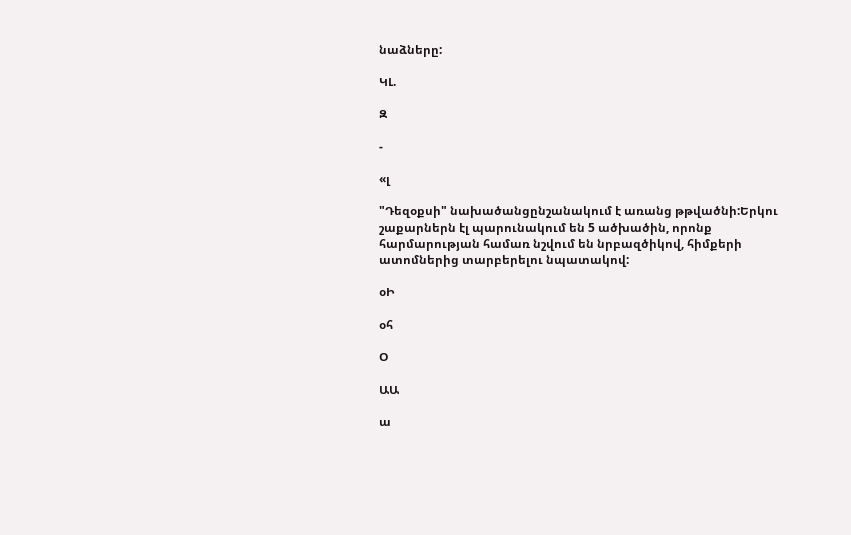նաձները:

ԿԼ.

Զ

-

«լ

"Դեզօքսի" նախածանցընշանակում է առանց թթվածնի:Երկու շաքարներն էլ պարունակում են 5 ածխածին, որոնք հարմարության համառ նշվում են նրբազծիկով, հիմքերի ատոմներից տարբերելու նպատակով:

օԻ

օհ

Օ

ԱԱ

ա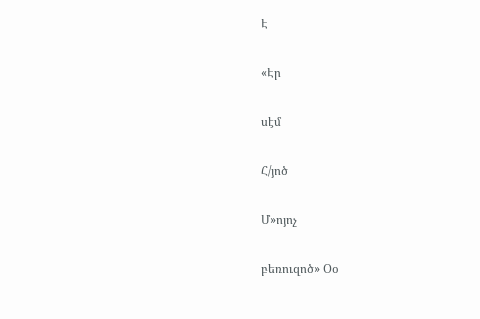Է

«Էր

սէմ

Հ/յոծ

Մ»ոյոչ

բեռուզոծ» Օօ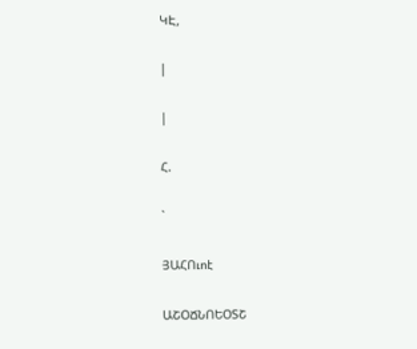ԿԷ,

|

|

Հ.

`

ՅԱՀՈւոէ

ԱՇՕՃՆՈԵՕՏՇ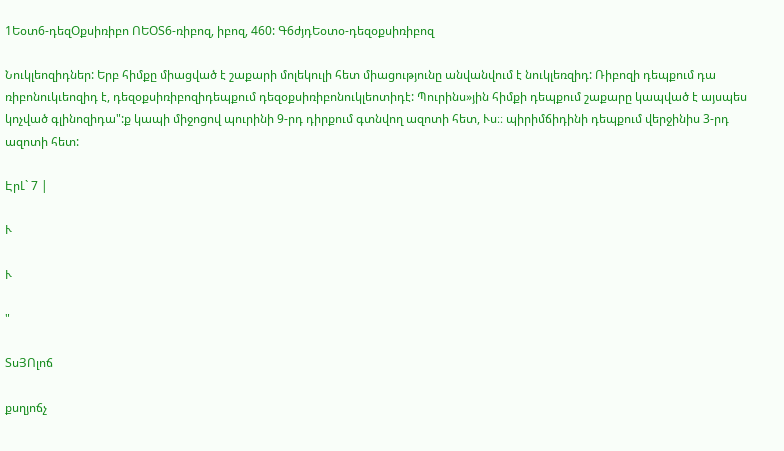1Եօտ6-դեզՕքսիռիբո ՈԵՕՏ6-ռիբոզ, իբոզ, 460: Գ6ժյդԵօտօ-դեզօքսիռիբոզ

Նուկլեոզիդներ: Երբ հիմքը միացված է շաքարի մոլեկուլի հետ միացությունը անվանվում է նուկլեռզիդ: Ռիբոզի դեպքում դա ռիբոնուկւեոզիդ է, դեզօքսիռիբոզիդեպքում դեզօքսիռիբոնուկլեոտիդէ: Պուրինս»յին հիմքի դեպքում շաքարը կապված է այսպես կոչված գլինոզիդա":ք կապի միջոցով պուրինի 9-րդ դիրքում գտնվող ազոտի հետ, Ւս։։ պիրիմճիդինի դեպքում վերջինիս 3-րդ ազոտի հետ:

ԷրԼ` 7 |

Ւ

Ւ

"

ՏսՅՈլոճ

քսղյոճչ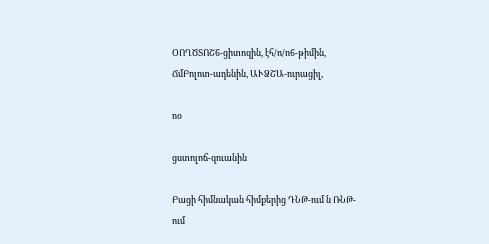ՕՈՂԾՏՈՇ6-ցիտոզին, էհ/ո/ո6-թիմին, ՃմԲոլոտ-ադենին, ԱՒՁՇԱ-ուրացիլ,

ոօ

ցստոլոճ-զուանին

Բացի հիմնական հիմքերից ԴՆԹ-ում ն ՌՆԹ-ում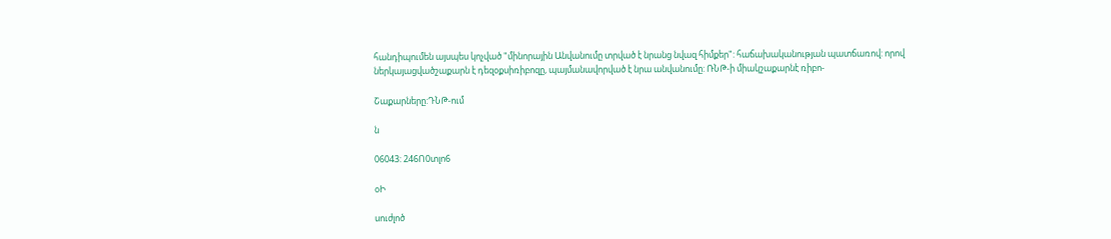հանդիպումեն այսպես կոչված "մինորային Անվանումը տրված է նրանց նվազ հիմքեր": հաճախականության պատճառով: որով ներկայացվածշաքարն է դեզօքսիռիբոզը, պայմանավորված է նրա անվանումը: ՌՆԹ-ի միակշաքարնէ ռիբո-

Շաքարները:ԴՆԹ-ում

ն

06043: 246Ո0տլո6

օԻ

սուժլոծ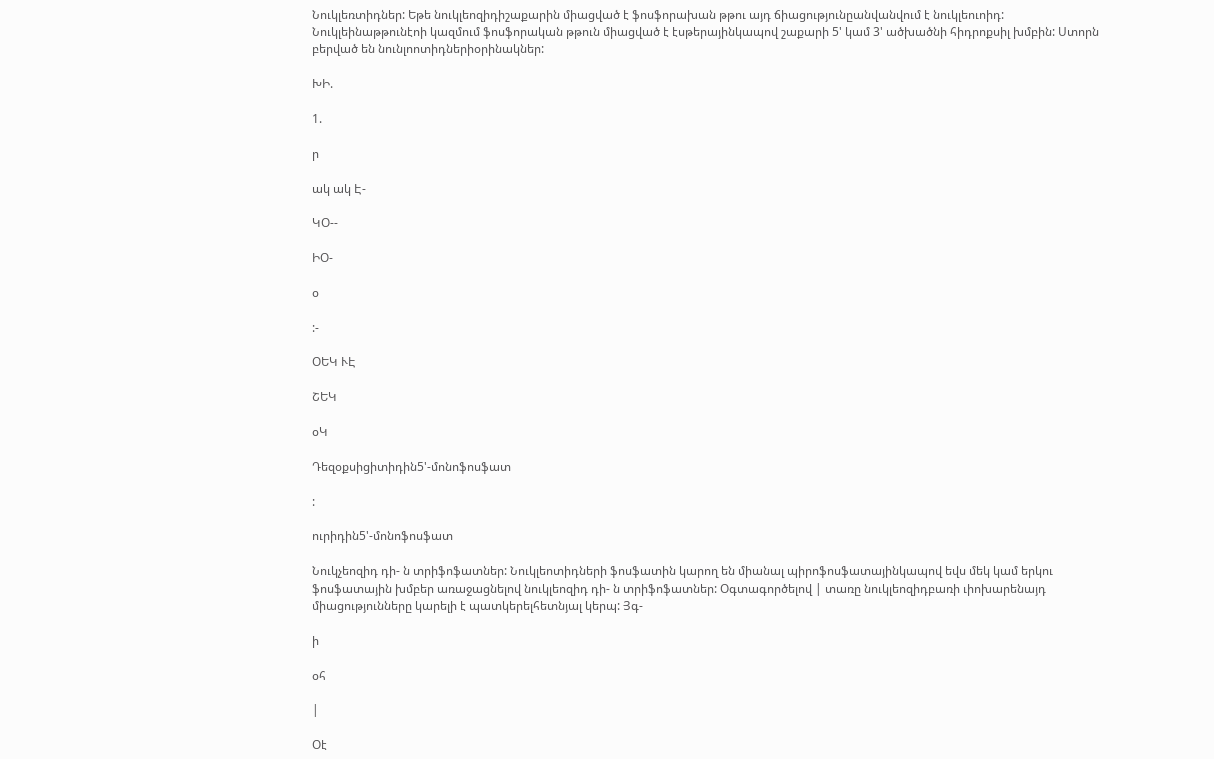Նուկլեռտիդներ: Եթե նուկլեոզիդիշաքարին միացված է ֆոսֆորախան թթու այդ ճիացությունըանվանվում է նուկլեուոիդ: Նուկլեինաթթունէոի կազմում ֆոսֆորական թթուն միացված է էսթերայինկապով շաքարի 5' կամ 3' ածխածնի հիդրոքսիլ խմբին: Ստորն բերված են նունլոոտիդներիօրինակներ:

ԽԻ.

1.

ր

ակ ակ Է-

ԿՕ--

ԻՕ-

օ

:-

ՕԵԿ ՒԷ

ՇԵԿ

օԿ

Դեզօքսիցիտիդին5'-մոնոֆոսֆատ

:

ուրիդին5'-մոնոֆոսֆատ

Նուկչեոզիդ դի- ն տրիֆոֆատներ: Նուկլեոտիդների ֆոսֆատին կարող են միանալ պիրոֆոսֆատայինկապով եվս մեկ կամ երկու ֆոսֆատային խմբեր առաջացնելով նուկլեոզիդ դի- ն տրիֆոֆատներ: Օգտագործելով | տառը նուկլեոզիդբառի ւիոխարենայդ միացությունները կարելի է պատկերելհետնյալ կերպ: Յգ-

ի

օհ

|

Օէ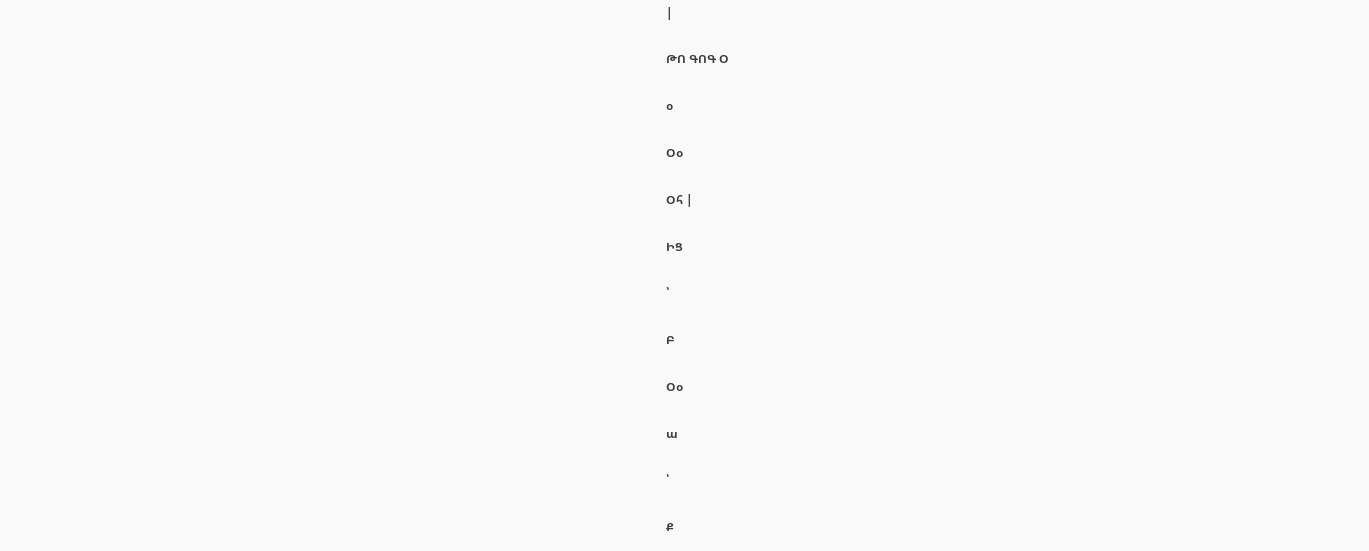|

ԹՈ ԳՈԳ Օ

օ

Օօ

Օհ |

ԻՑ

՝

Բ

Օօ

ա

՝

Ք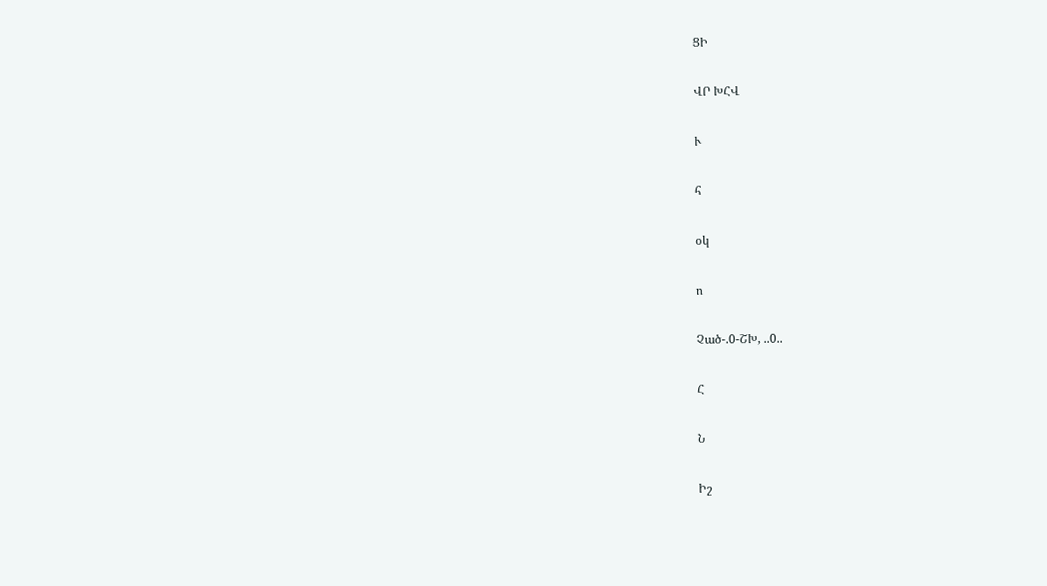ՑԻ

ՎՐ ԽՀՎ

Ւ

հ

օկ

ո

Չած-.0-ՇԽ, ..0..

Հ

Ն

Իշ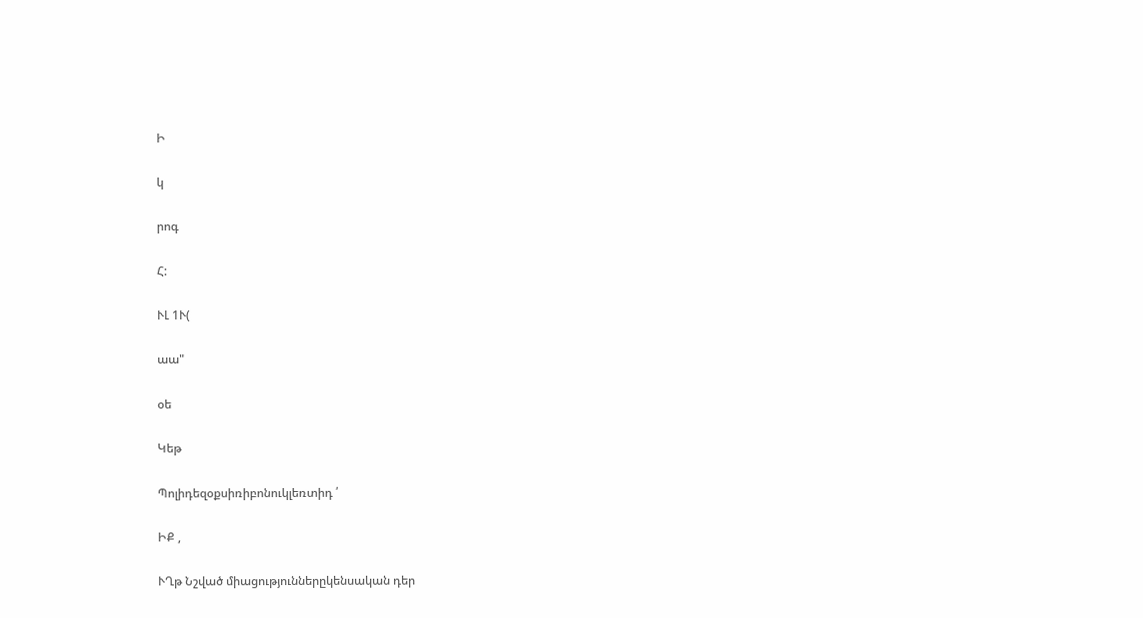Ի

կ

րոգ

Հ:

ՒԼ 1Ւ(

աա"

օե

Կեթ

Պոլիդեզօքսիռիբոնուկլեռտիդ ՛

ԻՔ ,

ՒՂթ Նշված միացություններըկենսական դեր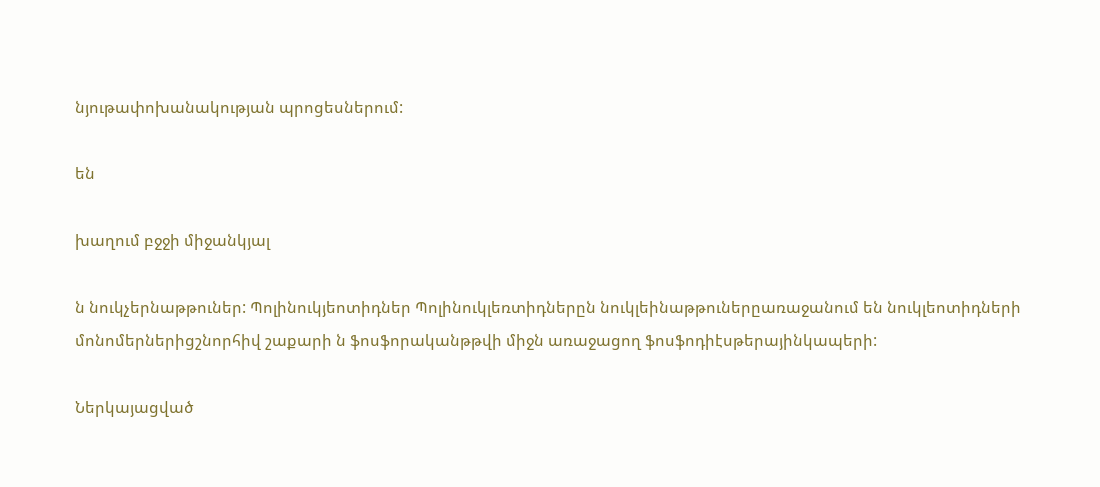նյութափոխանակության պրոցեսներում:

են

խաղում բջջի միջանկյալ

ն նուկչերնաթթուներ: Պոլինուկյեոտիդներ Պոլինուկլեռտիդներըն նուկլեինաթթուներըառաջանում են նուկլեոտիդների մոնոմերներիցշնորհիվ շաքարի ն ֆոսֆորականթթվի միջն առաջացող ֆոսֆոդիէսթերայինկապերի:

Ներկայացված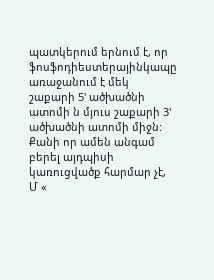պատկերում երնում է, որ ֆոսֆոդիեստերայինկապը առաջանում է մեկ շաքարի 5' ածխածնի ատոմի ն մյուս շաքարի 3' ածխածնի ատոմի միջն: Քանի որ ամեն անգամ բերել այդպիսի կառուցվածք հարմար չէ, Մ «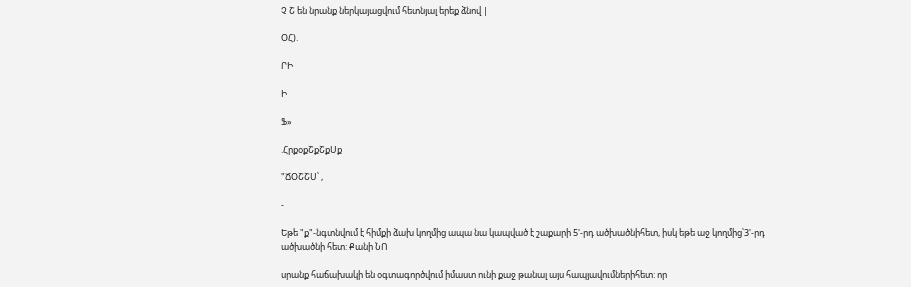Չ Շ են նրանք ներկայացվում հետնյալ երեք ձնով |

ՕՀ).

ՐԻ

Ի

Ֆ»

.ՀրքօքՇքՇքՍք

"ՃՕՇՇՍ՝ ,

-

Եթե "ք"-նգտնվում է հիմքի ձախ կողմից ապա նա կապված է շաքարի 5'-րդ ածխածնիհետ, իսկ եթե աջ կողմից՝3'-րդ ածխածնի հետ: Քանի ՆՈ

սրանք հաճախակի են օգտագործվում իմաստ ունի քաջ թանալ այս հապյավումներիհետ: որ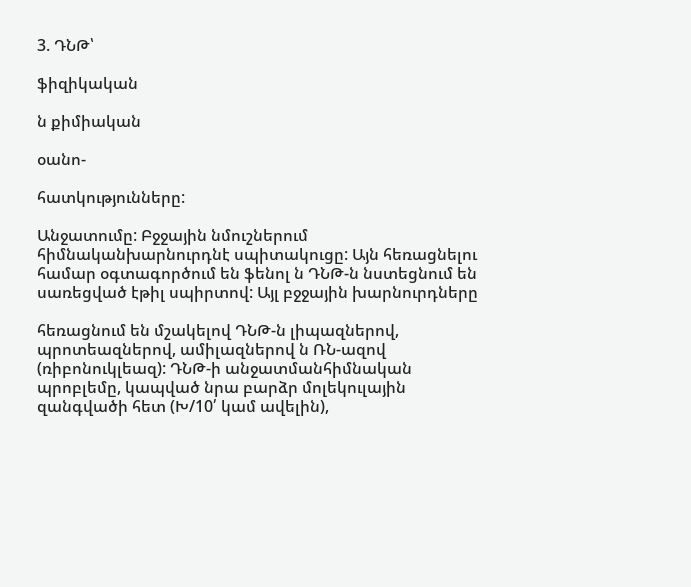3. ԴՆԹ՝

ֆիզիկական

ն քիմիական

օանո-

հատկությունները:

Անջատումը: Բջջային նմուշներում հիմնականխարնուրդնէ սպիտակուցը: Այն հեռացնելու համար օգտագործում են ֆենոլ ն ԴՆԹ-ն նստեցնում են սառեցված էթիլ սպիրտով: Այլ բջջային խարնուրդները

հեռացնում են մշակելով ԴՆԹ-ն լիպազներով, պրոտեազներով, ամիլազներով ն ՌՆ-ազով (ռիբոնուկլեազ): ԴՆԹ-ի անջատմանհիմնական պրոբլեմը, կապված նրա բարձր մոլեկուլային զանգվածի հետ (Խ/10՛ կամ ավելին),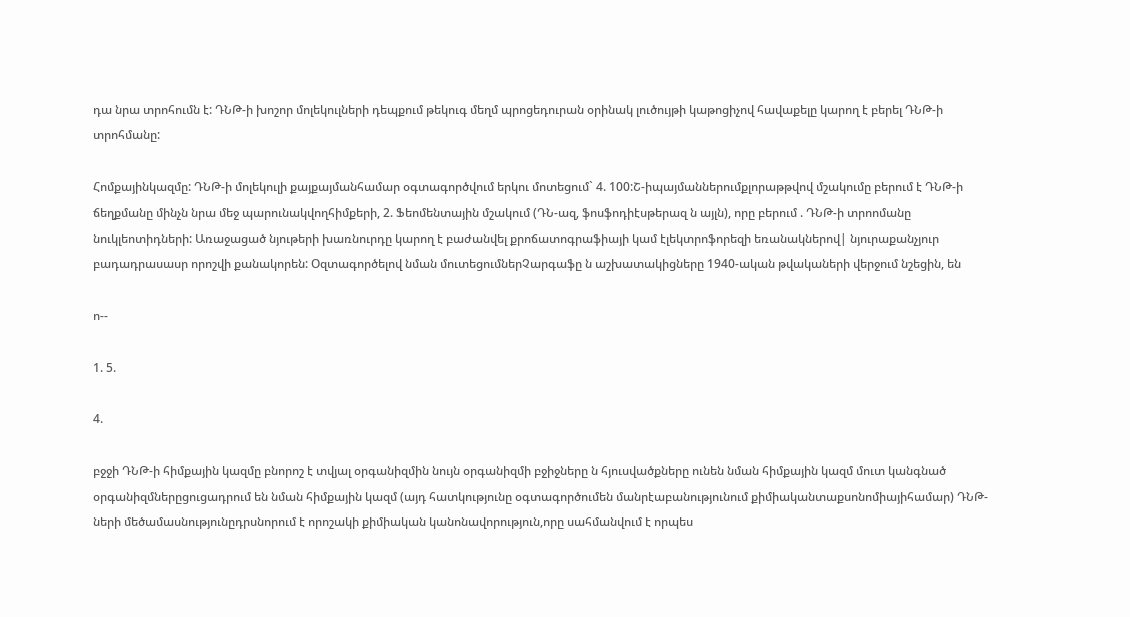դա նրա տրոհումն է: ԴՆԹ-ի խոշոր մոլեկուլների դեպքում թեկուգ մեղմ պրոցեդուրան օրինակ լուծույթի կաթոցիչով հավաքելը կարող է բերել ԴՆԹ-ի տրոհմանը:

Հոմքայինկազմը: ԴՆԹ-ի մոլեկուլի քայքայմանհամար օգտագործվում երկու մոտեցում` 4. 100:Շ-իպայմաններումքլորաթթվով մշակումը բերում է ԴՆԹ-ի ճեղքմանը մինչն նրա մեջ պարունակվողհիմքերի, 2. Ֆեոմենտային մշակում (ԴՆ-ազ, ֆոսֆոդիէսթերազ ն այլն), որը բերում . ԴՆԹ-ի տրոոմանը նուկլեոտիդների: Առաջացած նյութերի խառնուրդը կարող է բաժանվել քրոճատոգրաֆիայի կամ էլեկտրոֆորեզի եռանակներով| նյուրաքանչյուր բադադրասասր որոշվի քանակորեն: Օզտագործելով նման մուտեցումներՉարգաֆը ն աշխատակիցները 1940-ական թվակաների վերջում նշեցին, են

ո--

1. 5.

4.

բջջի ԴՆԹ-ի հիմքային կազմը բնորոշ է տվյալ օրգանիզմին նույն օրգանիզմի բջիջները ն հյուսվածքները ունեն նման հիմքային կազմ մուտ կանգնած օրգանիզմներըցուցադրում են նման հիմքային կազմ (այդ հատկությունը օգտագործումեն մանրէաբանությունում քիմիականտաքսոնոմիայիհամար) ԴՆԹ-ների մեծամասնությունըդրսնորում է որոշակի քիմիական կանոնավորություն,որը սահմանվում է որպես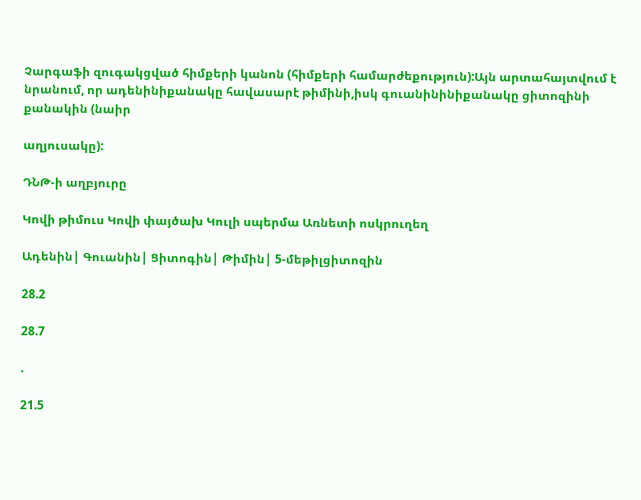Չարգաֆի զուգակցված հիմքերի կանոն (հիմքերի համարժեքություն):Այն արտահայտվում է նրանում, որ ադենինիքանակը հավասարէ թիմինի,իսկ գուանինինիքանակը ցիտոզինի քանակին (նաիր

աղյուսակը):

ԴՆԹ-ի աղբյուրը

Կովի թիմուս Կովի փայծախ Կուլի սպերմա Առնետի ոսկրուղեղ

Ադենին| Գուանին| Ցիտոգին| Թիմին| 5-մեթիլցիտոզին

28.2

28.7

.

21.5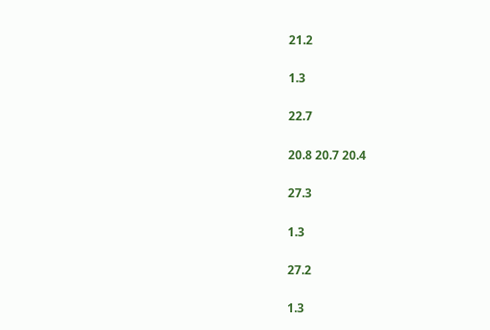21.2

1.3

22.7

20.8 20.7 20.4

27.3

1.3

27.2

1.3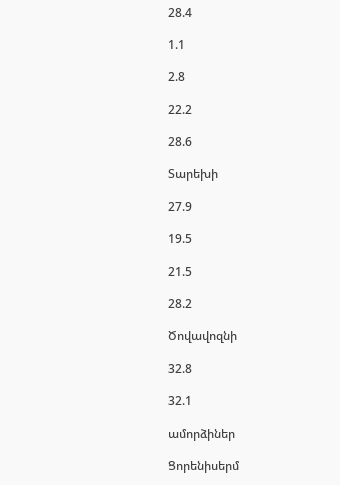28.4

1.1

2.8

22.2

28.6

Տարեխի

27.9

19.5

21.5

28.2

Ծովավոզնի

32.8

32.1

ամորձիներ

Ցորենիսերմ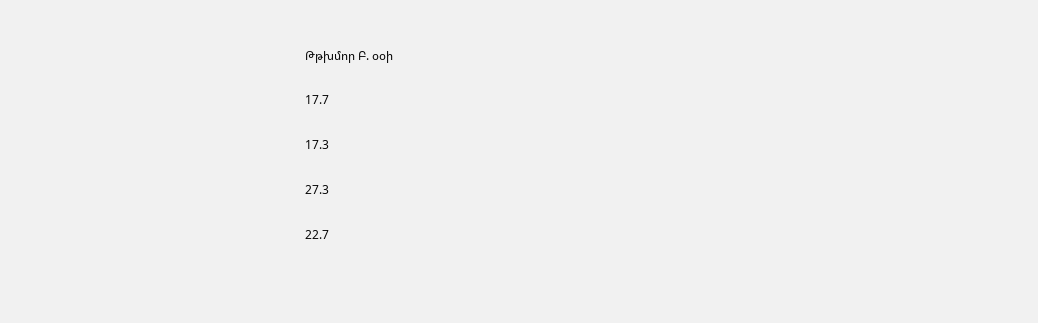Թթխմոր Բ. օօի

17.7

17.3

27.3

22.7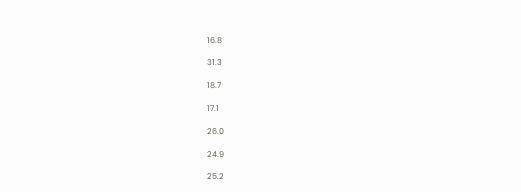16.8

31.3

18.7

17.1

26.0

24.9

25.2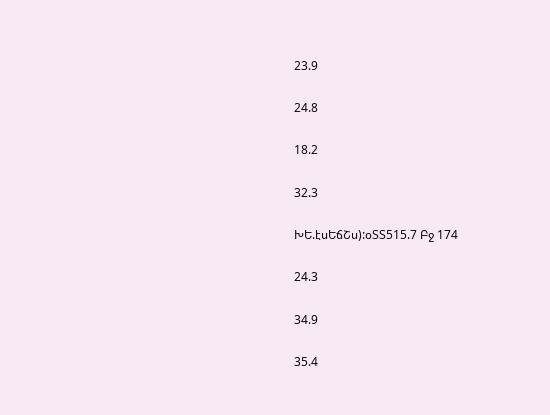23.9

24.8

18.2

32.3

ԽԵ.էսԵճՇս):օՏՏ515.7 Բջ 174

24.3

34.9

35.4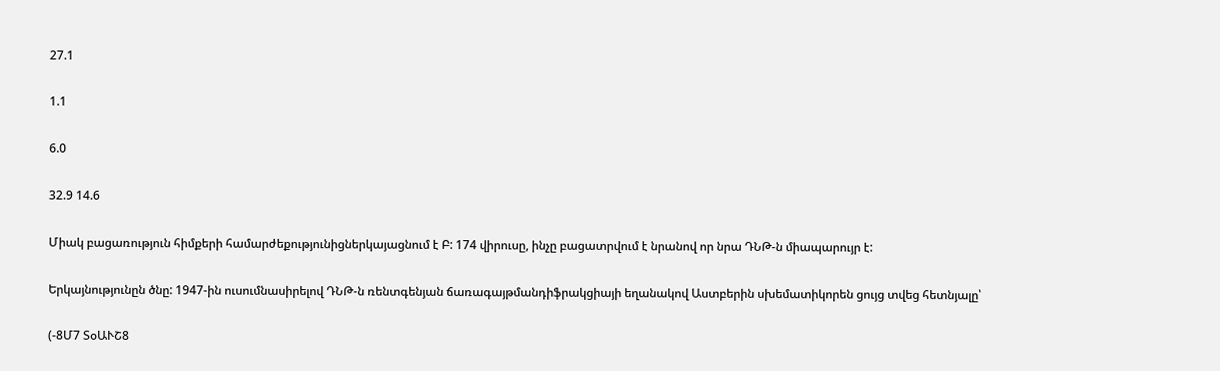27.1

1.1

6.0

32.9 14.6

Միակ բացառություն հիմքերի համարժեքությունիցներկայացնում է Բ: 174 վիրուսը, ինչը բացատրվում է նրանով որ նրա ԴՆԹ-ն միապարույր է:

Երկայնությունըն ծնը: 1947-ին ուսումնասիրելով ԴՆԹ-ն ռենտգենյան ճառագայթմանդիֆրակցիայի եղանակով Աստբերին սխեմատիկորեն ցույց տվեց հետնյալը՝

(-8Մ7 ՏօԱՒՇ8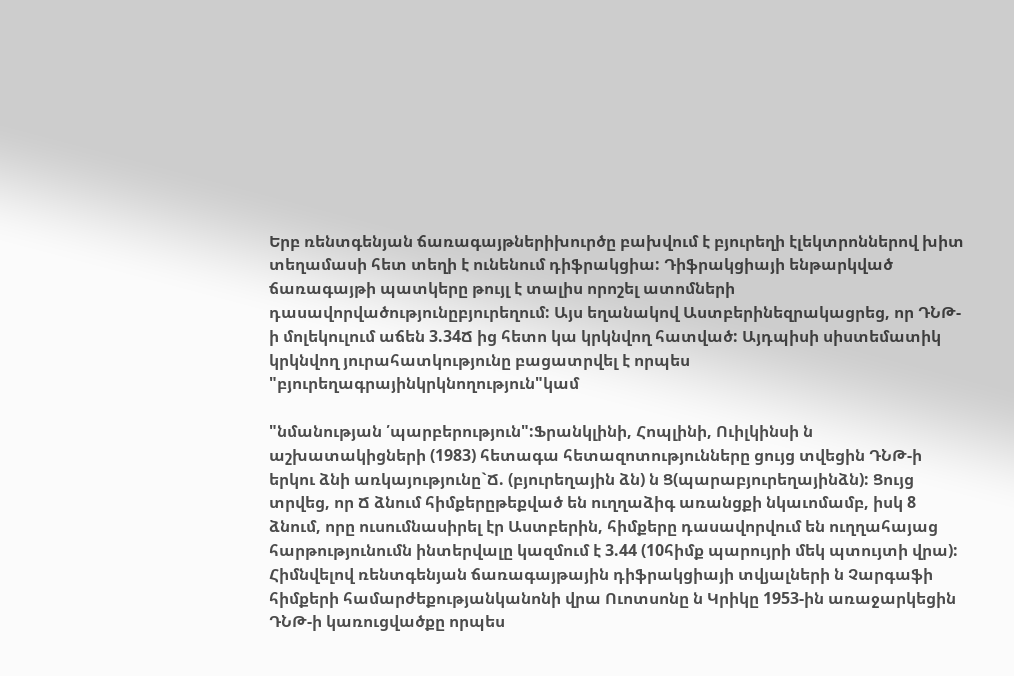Երբ ռենտգենյան ճառագայթներիխուրծը բախվում է բյուրեղի էլեկտրոններով խիտ տեղամասի հետ տեղի է ունենում դիֆրակցիա: Դիֆրակցիայի ենթարկված ճառագայթի պատկերը թույլ է տալիս որոշել ատոմների դասավորվածությունըբյուրեղում: Այս եղանակով Աստբերինեզրակացրեց, որ ԴՆԹ-ի մոլեկուլում աճեն 3.34Ճ ից հետո կա կրկնվող հատված: Այդպիսի սիստեմատիկ կրկնվող յուրահատկությունը բացատրվել է որպես "բյուրեղագրայինկրկնողություն"կամ

"նմանության ՛պարբերություն":Ֆրանկլինի, Հոպլինի, Ուիլկինսի ն աշխատակիցների (1983) հետագա հետազոտությունները ցույց տվեցին ԴՆԹ-ի երկու ձնի առկայությունը`Ճ. (բյուրեղային ձն) ն Ց(պարաբյուրեղայինձն): Ցույց տրվեց, որ Ճ ձնում հիմքերըթեքված են ուղղաձիգ առանցքի նկաւոմամբ, իսկ 8 ձնում, որը ուսումնասիրել էր Աստբերին, հիմքերը դասավորվում են ուղղահայաց հարթությունումն ինտերվալը կազմում է 3.44 (10հիմք պարույրի մեկ պտույտի վրա): Հիմնվելով ռենտգենյան ճառագայթային դիֆրակցիայի տվյալների ն Չարգաֆի հիմքերի համարժեքությանկանոնի վրա Ուոտսոնը ն Կրիկը 1953-ին առաջարկեցին ԴՆԹ-ի կառուցվածքը որպես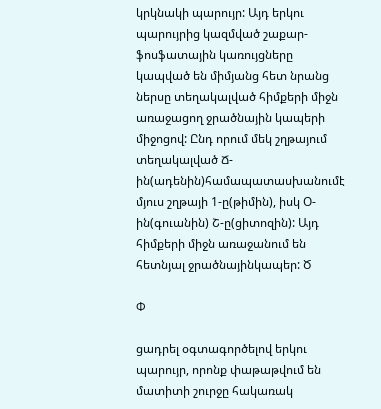կրկնակի պարույր: Այդ երկու պարույրից կազմված շաքար-ֆոսֆատային կառույցները կապված են միմյանց հետ նրանց ներսը տեղակալված հիմքերի միջն առաջացող ջրածնային կապերի միջոցով: Ընդ որում մեկ շղթայում տեղակալված Ճ-ին(ադենին)համապատասխանումէ մյուս շղթայի 1-ը(թիմին), իսկ Օ-ին(գուանին) Շ-ը(ցիտոզին): Այդ հիմքերի միջն առաջանում են հետնյալ ջրածնայինկապեր: Ծ

Փ

ցադրել օգտագործելով երկու պարույր, որոնք փաթաթվում են մատիտի շուրջը հակառակ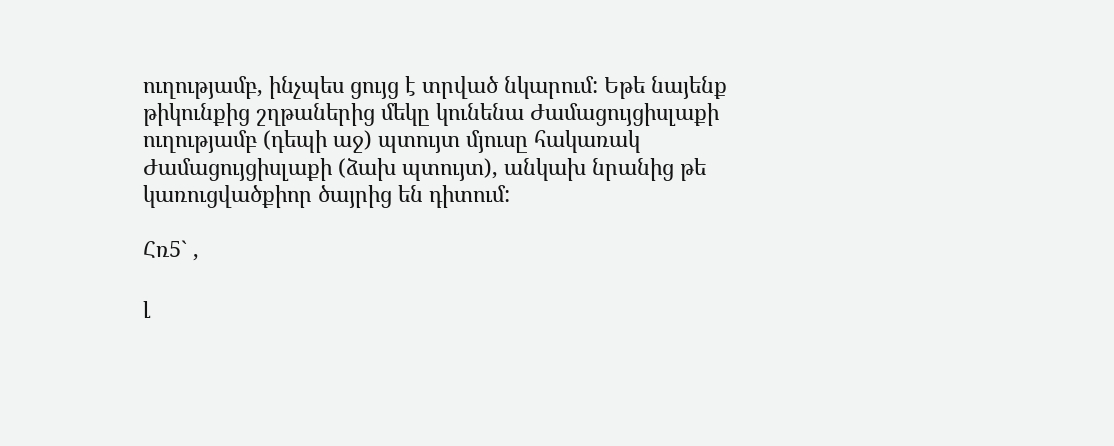ուղությամբ, ինչպես ցույց է տրված նկարում: Եթե նայենք թիկունքից շղթաներից մեկը կունենա Ժամացույցիսլաքի ուղությամբ (դեպի աջ) պտույտ մյուսը հակառակ Ժամացույցիսլաքի (ձախ պտույտ), անկախ նրանից թե կառուցվածքիոր ծայրից են դիտում:

Հռ5` ,

լ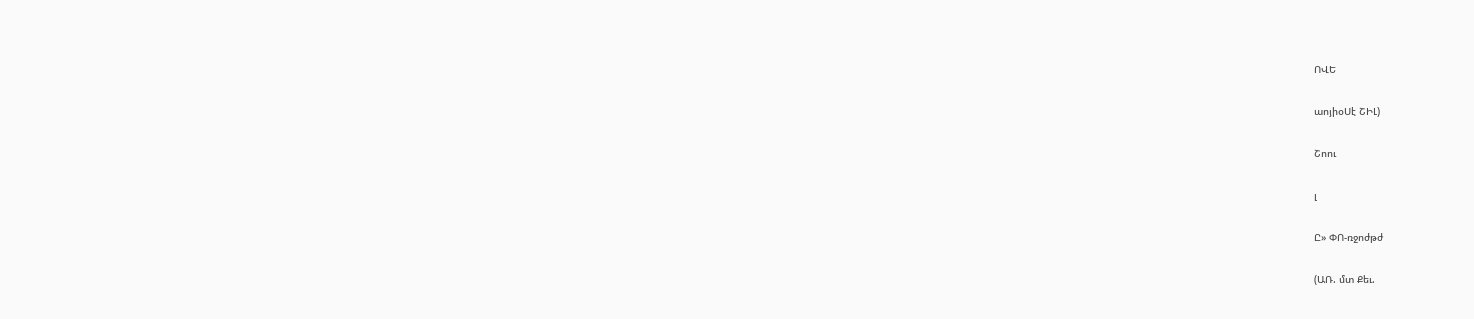ՈՎԵ

աոյիօՍէ ՇԻԼ)

Շոու

լ

Ը» ՓՈ-ռջոժթժ

(ԱՌ. մտ Քեւ.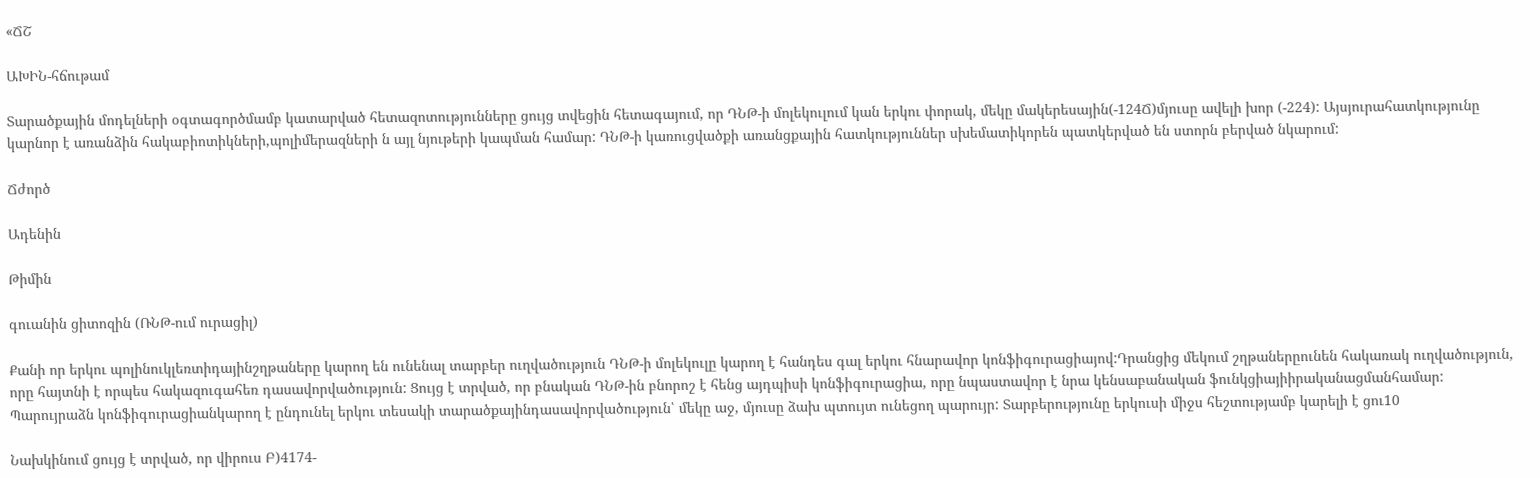«ՃՇ

ԱԽԻՆ-հճութամ

Տարածքային մոդելների օգտագործմամբ կատարված հետազոտությունները ցույց տվեցին հետագայում, որ ԴՆԹ-ի մոլեկուլում կան երկու փորակ, մեկը մակերեսային(-124Ճ)մյուսը ավելի խոր (-224): Այսյուրահատկությունը կարնոր է առանձին հակաբիոտիկների,պոլիմերազների ն այլ նյութերի կապման համար: ԴՆԹ-ի կառուցվածքի առանցքային հատկություններ սխեմատիկորեն պատկերված են ստորն բերված նկարում:

Ճժործ

Ադենին

Թիմին

գուանին ցիտոզին (ՌՆԹ-ում ուրացիլ)

Քանի որ երկու պոլինուկլեռտիդայինշղթաները կարող են ունենալ տարբեր ուղվածություն ԴՆԹ-ի մոլեկուլը կարող է հանդես գալ երկու հնարավոր կոնֆիգուրացիայով:Դրանցից մեկում շղթաներըունեն հակառակ ուղվածություն, որը հայտնի է որպես հակազուգահեռ դասավորվածություն: Ցույց է տրված, որ բնական ԴՆԹ-ին բնորոշ է հենց այդպիսի կոնֆիգուրացիա, որը նպաստավոր է նրա կենսաբանական ֆունկցիայիիրականացմանհամար: Պարույրաձն կոնֆիգուրացիանկարող է ընդունել երկու տեսակի տարածքայինդասավորվածություն՝ մեկը աջ, մյուսը ձախ պտույտ ունեցող պարույր: Տարբերությունը երկուսի միջս հեշտությամբ կարելի է ցու10

Նախկինում ցույց է տրված, որ վիրուս Բ)4174-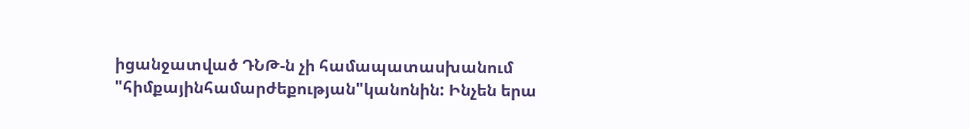իցանջատված ԴՆԹ-ն չի համապատասխանում "հիմքայինհամարժեքության"կանոնին: Ինչեն երա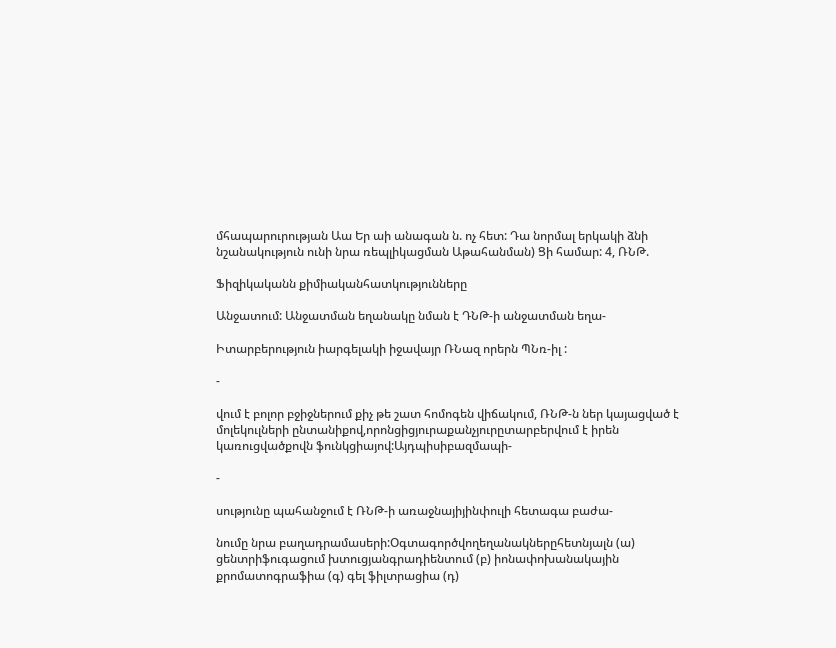մհապարուրության Աա Եր աի անագան ն. ոչ հետ: Դա նորմալ երկակի ձնի նշանակություն ունի նրա ռեպլիկացման Աթահանման) Ցի համար: 4, ՌՆԹ.

Ֆիզիկականն քիմիականհատկությունները

Անջատում: Անջատման եղանակը նման է ԴՆԹ-ի անջատման եղա-

Իտարբերություն իարգելակի իջավայր ՌՆազ որերն ՊՆռ-իլ :

-

վում է բոլոր բջիջներում քիչ թե շատ հոմոգեն վիճակում, ՌՆԹ-ն ներ կայացված է մոլեկուլների ընտանիքով,որոնցիցյուրաքանչյուրըտարբերվում է իրեն կառուցվածքովն ֆունկցիայով:Այդպիսիբազմապի-

-

սությունը պահանջում է ՌՆԹ-ի առաջնայիյինփուլի հետագա բաժա-

նումը նրա բաղադրամասերի:Օգտագործվողեղանակներըհետնյալն (ա) ցենտրիֆուգացում խտուցյանգրադիենտում (բ) իոնափոխանակային քրոմատոգրաֆիա (գ) գել ֆիլտրացիա (դ)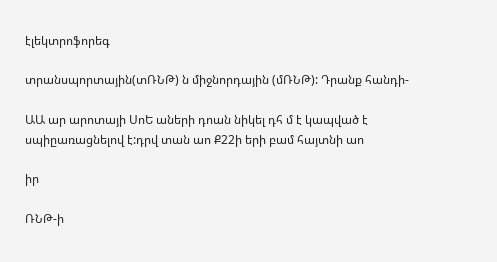էլեկտրոֆորեգ

տրանսպորտային(տՌՆԹ) ն միջնորդային (մՌՆԹ): Դրանք հանդի-

ԱԱ ար արոտայի ՍոԵ աների դոան նիկել դհ մ է կապված է սպիըառացնելով է:դրվ տան աո Ք22ի երի բամ հայտնի աո

իր

ՌՆԹ-ի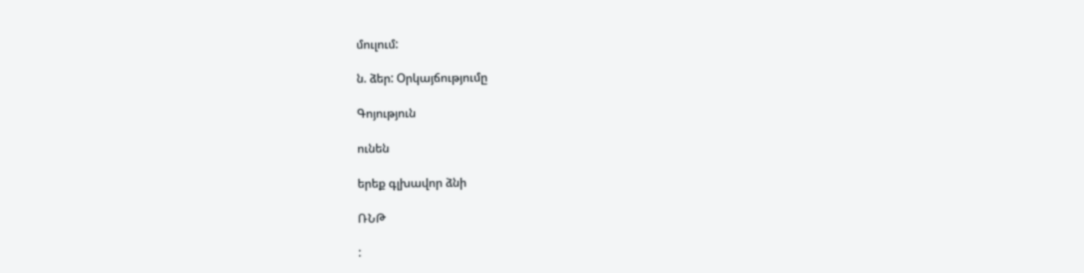մուլում:

ն. ձեր: Օրկայճությումը

Գոյություն

ունեն

երեք գլխավոր ձնի

ՌՆԹ

: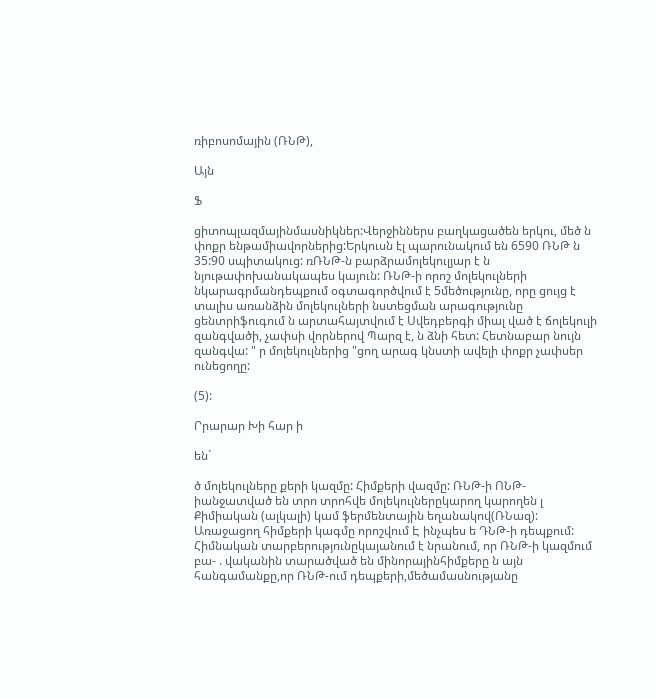ռիբոսոմային (ՌՆԹ),

Այն

Ֆ

ցիտոպլազմայինմասնիկներ:Վերջիններս բաղկացածեն երկու, մեծ ն փոքր ենթամիավորներից:Երկուսն էլ պարունակում են 6590 ՌՆԹ ն 35:90 սպիտակուց: ռՌՆԹ-ն բարձրամոլեկուլյար է ն նյութափոխանակապես կայուն: ՌՆԹ-ի որոշ մոլեկուլների նկարագրմանդեպքում օգտագործվում է 5մեծությունը, որը ցույց է տալիս առանձին մոլեկուլների նստեցման արագությունը ցենտրիֆուգում ն արտահայտվում է Սվեդբերգի միալ ված է ճոլեկուլի զանգվածի, չափսի վորներով Պարզ է, ն ձնի հետ: Հետնաբար նույն զանգվա: " ր մոլեկուլներից "ցող արագ կնստի ավելի փոքր չափսեր ունեցողը:

(5):

Րրարար Խի հար ի

են`

ծ մոլեկուլները քերի կազմը: Հիմքերի վազմը: ՌՆԹ-ի ՈՆԹ-իանջատված են տրո տրոհվե մոլեկուլներըկարող կարողեն լ Քիմիական (ալկալի) կամ ֆերմենտային եղանակով(ՌՆազ): Առաջացող հիմքերի կագմը որոշվում Է ինչպես ե ԴՆԹ-ի դեպքում: Հիմնական տարբերությունըկայանում է նրանում, որ ՌՆԹ-ի կազմում բա- . վականին տարածված են մինորայինհիմքերը ն այն հանգամանքը,որ ՌՆԹ-ում դեպքերի,մեծամասնությանը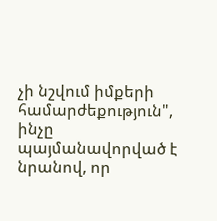չի նշվում իմքերի համարժեքություն", ինչը պայմանավորված է նրանով, որ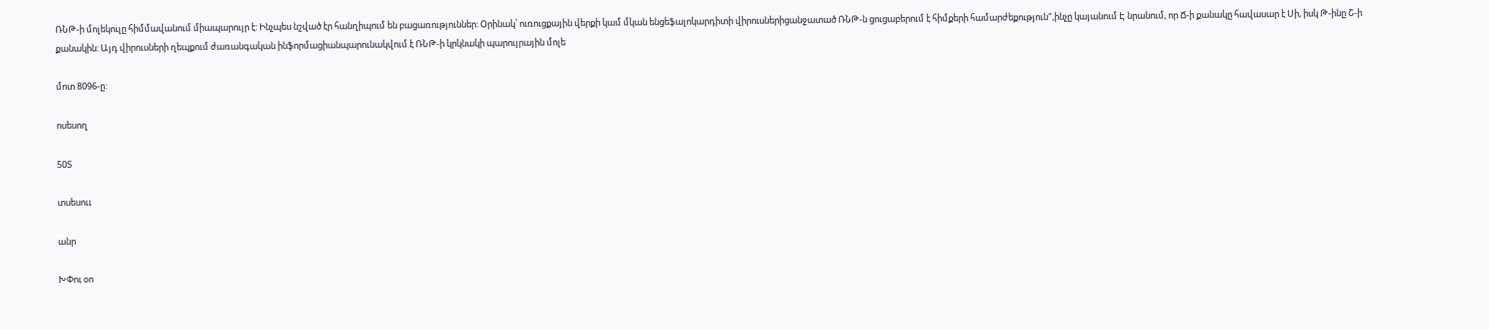ՌՆԹ-ի մոլեկուլը հիմմավանում միապարույր է: Ինչպես նշված էր հանղիպում են բացառություններ: Օրինակ՝ ուռուցքային վերքի կամ մկան ենցեֆալոկարդիտի վիրուսներիցանջատած ՌՆԹ-ն ցուցաբերում է հիմքերի համարժեքություն",ինչը կայանում Է նրանում, որ Ճ-ի քանակը հավասար է Սի, իսկ Թ-ինը Շ-ի քանակին: Այդ վիրուսների ղեպքում ժառանգական ինֆորմացիանպարունակվում է ՌՆԹ-ի կրկնակի պարույրային մոլե

մոտ 8096-ը:

ոսեսող

50Տ

տսեսոււ

անր

ԽՓու օո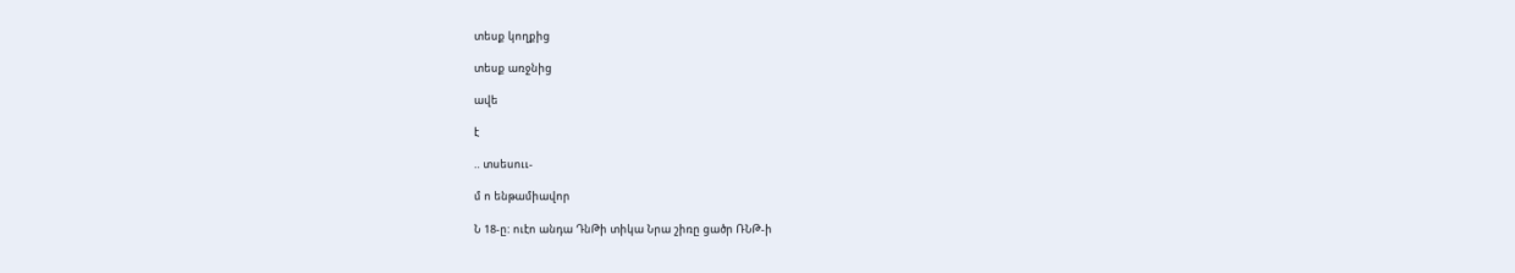տեսք կողքից

տեսք առջնից

ավե

է

.. տսեսոււ-

մ ո ենթամիավոր

Ն 18-ը: ուէո անդա ԴնԹի տիկա Նրա շիռը ցածր ՌՆԹ-ի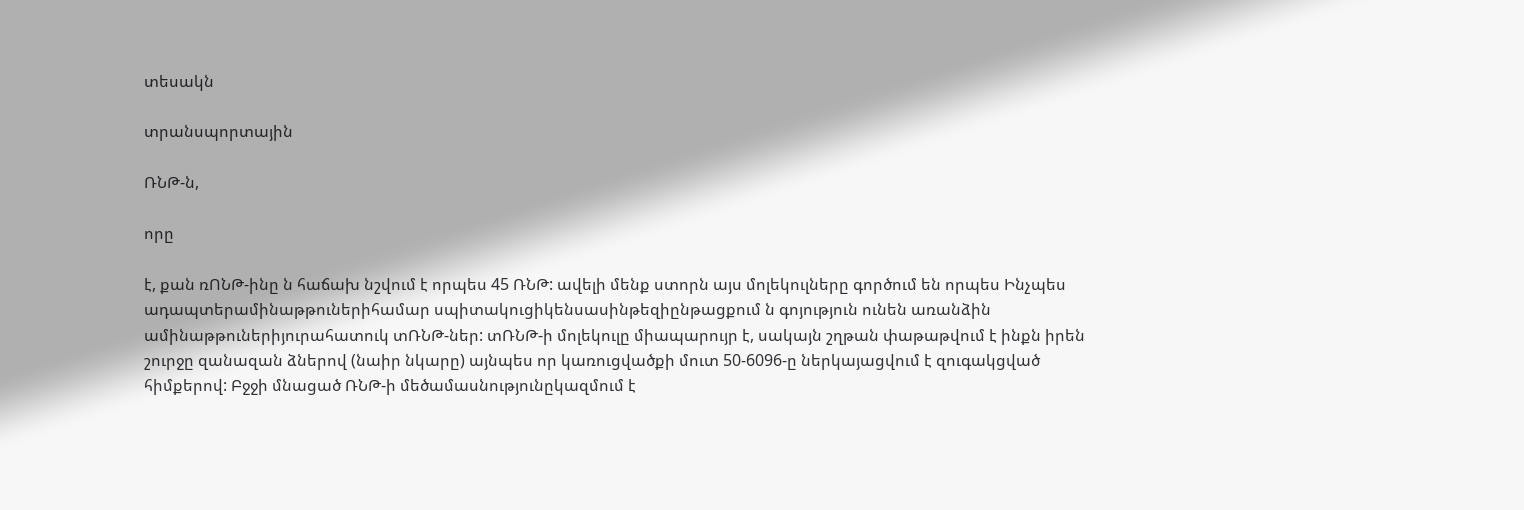տեսակն

տրանսպորտային

ՌՆԹ-ն,

որը

է, քան ռՈՆԹ-ինը ն հաճախ նշվում է որպես 45 ՌՆԹ: ավելի մենք ստորն այս մոլեկուլները գործում են որպես Ինչպես ադապտերամինաթթուներիհամար սպիտակուցիկենսասինթեզիընթացքում ն գոյություն ունեն առանձին ամինաթթուներիյուրահատուկ տՌՆԹ-ներ: տՌՆԹ-ի մոլեկուլը միապարույր է, սակայն շղթան փաթաթվում է ինքն իրեն շուրջը զանազան ձներով (նաիր նկարը) այնպես որ կառուցվածքի մուտ 50-6096-ը ներկայացվում է զուգակցված հիմքերով: Բջջի մնացած ՌՆԹ-ի մեծամասնությունըկազմում է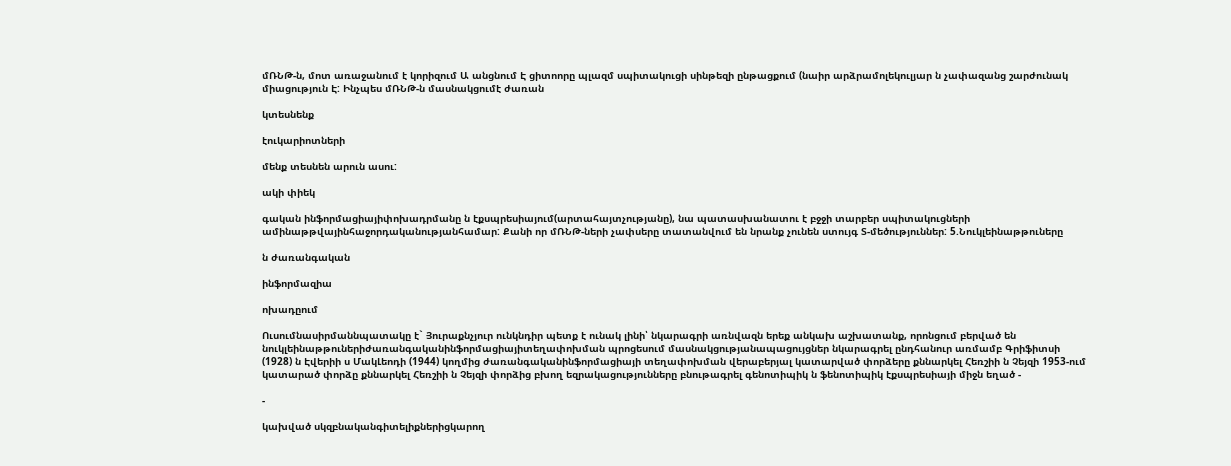մՌՆԹ-ն, մոտ առաջանում է կորիզում Ա անցնում Է ցիտոորը պլազմ սպիտակուցի սինթեզի ընթացքում (նաիր արձրամոլեկուլյար ն չափազանց շարժունակ միացություն Է: Ինչպես մՌՆԹ-ն մասնակցումէ ժառան

կտեսնենք

էուկարիոտների

մենք տեսնեն արուն ասու:

ակի փիեկ

գական ինֆորմացիայիփոխադրմանը ն էքսպրեսիայում(արտահայտչությանը), նա պատասխանատու է բջջի տարբեր սպիտակուցների ամինաթթվայինհաջորդականությանհամար: Քանի որ մՌՆԹ-ների չափսերը տատանվում են նրանք չունեն ստույգ Տ-մեծություններ: 5.Նուկլեինաթթուները

ն ժառանգական

ինֆորմազիա

ոխադըում

Ուսումնասիրմաննպատակը է` Յուրաքնչյուր ունկնդիր պետք է ունակ լինի՝ նկարագրի առնվազն երեք անկախ աշխատանք, որոնցում բերված են նուկլեինաթթուներիժառանգականինֆորմացիայիտեղափոխման պրոցեսում մասնակցությանապացույցներ նկարագրել ընդհանուր առմամբ Գրիֆիտսի (1928) ն Էվերիի ս ՄակԼեոդի (1944) կողմից ժառանգականինֆորմացիայի տեղափոխման վերաբերյալ կատարված փորձերը քննարկել Հեռշիի ն Չեյզի 1953-ում կատարած փորձը քննարկել Հեռշիի ն Չեյզի փորձից բխող եզրակացությունները բնութագրել գենոտիպիկ ն ֆենոտիպիկ էքսպրեսիայի միջն եղած -

-

կախված սկզբնականգիտելիքներիցկարող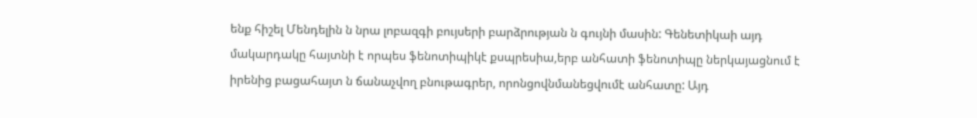ենք հիշել Մենդելին ն նրա լոբազգի բույսերի բարձրության ն գույնի մասին: Գենետիկաի այդ մակարդակը հայտնի է որպես ֆենոտիպիկէ քսպրեսիա,երբ անհատի ֆենոտիպը ներկայացնում է իրենից բացահայտ ն ճանաչվող բնութագրեր, որոնցովնմանեցվումէ անհատը: Այդ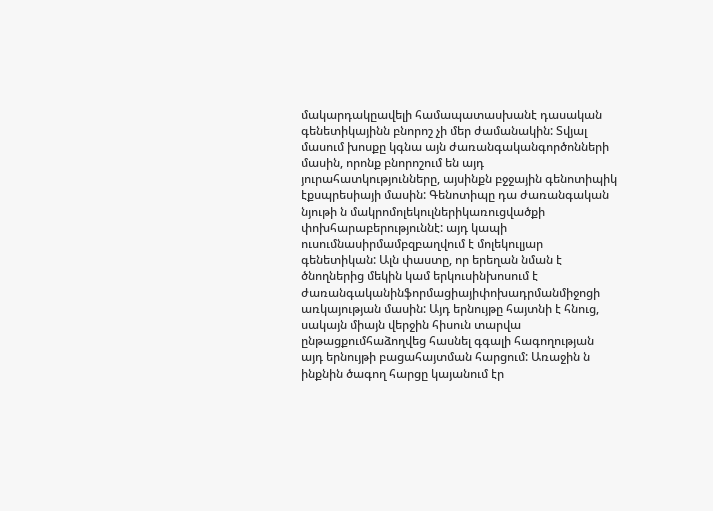մակարդակըավելի համապատասխանէ դասական գենետիկայինն բնորոշ չի մեր ժամանակին: Տվյալ մասում խոսքը կգնա այն ժառանգականգործոնների մասին, որոնք բնորոշում են այդ յուրահատկությունները, այսինքն բջջային գենոտիպիկ էքսպրեսիայի մասին: Գենոտիպը դա ժառանգական նյութի ն մակրոմոլեկուլներիկառուցվածքի փոխհարաբերություննէ: այդ կապի ուսումնասիրմամբզբաղվում է մոլեկուլյար գենետիկան: Ալն փաստը, որ երեղան նման է ծնողներից մեկին կամ երկուսինխոսում է ժառանգականինֆորմացիայիփոխադրմանմիջոցի առկայության մասին: Այդ երնույթը հայտնի է հնուց, սակայն միայն վերջին հիսուն տարվա ընթացքումհաձողվեց հասնել գգալի հագողության այդ երնույթի բացահայտման հարցում: Առաջին ն ինքնին ծագող հարցը կայանում էր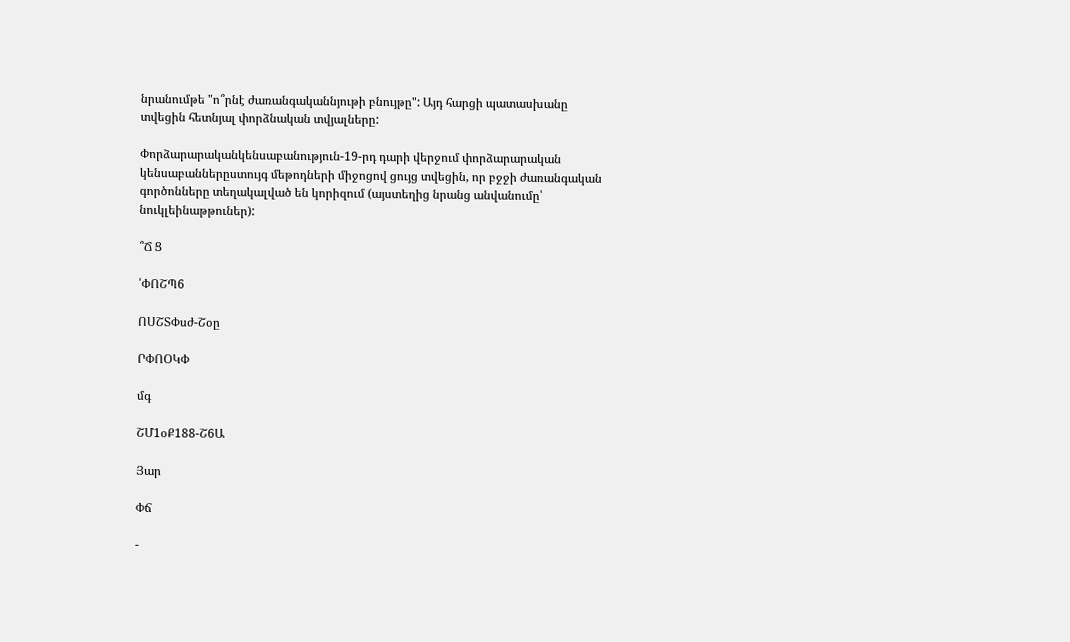նրանումթե "ո՞րնէ ժառանգականնյութի բնույթը": Այդ հարցի պատասխանը տվեցին հետնյալ փորձնական տվյալները:

Փորձարարականկենսաբանություն-19-րդ դարի վերջում փորձարարական կենսաբաններըստույգ մեթոդների միջոցով ցույց տվեցին, որ բջջի ժառանգական գործոնները տեղակալված են կորիզում (այստեղից նրանց անվանումը՝ նուկլեինաթթուներ):

՞Ճ Ց

՛ՓՈՇՊ6

ՈՍՇՏՓսժ-Շօը

ՐՓՈՕԿՓ

մգ

ՇՄ1օՔ188-Շ6Ա

Յար

Փճ

-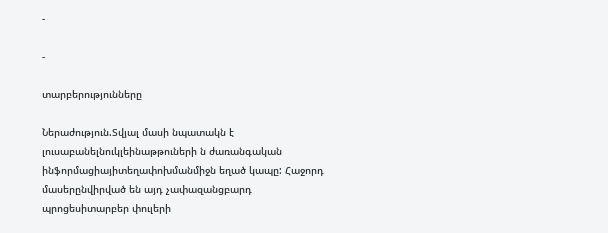-

-

տարբերությունները

Ներաժություն.Տվյալ մասի նպատակն է լուսաբանելնուկլեինաթթուների ն ժառանգական ինֆորմացիայիտեղափոխմանմիջն եղած կապը: Հաջորդ մասերընվիրված են այդ չափազանցբարդ պրոցեսիտարբեր փուլերի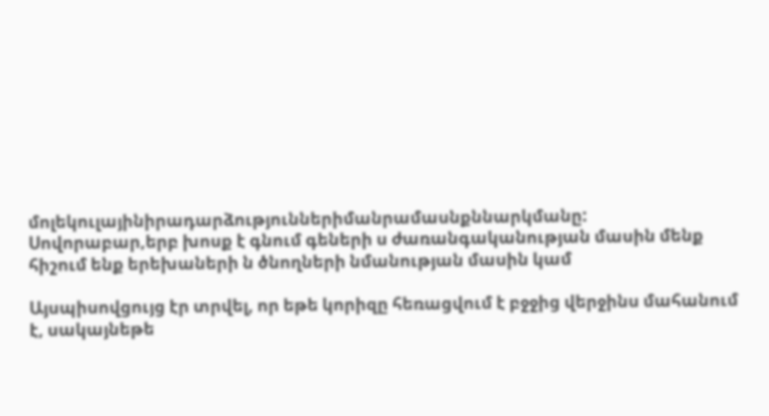մոլեկուլայինիրադարձություններիմանրամասնքննարկմանը: Սովորաբար,երբ խոսք է գնում գեների ս ժառանգականության մասին մենք հիշում ենք երեխաների ն ծնողների նմանության մասին կամ

Այսպիսովցույց էր տրվել, որ եթե կորիզը հեռացվում է բջջից վերջինս մահանում է, սակայնեթե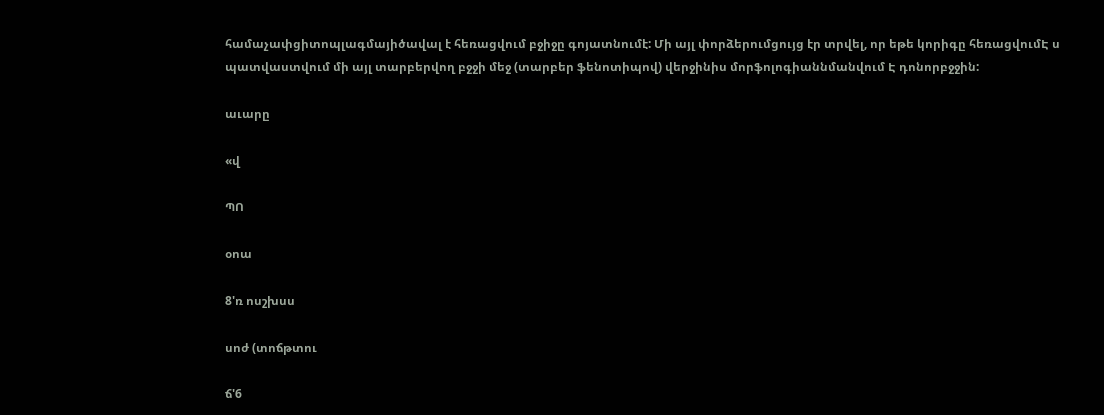համաչափցիտոպլագմայիծավալ է հեռացվում բջիջը գոյատնումէ: Մի այլ փորձերումցույց էր տրվել, որ եթե կորիգը հեռացվումԷ ս պատվաստվում մի այլ տարբերվող բջջի մեջ (տարբեր ֆենոտիպով) վերջինիս մորֆոլոգիաննմանվում Է դոնորբջջին:

աւարը

«վ

ՊՈ

օոա

8'ռ ոսշխսս

սոժ (տոճթտու

ճ'6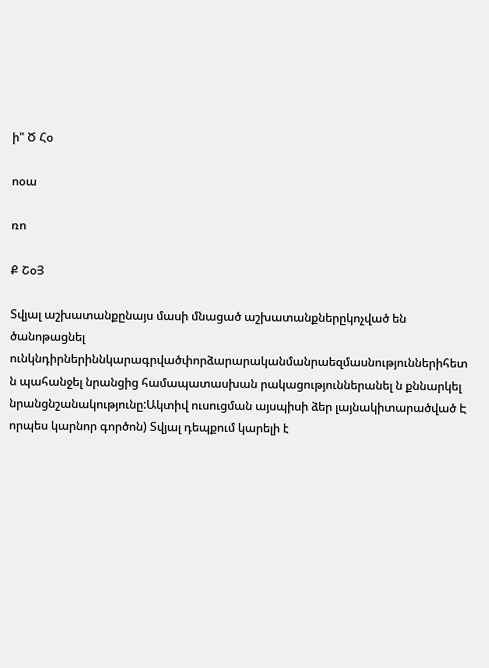ի" Ծ Հօ

ոօա

ռո

Ք ՇօՅ

Տվյալ աշխատանքընայս մասի մնացած աշխատանքներըկոչված են ծանոթացնել ունկնդիրներիննկարագրվածփորձարարականմանրաեզմասնություններիհետ ն պահանջել նրանցից համապատասխան րակացություններանել ն քննարկել նրանցնշանակությունը:Ակտիվ ուսուցման այսպիսի ձեր լայնակիտարածված Է որպես կարնոր գործոն) Տվյալ դեպքում կարելի է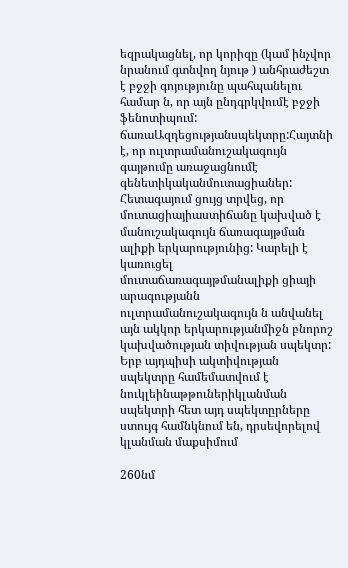եզրակացնել, որ կորիզը (կամ ինչվոր նրանում գտնվող նյութ ) անհրաժեշտ է բջջի գոյությունը պահպանելու համար ն, որ այն ընդգրկվումէ բջջի ֆենոտիպում: ճառաԱզդեցությանսպեկտրը:Հայտնի է, որ ուլտրամանուշակագույն գայթումը առաջացնումէ գենետիկականմուտացիաներ: Հետագայում ցույց տրվեց, որ մուտացիայիաստիճանը կախված է մանուշակագույն ճառագայթման ալիքի երկարությունից: Կարելի է կառուցել մուտաճառագայթմանալիքի ցիայի արագությանն ուլտրամանուշակագույն ն անվանել այն ակկոր երկարությանմիջն բնորոշ կախվածության տիվության սպեկտր: Երբ այդպիսի ակտիվության սպեկտրը համեմատվում է նուկլեինաթթուներիկլանման սպեկտրի հետ այդ սպեկտըրները ստույգ համնկնում են, դրսեվորելով կլանման մաքսիմում

260նմ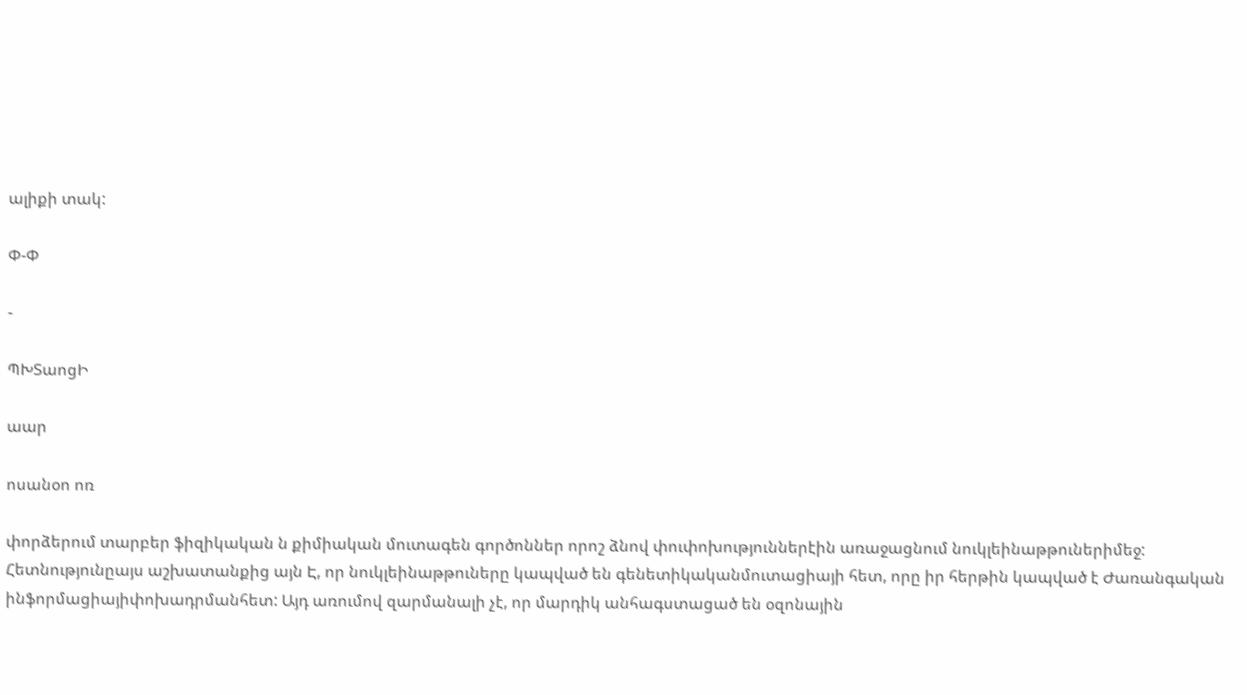ալիքի տակ:

Փ-Փ

-

ՊԽՏաոցԻ

աար

ոսանօո ոռ

փորձերում տարբեր ֆիզիկական ն քիմիական մուտագեն գործոններ որոշ ձնով փուփոխություններէին առաջացնում նուկլեինաթթուներիմեջ: Հետնությունըայս աշխատանքից այն Է, որ նուկլեինաթթուները կապված են գենետիկականմուտացիայի հետ, որը իր հերթին կապված է Ժառանգական ինֆորմացիայիփոխադրմանհետ: Այդ առումով զարմանալի չէ, որ մարդիկ անհագստացած են օզոնային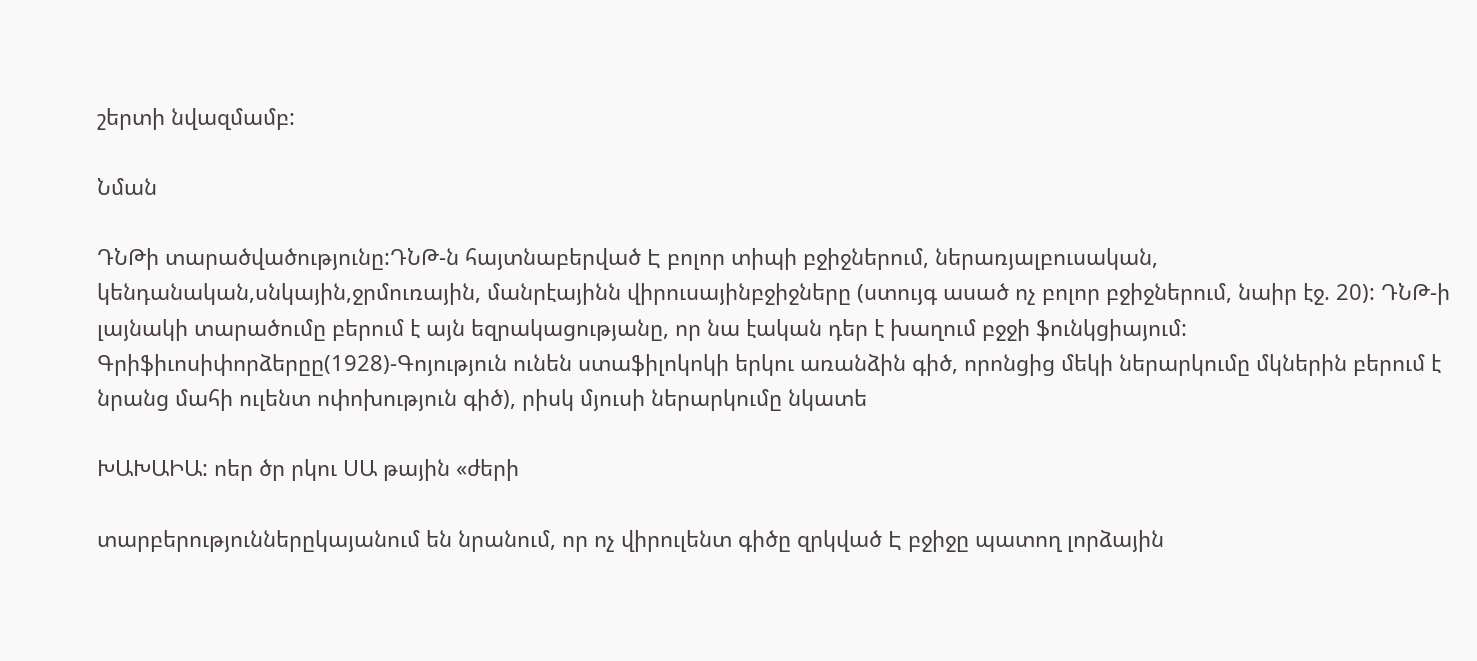շերտի նվազմամբ:

Նման

ԴՆԹի տարածվածությունը:ԴՆԹ-ն հայտնաբերված Է բոլոր տիպի բջիջներում, ներառյալբուսական, կենդանական,սնկային,ջրմուռային, մանրէայինն վիրուսայինբջիջները (ստույգ ասած ոչ բոլոր բջիջներում, նաիր էջ. 20): ԴՆԹ-ի լայնակի տարածումը բերում է այն եզրակացությանը, որ նա էական դեր է խաղում բջջի ֆունկցիայում: Գրիֆիւոսիփորձերըը(1928)-Գոյություն ունեն ստաֆիլոկոկի երկու առանձին գիծ, որոնցից մեկի ներարկումը մկներին բերում է նրանց մահի ուլենտ ոփոխություն գիծ), րիսկ մյուսի ներարկումը նկատե

ԽԱԽԱԻԱ: ոեր ծր րկու ՍԱ թային «ժերի

տարբերություններըկայանում են նրանում, որ ոչ վիրուլենտ գիծը զրկված Է բջիջը պատող լորձային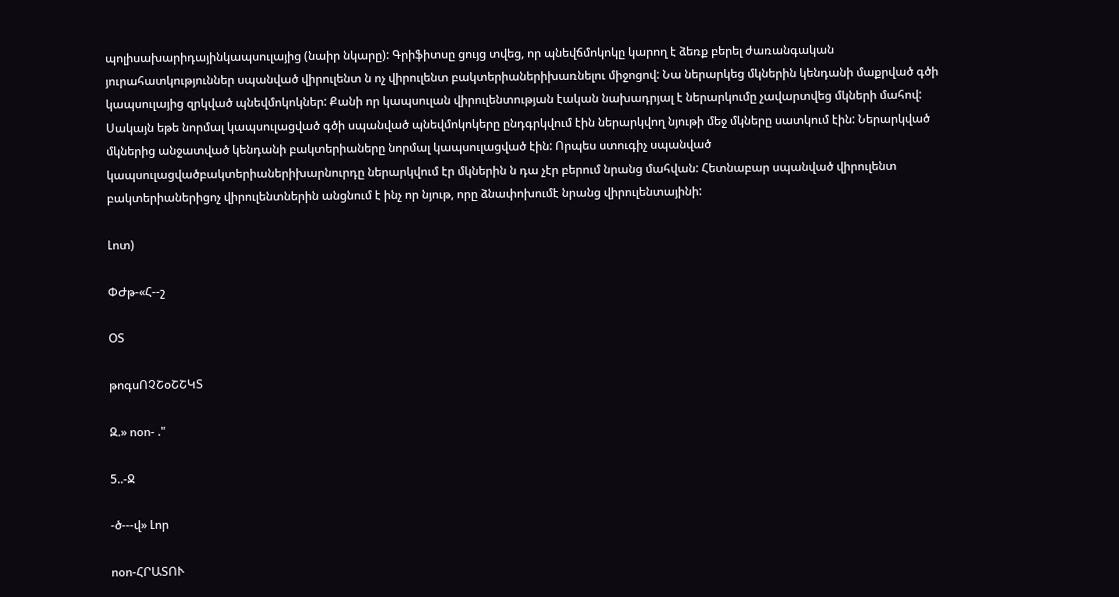պոլիսախարիդայինկապսուլայից (նաիր նկարը): Գրիֆիտսը ցույց տվեց, որ պնեվճմոկոկը կարող է ձեռք բերել ժառանգական յուրահատկություններ սպանված վիրուլենտ ն ոչ վիրուլենտ բակտերիաներիխառնելու միջոցով: Նա ներարկեց մկներին կենդանի մաքրված գծի կապսուլայից զրկված պնեվմոկոկներ: Քանի որ կապսուլան վիրուլենտության էական նախադրյալ է ներարկումը չավարտվեց մկների մահով: Սակայն եթե նորմալ կապսուլացված գծի սպանված պնեվմոկոկերը ընդգրկվում էին ներարկվող նյութի մեջ մկները սատկում էին: Ներարկված մկներից անջատված կենդանի բակտերիաները նորմալ կապսուլացված էին: Որպես ստուգիչ սպանված կապսուլացվածբակտերիաներիխարնուրդը ներարկվում էր մկներին ն դա չէր բերում նրանց մահվան: Հետնաբար սպանված վիրուլենտ բակտերիաներիցոչ վիրուլենտներին անցնում է ինչ որ նյութ, որը ձնափոխումէ նրանց վիրուլենտայինի:

Լոտ)

ՓԺթ-«Հ--շ

ՕՏ

թոգսՈՉՇօՇՇԿՏ

Զ.» ոօո- ."

5..-Ջ

-ծ---վ» Լոր

ոօո-ՀՐԱՏՈՒ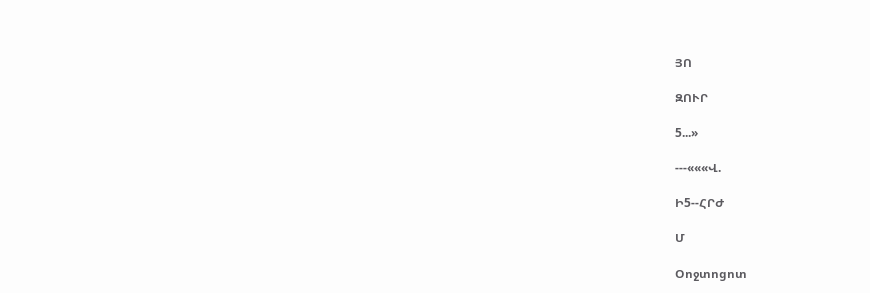ՅՈ

ԶՈՒՐ

5...»

---«««Վ.

Ի5--ՀՐԺ

Մ

Օոջտոցոտ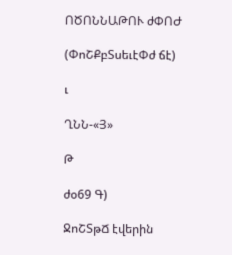ՈԾՈՆՆԱԹՈՒ ժՓՈԺ

(ՓոՇՔբՏսեւէՓժ ճէ)

ւ

ՂՆՆ-«Յ»

Թ

ժօ69 Գ)

ՋոՇՏթՃ էվերին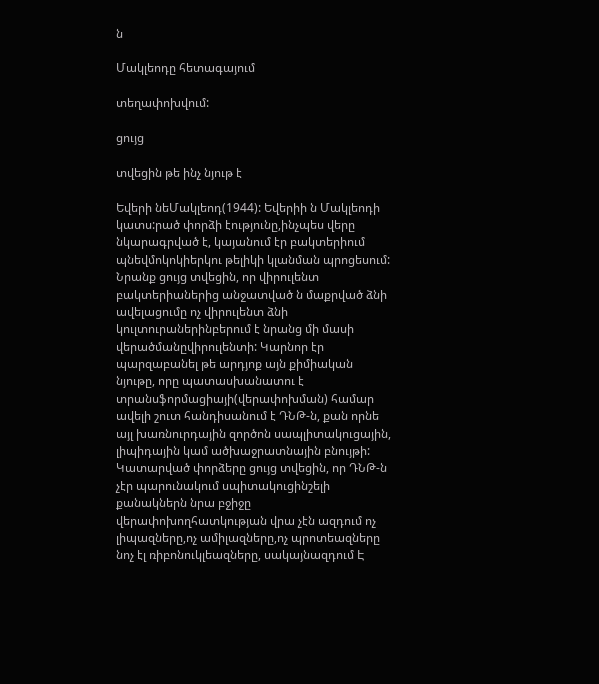ն

Մակլեոդը հետագայում

տեղափոխվում:

ցույց

տվեցին թե ինչ նյութ է

Եվերի նեՄակլեոդ(1944): Եվերիի ն Մակլեոդի կատս:րած փորձի էությունը,ինչպես վերը նկարագրված է, կայանում էր բակտերիում պնեվմոկոկիերկու թելիկի կլանման պրոցեսում: Նրանք ցույց տվեցին, որ վիրուլենտ բակտերիաներից անջատված ն մաքրված ձնի ավելացումը ոչ վիրուլենտ ձնի կուլտուրաներինբերում է նրանց մի մասի վերածմանըվիրուլենտի: Կարնոր էր պարզաբանել թե արդյոք այն քիմիական նյութը, որը պատասխանատու է տրանսֆորմացիայի(վերափոխման) համար ավելի շուտ հանդիսանում է ԴՆԹ-ն, քան որնե այլ խառնուրդային զործոն սապլիտակուցային, լիպիդային կամ ածխաջրատնային բնույթի: Կատարված փորձերը ցույց տվեցին, որ ԴՆԹ-ն չէր պարունակում սպիտակուցինշելի քանակներն նրա բջիջը վերափոխողհատկության վրա չէն ազդում ոչ լիպազները,ոչ ամիլազները,ոչ պրոտեազները նոչ էլ ռիբոնուկլեազները, սակայնազդում Է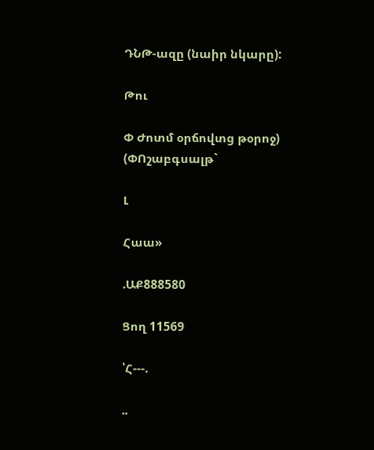ԴՆԹ-ազը (նաիր նկարը):

Թու

Փ Ժոտմ օրճովտց թօրոջ) (ՓՈշաբգսալթ`

Լ

Հաա»

.ԱՔ888580

Ցող 11569

՝Հ---.

..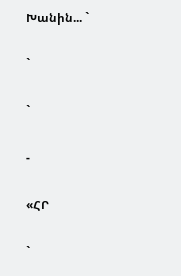Խանին... `

`

`

-

«ՀՐ

`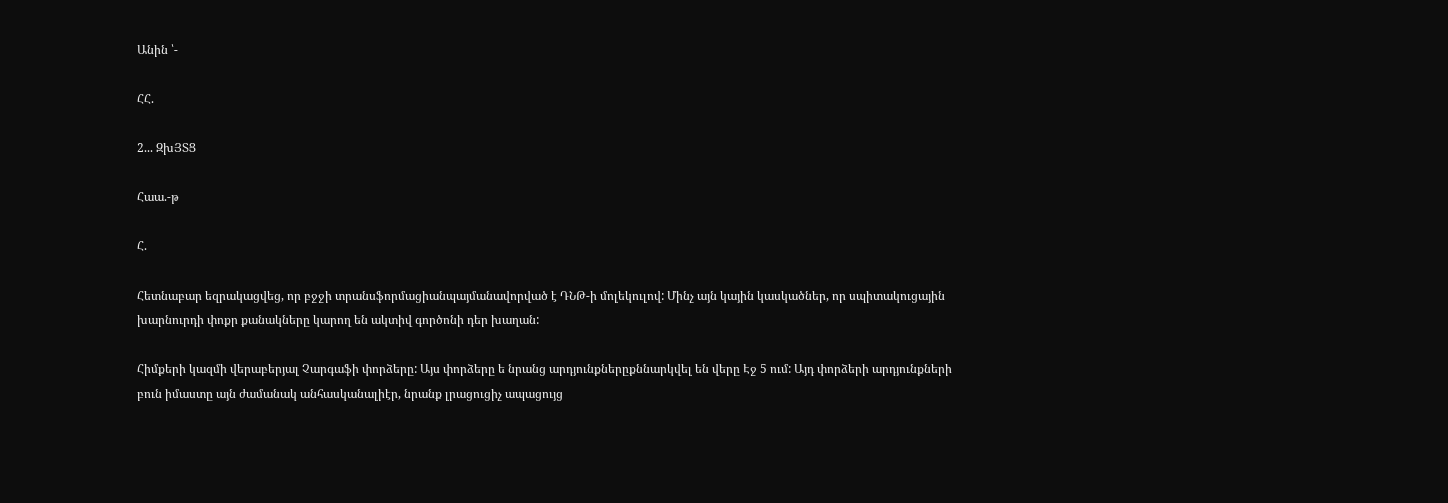Անին ՝-

ՀՀ.

2... ԶխՅՏՑ

Հաա.-թ

Հ.

Հետնաբար եզրակացվեց, որ բջջի տրանսֆորմացիանպայմանավորված է ԴՆԹ-ի մոլեկուլով: Մինչ այն կային կասկածներ, որ սպիտակուցային խարնուրդի փոքր քանակները կարող են ակտիվ գործոնի դեր խաղան:

Հիմքերի կազմի վերաբերյալ Չարգաֆի փորձերը: Այս փորձերը ե նրանց արդյունքներըքննարկվել են վերը Էջ 5 ում: Այդ փորձերի արդյունքների բուն իմաստը այն ժամանակ անհասկանալիէր, նրանք լրացուցիչ ապացույց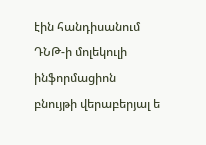էին հանդիսանում ԴՆԹ-ի մոլեկուլի ինֆորմացիոն բնույթի վերաբերյալ ե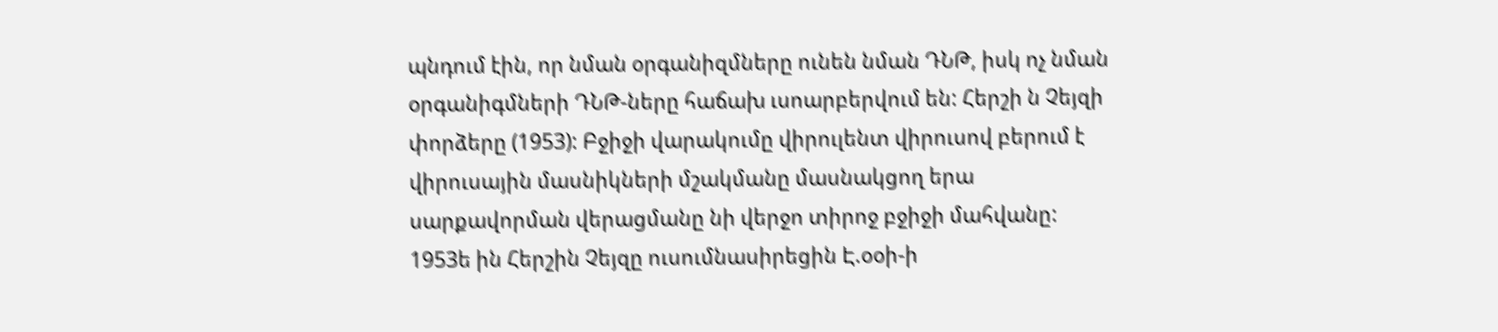պնդում էին, որ նման օրգանիզմները ունեն նման ԴՆԹ, իսկ ոչ նման օրգանիգմների ԴՆԹ-ները հաճախ ւսոարբերվում են: Հերշի ն Չեյզի փորձերը (1953): Բջիջի վարակումը վիրուլենտ վիրուսով բերում է վիրուսային մասնիկների մշակմանը մասնակցող երա սարքավորման վերացմանը նի վերջո տիրոջ բջիջի մահվանը: 1953ե ին Հերշին Չեյզը ուսումնասիրեցին Է.օօի-ի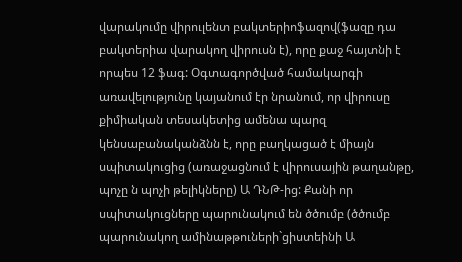վարակումը վիրուլենտ բակտերիոֆազով(ֆազը դա բակտերիա վարակող վիրուսն է), որը քաջ հայտնի է որպես 12 ֆագ: Օգտագործված համակարգի առավելությունը կայանում էր նրանում, որ վիրուսը քիմիական տեսակետից ամենա պարզ կենսաբանականձնն է, որը բաղկացած է միայն սպիտակուցից (առաջացնում է վիրուսային թաղանթը, պոչը ն պոչի թելիկները) Ա ԴՆԹ-ից: Քանի որ սպիտակուցները պարունակում են ծծումբ (ծծումբ պարունակող ամինաթթուների`ցիստեինի Ա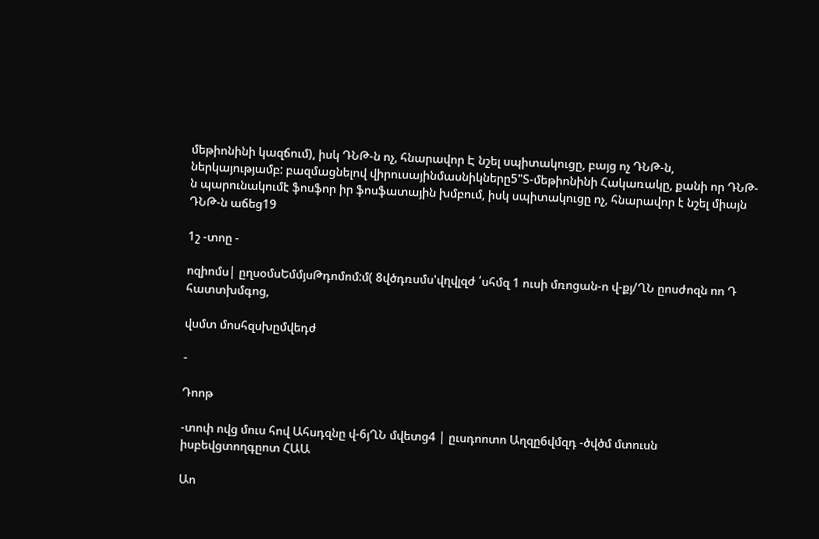մեթիոնինի կազճում), իսկ ԴՆԹ-ն ոչ, հնարավոր Է նշել սպիտակուցը, բայց ոչ ԴՆԹ-ն, ներկայությամբ: բազմացնելով վիրուսայինմասնիկները5"Տ-մեթիոնինի Հակառակը, քանի որ ԴՆԹ-ն պարունակումէ ֆոսֆոր իր ֆոսֆատային խմբում, իսկ սպիտակուցը ոչ, հնարավոր է նշել միայն ԴՆԹ-ն աճեց19

1շ -տոը -

ոզիոմս| ըղսօմսԵմմյսԹդոմոմ:մ( 8վծդռսմս'վղվլզժ ՛սհմզ 1 ուսի մռոցան-ո վ-քյ/ՂՆ ըոսժոզն ոո Դ հատտխմգոց,

վսմտ մոսհզսխըմվեդժ

-

Դոոթ

-տոփ ովց մուս հով Ահսդզնը վ-6յՂՆ մվետց4 | ըւսդոոտո Աղզը6վմզդ -ծվծմ մտուսն իսբեվցտողգըոտ ՀԱԱ

Աո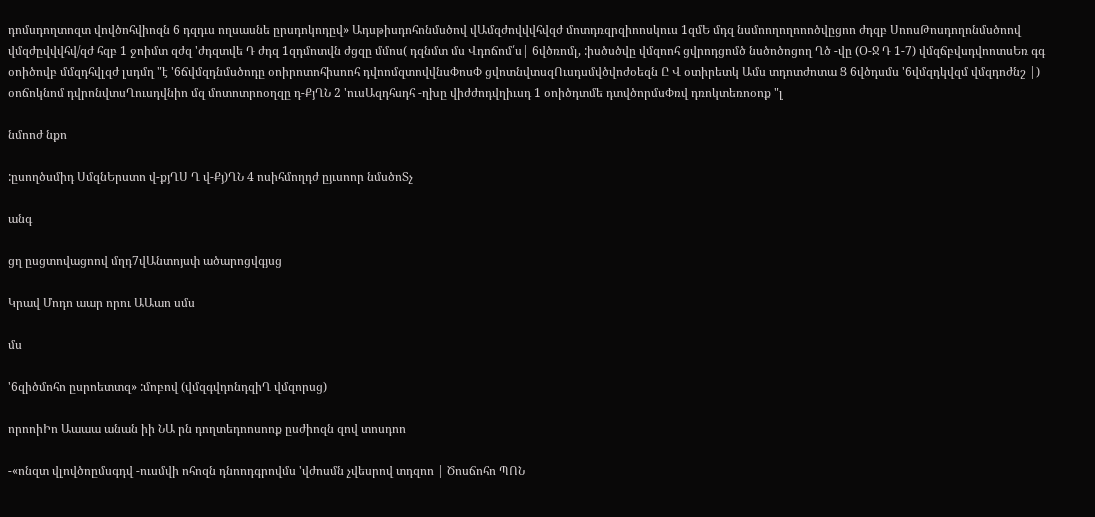դոմսդողտոզտ վովծոհվիոզն 6 դզդւս ողսասնե ըրսդոկոդըվ» Ադսթիսդոհոնմսծով վԱմզժովվվհվզժ մոտդռզրզիոոսկուս 1զմԵ մդզ նսմոողողոոոծվըցոո ժդզբ ՍոոսԹոսդողոնմսծոով վմզժըվվվհվ/զժ հզբ 1 ջոիմտ զժզ 'ժդզտվե Դ ժդզ 1զդմոտվն ժցզը մմոս( դզնմտ մս Վդոճոմ՛ս| 6վծռոմլ, :իսծսծվը վմզոոհ ցվրոդցոմծ նսծոծոցող Ղծ -վը (Օ-Ջ Դ 1-7) վմզճբվսդվոոտսԵռ գգ օոիծովբ մմզդհվլզժ լսդմղ "է '6ճվմզդնմսծոդը օոիրոտոհիսոոհ դվոոմզտովվնսՓոսՓ ցվոտնվտսզՈւսդսմվծվոժօեզն Ը Վ օտիրետկ Ամս տդոտժոտա Ց 6վծդսմս '6վմզդկվզմ վմզդոժնշ |) օոճոկնոմ դվրոնվտսՂուսդվնիո մզ մոտոտրոօղզը դ-ՔյՂՆ 2 'ուսԱզդհսդհ -ղխը վիժժոդվղիւսդ 1 օոիծդտմե դտվծորմսՓռվ դռոկտեռոօոք "լ

նմոոժ նքո

:ըսողծսմիդ ՍմզնԵրստո վ-քյՂՍ Ղ վ-Քյ)ՂՆ 4 ոսիհմողդժ ըյւսոոր նմսծոՏչ

անգ

ցղ ըսցտովացոով մղդ7վԱնտոյսփ ածարոցվգյսց

Կրավ Մոդո աար որու ԱԱաո սմս

մս

'6զիծմոհո ըսրոետտզ» :մոբով (վմզգվդոնդզիՂ վմզորսց)

որոոիԻո Աաաա անան իի ՆԱ րն դողտեդոոսոոք ըսժիոզն զով տոսդոո

-«ոնզտ վլովծոըմսգդվ -ուսմվի ոհոզն դնոոդգրովմս 'վժոսմն չվեսրով տդզոո | Ծոսճոհո ՊՈՆ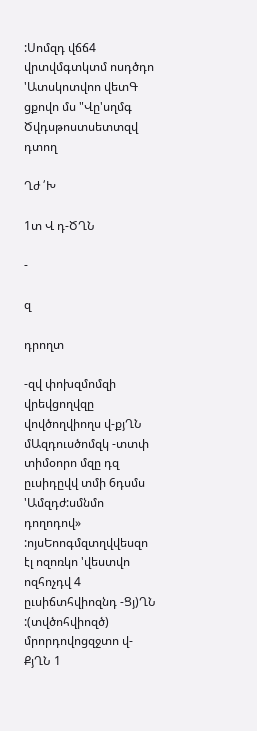:Սոմզդ վճճ4 վրտվմգտկտմ ոսդծդո 'Ատսկոտվոո վետԳ ցքովո մս "Վը'սղմգ Ծվդսթոստսետտզվ դտող

Ղժ ՛Խ

1տ Վ դ-ԾՂՆ

-

զ

դրողտ

-զվ փոխզմոմզի վրեվցողվզը վովծողվիողս վ-քյՂՆ մԱզդուսծոմզկ -տտփ տիմօորո մզը դզ ըւսիդըվվ տմի 6դսմս 'Ամզդժ:սմնմո դողոդով» :ոյսԵոոգմզտղվվեսզո էլ ոզոռկո 'վեստվո ոզհոչդվ 4 ըւսիճտհվիոզնդ -Ցյ)ՂՆ :(տվծոհվիոզծ) մրորդովոցզջտո վ-ՔյՂՆ 1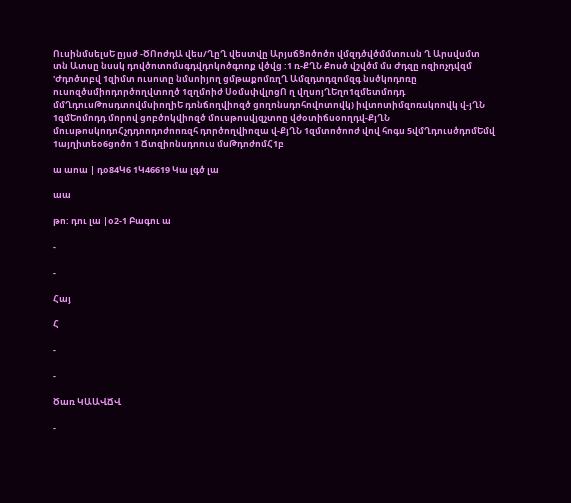ՈւսինմսելսԵ ըյսժ -ԾՈոժդԱ վես/ՂըՂ վեստվը ԱրյսճՑոծոծո վմզդծվծմմտուսն Ղ Արսվսմտ տն Ատսը նսսկ դովծոտոմսգդվդոկոծգոոք վծվց :1 ռ-ՔՂՆ Քոսծ վշվծմ մս Ժդզը ոզիոչդվզմ 'Ժդոծտբվ 1զիմտ ուսոտը նմսոիյող ցմթաքոմռղՂ Ամզդտդզոմզգ նսծկոդոռը ուսոզծսմիոդործողվտողծ 1զղմոիժ ՍօմսփվլոցՈ ղ վղսոյՂԵղո1զմետմոդդ մմՂդուսԹոսդտովմսիողիԵ դոնճողվիոզծ ցողոնսդոհովոտովկ) իվտոտիմզոռսկոովկ վ-յՂՆ 1զմԵոմոդդ մորով ցոբծոկվիոզծ մուսթոսվյզչտոը վժօտիճսօողդվ-ՔյՂՆ մուսթոսկոդոՀչդդոոդոժոոռզհ դործողվիոզա վ-ՔյՂՆ 1զմտոծոոժ վով հոգս 5վմՂդուսծդոմԵմվ 1այղիտեօ6ցոծո 1 Ճտզիոնսդոուս մսԹդոժոմՀ1բ

ա աոա | դօ84Կ6 1Կ46619 Կա լգծ լա

աա

թո: դու լա |օ2-1 Բագու ա

-

-

Հայ

Հ

-

-

Ծառ ԿԱԱՎՃՎ

-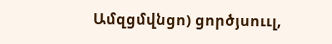Ամզցմվնցո) ցործյսոււլ,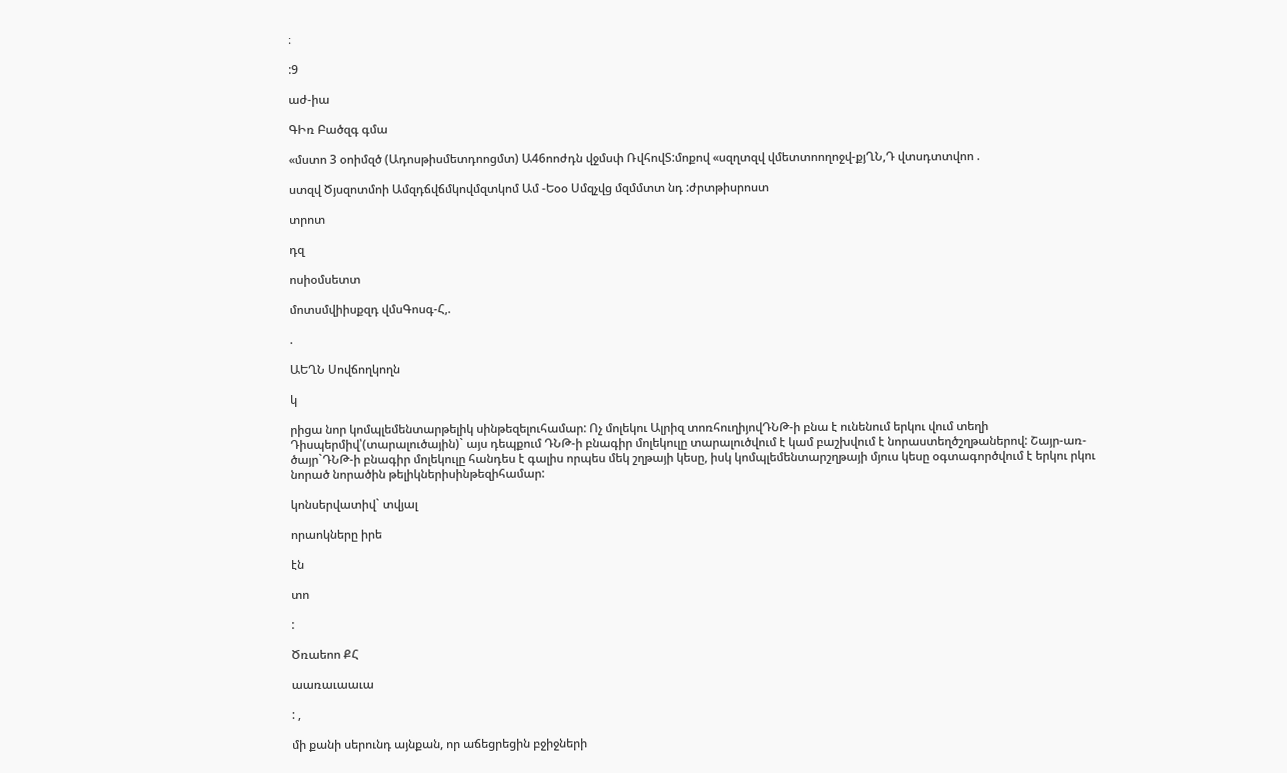։

:9

աժ-իա

ԳԻռ Բածզգ գմա

«մստո 3 օոիմզծ (Ադոսթիսմետդոոցմտ) Ա46ոոժդն վջմսփ ՌվհովՏ:մոքով «սզղտզվ վմետտոողոջվ-քյՂՆ,Դ վտսդտտվոո .

ստզվ Ծյսզոտմոի Ամզդճվճմկովմզտկոմ Ամ -Եօօ Սմզչվց մզմմտտ նդ :ժրտթիսրոստ

տրոտ

դզ

ոսիօմսետտ

մոտսմվիիսքզդ վմսԳոսգ-Հ,.

.

ԱԵՂՆ Սովճողկողն

կ

րիցա նոր կոմպլեմենտարթելիկ սինթեզելուհամար: Ոչ մոլեկու Ալրիզ տոռհուղիյովԴՆԹ-ի բնա է ունենում երկու վում տեղի Դիսպերմիվ՝(տարալուծային)` այս դեպքում ԴՆԹ-ի բնագիր մոլեկուլը տարալուծվում է կամ բաշխվում է նորաստեղծշղթաներով: Շայր-առ-ծայր`ԴՆԹ-ի բնագիր մոլեկուլը հանդես է գալիս որպես մեկ շղթայի կեսը, իսկ կոմպլեմենտարշղթայի մյուս կեսը օգտագործվում է երկու րկու նորած նորածին թելիկներիսինթեզիհամար:

կոնսերվատիվ` տվյալ

որաոկները իրե

էն

տո

:

Ծռաեոո ՔՀ

աառաւաաւա

: ,

մի քանի սերունդ այնքան, որ աճեցրեցին բջիջների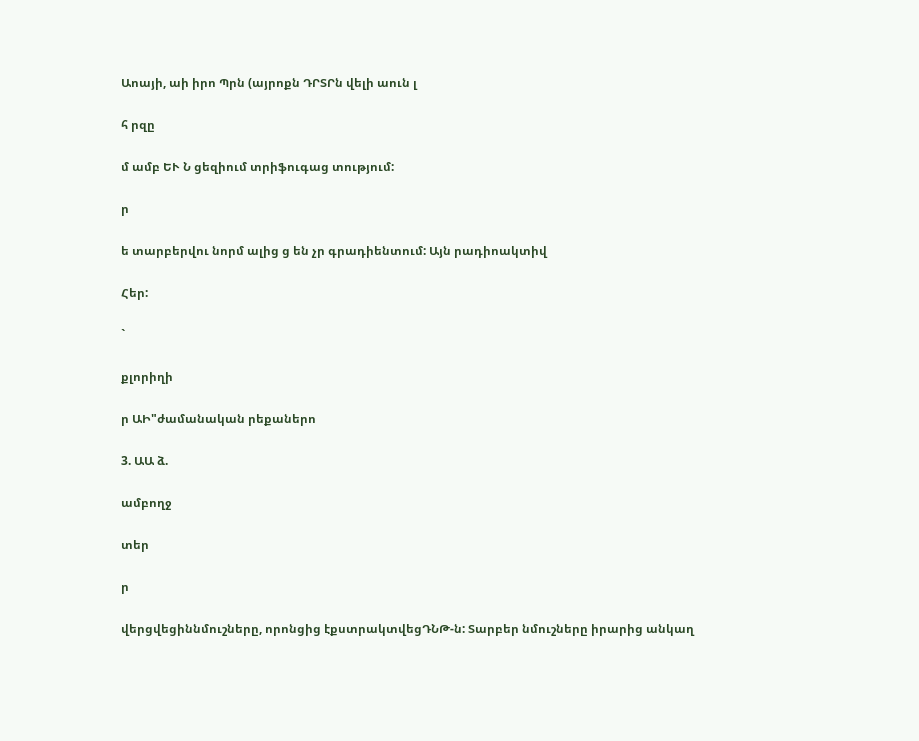Աոայի, աի իրո Պրն (այրոքն ԴՐՏՐն վելի աուն լ

հ րզը

մ ամբ ԵՒ Ն ցեզիում տրիֆուգաց տությում:

ր

ե տարբերվու նորմ ալից ց են չր գրադիենտում: Այն րադիոակտիվ

Հեր:

`

քլորիղի

ր ԱԻ"ժամանական րեքաներո

3. ԱԱ ձ.

ամբողջ

տեր

ր

վերցվեցիննմուշները, որոնցից էքստրակտվեցԴՆԹ-ն: Տարբեր նմուշները իրարից անկաղ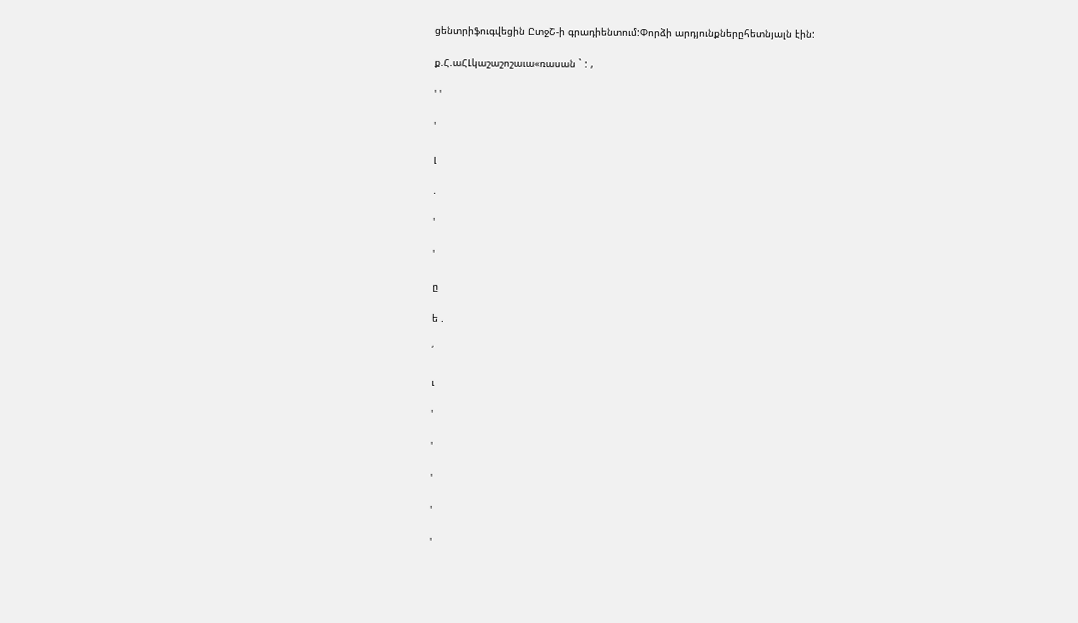ցենտրիֆուգվեցին ԸտջՇ-ի գրադիենտում:Փորձի արդյունքներըհետնյալն էին:

ք.Հ.աՀԼկաշաշոշաւա«ռասան ` : ,

' '

'

լ

.

'

'

ը

ե .

՛

ւ

'

'

'

'

'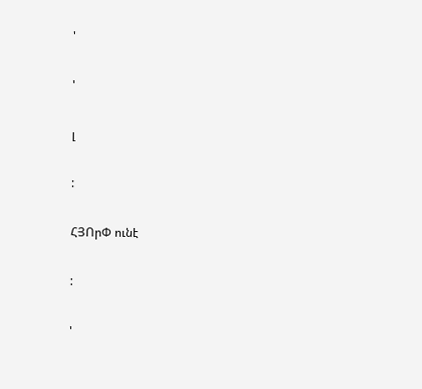'

'

լ

:

ՀՅՈրՓ ունէ

:

'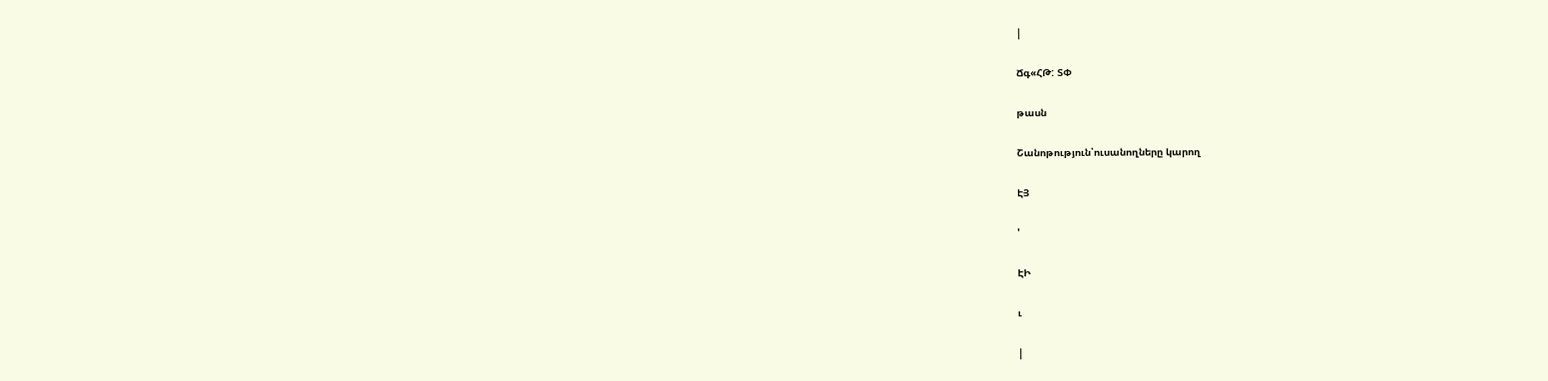|

Ճգ«ՀԹ: ՏՓ

թասն

Շանոթություն՝ուսանողները կարող

ԷՅ

'

ԷԻ

ւ

|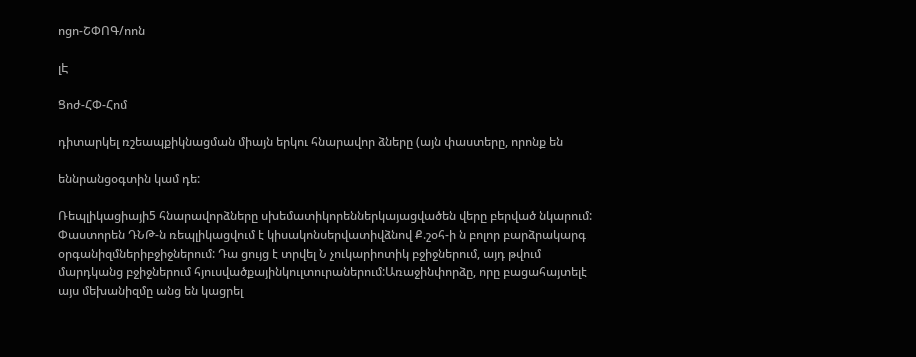ոցո-ՇՓՈԳ/ոոն

լԷ

Ցոժ-ՀՓ-Հոմ

դիտարկել ռշեապքիկնացման միայն երկու հնարավոր ձները (այն փաստերը, որոնք են

եննրանցօգտին կամ դե:

Ռեպլիկացիայի5 հնարավորձները սխեմատիկորեններկայացվածեն վերը բերված նկարում: Փաստորեն ԴՆԹ-ն ռեպլիկացվում է կիսակոնսերվատիվձնով Ք.շօհ-ի ն բոլոր բարձրակարգ օրգանիզմներիբջիջներում: Դա ցույց է տրվել Ն չուկարիոտիկ բջիջներում, այդ թվում մարդկանց բջիջներում հյուսվածքայինկուլտուրաներում:Առաջինփորձը, որը բացահայտելէ այս մեխանիզմը անց են կացրել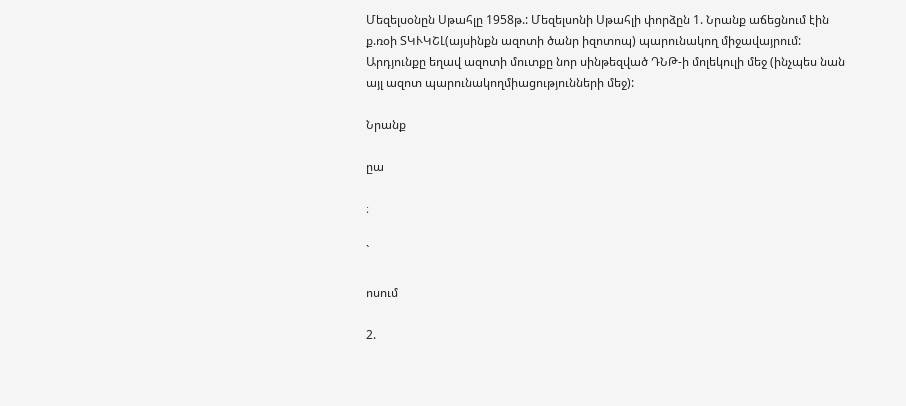Մեզելսօնըն Սթահլը 1958թ.: Մեզելսոնի Սթահլի փորձըն 1. Նրանք աճեցնում էին ք.ռօի ՏԿՒԿՇԼ(այսինքն ազոտի ծանր իզոտոպ) պարունակող միջավայրում: Արդյունքը եղավ ազոտի մուտքը նոր սինթեզված ԴՆԹ-ի մոլեկուլի մեջ (ինչպես նան այլ ազոտ պարունակողմիացությունների մեջ):

Նրանք

ըա

։

`

ոսում

2.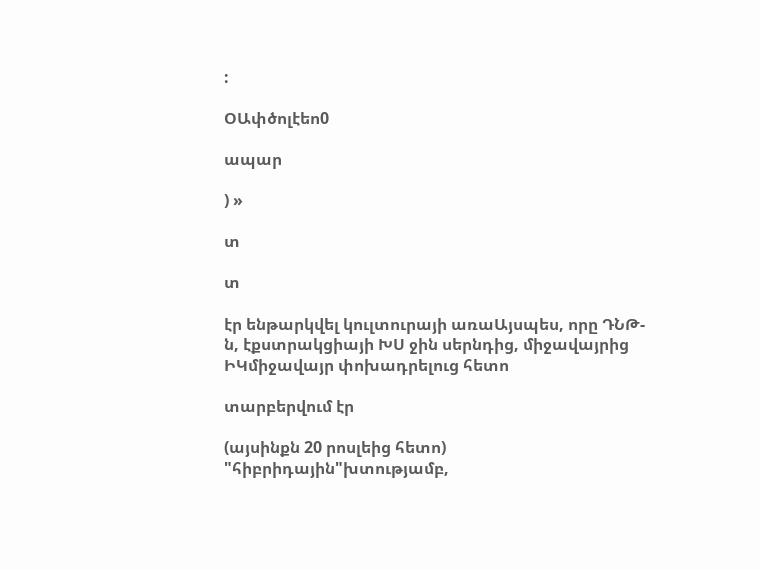:

ՕԱփծոլէեո0

ապար

) »

տ

տ

էր ենթարկվել կուլտուրայի առաԱյսպես, որը ԴՆԹ-ն, էքստրակցիայի ԽՍ ջին սերնդից, միջավայրից ԻԿմիջավայր փոխադրելուց հետո

տարբերվում էր

(այսինքն 20 րոսլեից հետո) "հիբրիդային"խտությամբ,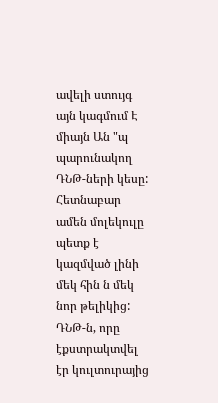ավելի ստույգ այն կագմում Է միայն Ան "պ պարունակող ԴՆԹ-ների կեսը: Հետնաբար ամեն մոլեկուլը պետք է կազմված լինի մեկ հին ն մեկ նոր թելիկից: ԴՆԹ-ն, որը էքստրակտվել էր կուլտուրայից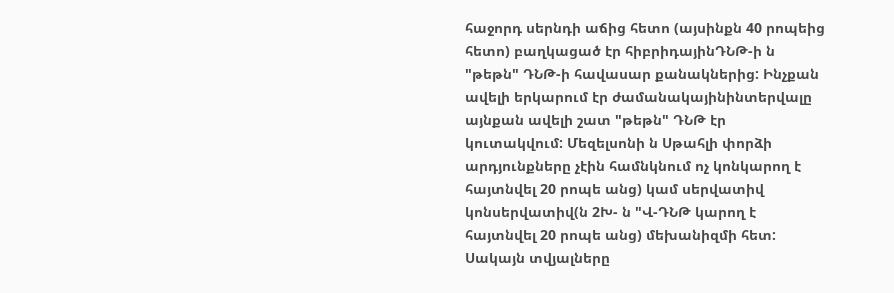հաջորդ սերնդի աճից հետո (այսինքն 40 րոպեից հետո) բաղկացած էր հիբրիդայինԴՆԹ-ի ն "թեթն" ԴՆԹ-ի հավասար քանակներից: Ինչքան ավելի երկարում էր ժամանակայինինտերվալը այնքան ավելի շատ "թեթն" ԴՆԹ էր կուտակվում: Մեզելսոնի ն Սթահլի փորձի արդյունքները չէին համնկնում ոչ կոնկարող է հայտնվել 20 րոպե անց) կամ սերվատիվ կոնսերվատիվ(ն 2Խ- ն "Վ-ԴՆԹ կարող է հայտնվել 20 րոպե անց) մեխանիզմի հետ: Սակայն տվյալները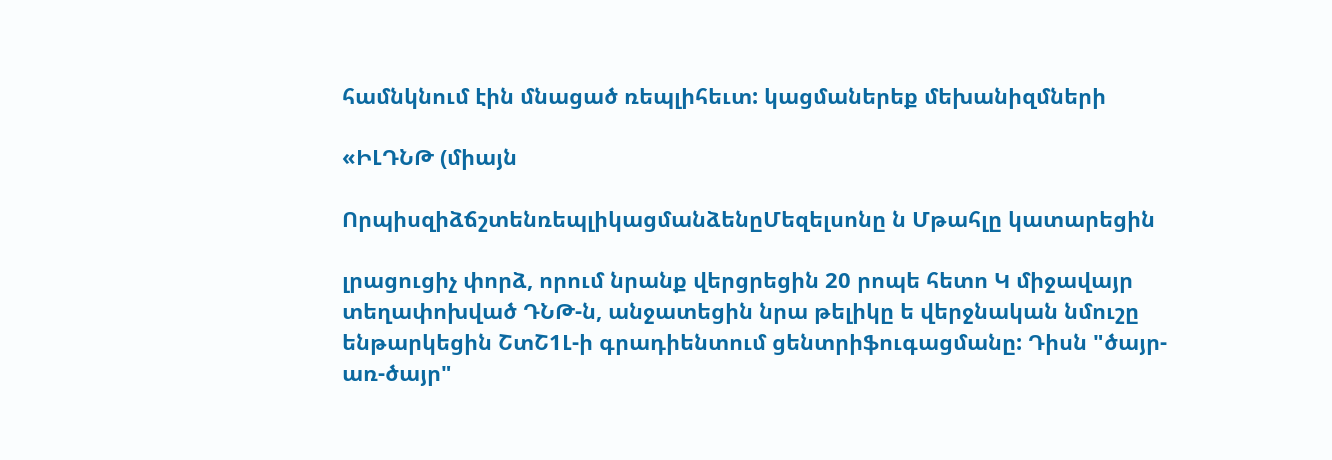համնկնում էին մնացած ռեպլիհեւտ: կացմաներեք մեխանիզմների

«ԻԼԴՆԹ (միայն

ՈրպիսզիձճշտենռեպլիկացմանձենըՄեզելսոնը ն Մթահլը կատարեցին

լրացուցիչ փորձ, որում նրանք վերցրեցին 20 րոպե հետո Կ միջավայր տեղափոխված ԴՆԹ-ն, անջատեցին նրա թելիկը ե վերջնական նմուշը ենթարկեցին ՇտՇ1Լ-ի գրադիենտում ցենտրիֆուգացմանը: Դիսն "ծայր-առ-ծայր"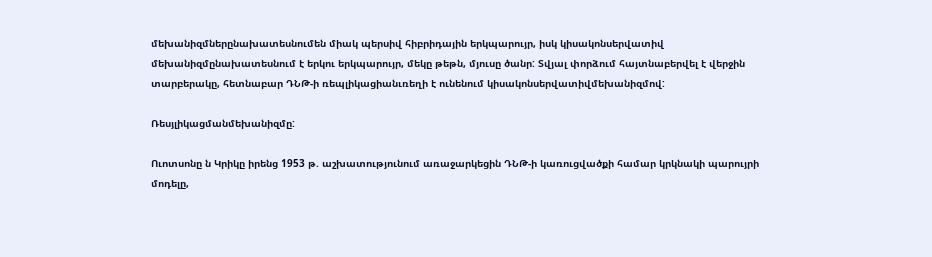մեխանիզմներընախատեսնումեն միակ պերսիվ հիբրիդային երկպարույր, իսկ կիսակոնսերվատիվ մեխանիզմընախատեսնում է երկու երկպարույր, մեկը թեթն, մյուսը ծանր: Տվյալ փորձում հայտնաբերվել է վերջին տարբերակը, հետնաբար ԴՆԹ-ի ռեպլիկացիանւռեղի է ունենում կիսակոնսերվատիվմեխանիզմով:

Ռեսյլիկացմանմեխանիզմը:

Ուոտսոնը ն Կրիկը իրենց 1953 թ. աշխատությունում առաջարկեցին ԴՆԹ-ի կառուցվածքի համար կրկնակի պարույրի մոդելը,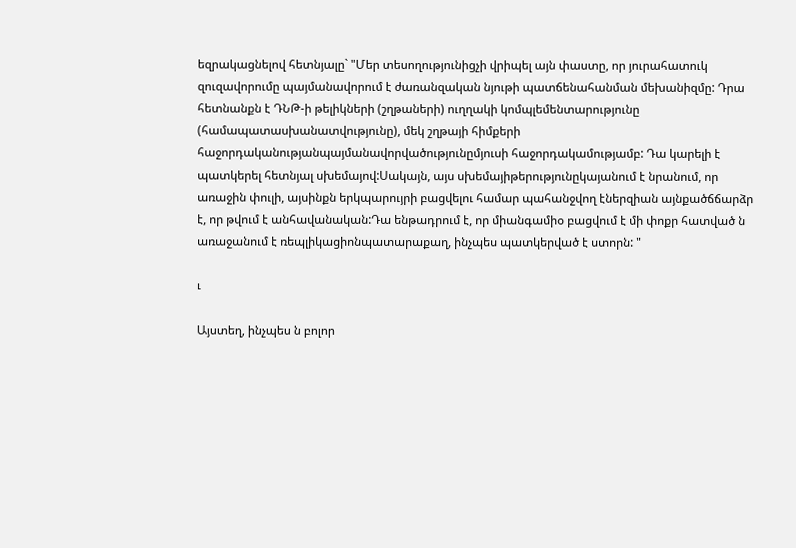եզրակացնելով հետնյալը` "Մեր տեսողությունիցչի վրիպել այն փաստը, որ յուրահատուկ զուզավորումը պայմանավորում է ժառանզական նյութի պատճենահանման մեխանիզմը: Դրա հետնանքն է ԴՆԹ-ի թելիկների (շղթաների) ուղղակի կոմպլեմենտարությունը (համապատասխանատվությունը), մեկ շղթայի հիմքերի հաջորդականությանպայմանավորվածությունըմյուսի հաջորդակամությամբ: Դա կարելի է պատկերել հետնյալ սխեմայով:Սակայն, այս սխեմայիթերությունըկայանում է նրանում, որ առաջին փուլի, այսինքն երկպարույրի բացվելու համար պահանջվող էներզիան այնքածճճարձր է, որ թվում է անհավանական:Դա ենթադրում է, որ միանգամիօ բացվում է մի փոքր հատված ն առաջանում է ռեպլիկացիոնպատարաքաղ, ինչպես պատկերված է ստորն: "

ւ

Այստեղ, ինչպես ն բոլոր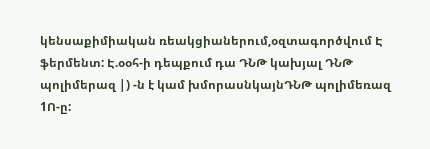կենսաքիմիական ռեակցիաներում,օզտագործվում Է ֆերմենտ: Է.օօհ-ի դեպքում դա ԴՆԹ կախյալ ԴՆԹ պոլիմերազ |) -ն է կամ խմորասնկայնԴՆԹ պոլիմեռազ 1Ո-ը: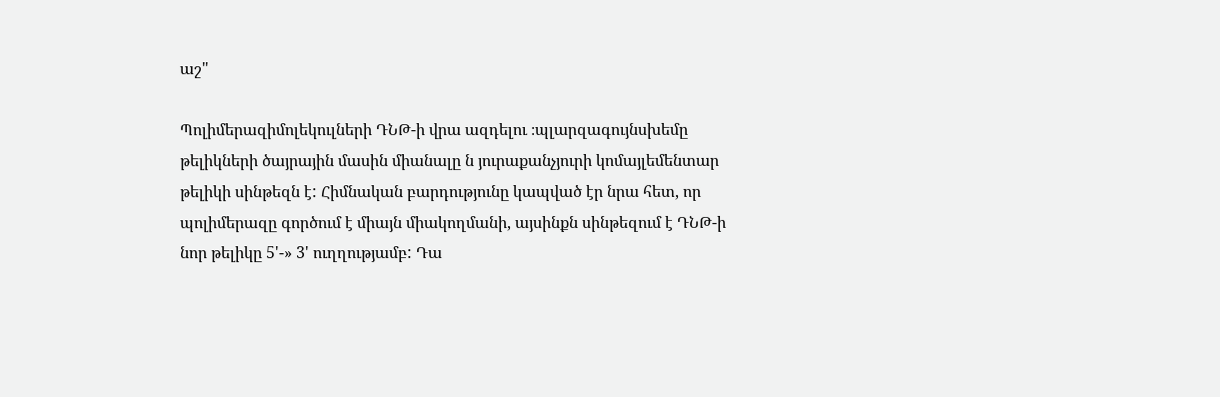աշ"

Պոլիմերազիմոլեկուլների ԴՆԹ-ի վրա ազդելու ։պլարզագույնսխեմը թելիկների ծայրային մասին միանալը ն յուրաքանչյուրի կոմայլեմենտար թելիկի սինթեզն է: Հիմնական բարդությունը կապված էր նրա հետ, որ պոլիմերազը գործում է միայն միակողմանի, այսինքն սինթեզում է ԴՆԹ-ի նոր թելիկը 5'-» 3' ուղղությամբ: Դա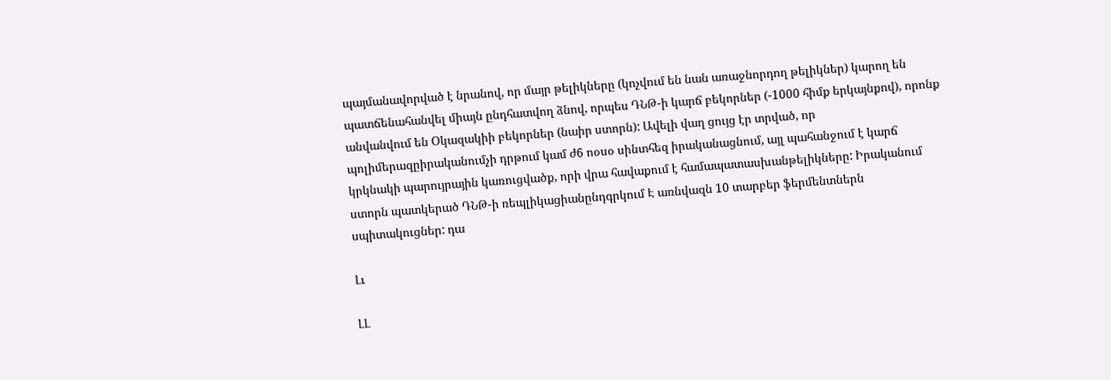պայմանավորված է նրանով, որ մայր թելիկները (կոչվում են նան առաջնորդող թելիկներ) կարող են պատճենահանվել միայն ընդհատվող ձնով, որպես ԴՆԹ-ի կարճ բեկորներ (-1000 հիմք երկայնքով), որոնք անվանվում են Օկազակիի բեկորներ (նաիր ստորն): Ավելի վաղ ցույց էր տրված, որ պոլիմերազըիրականումչի դրթում կամ ժ6 ոօսօ սինտհեզ իրականացնում, այլ պահանջում է կարճ կրկնակի պարույրային կառուցվածք, որի վրա հավաքում է համապատասխանթելիկները: Իրականում ստորն պատկերած ԴՆԹ-ի ռեպլիկացիանընդգրկում Է առնվազն 10 տարբեր ֆերմենտներն սպիտակուցներ: դա

Լւ

ԼԼ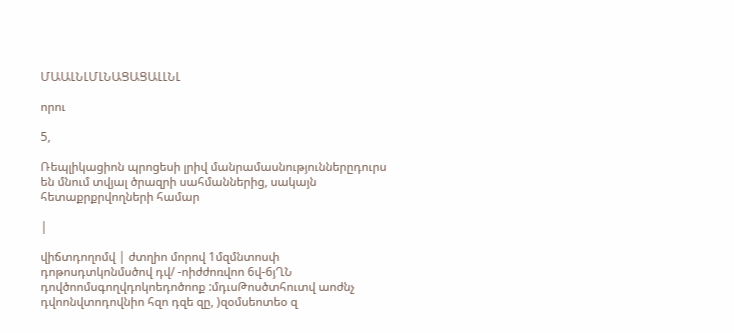ՄԱԱԼՆԼՄԼՆԱՑԱՑԱԼԼՆԼ

որու

5,

Ռեպլիկացիոն պրոցեսի լրիվ մանրամասնություններըդուրս են մնում տվյալ ծրազրի սահմաններից, սակայն հետաքրքրվողների համար

|

վիճտդողոմվ | ժտղիո մորով 1մզմնտոսփ դոթոսդտկոնմսծով դվ/ -ոիժժոռվոո 6վ-6յՂՆ դովծոոմսգողվդոկոեդոծոոք :մդւսԹոսծտհուտվ աոժնչ դվոոնվտոդովնիո հզո դզե զը, )զօմսեոտեօ զ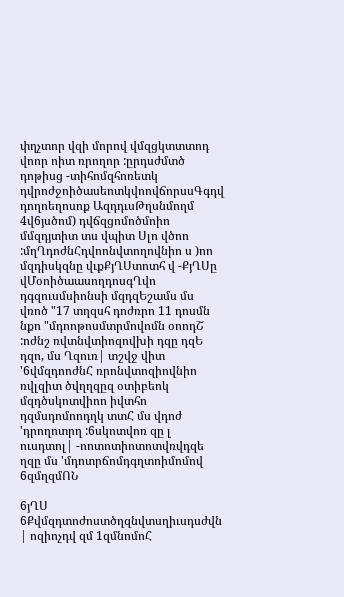փղչտոր վզի մորով վմզցկտտտոդ վոոր ոիտ ռրողոր :ըրդսժմտծ դոթիսց -տիհոմզհոռետկ դվրոժջոիծասեոտկվոովճորսսԳգդվ դողոեղոսոք ԱզդդւսԹղսնմողմ 4վ6յսծոմ) դվճզցոմոծմոիո մմզդյտիտ տս վպիտ Սլո վծոո :մղՂդոժնՀդվոոնվտողովնիո ս )ոո մզդիսկզնը վւքՔյՂՍտոտհ վ -ՔյՂՍը վՄօոիծաասողդոսգՂվո դգզուսմսիոնսի մզդզԵշամս մս վռոծ "17 տղզսհ դոժռրո 11 դոսմն նքո "մդոոթոսմտրմովոմն օոոդՇ :ոժնշ ռվտնվտիոզովխի դզը դզԵ դզո, մս Ղզուռ| տշվջ վիտ '6վմզդոոժնՀ ռրոնվտոզիովնիո ռվլզիտ ծվղղզըզ օտիբեոկ մզդծսկոտվիոո իվտհո դզմսդոմոոդղկ տտՀ մս վդոժ 'դրողոտրղ :6սկոտվոռ զը լ ուսդտոլ| -ոոտոտիոտոտվռվդզե ղզը մս 'մդոտրճոմդգղտոիմոմով 6զմղզմՈՆ

6յՂՍ 6Քվմզդտոժոստծղզնվտսղիւսդսժվն | ոզիոչդվ զմ 1զմնոմոՀ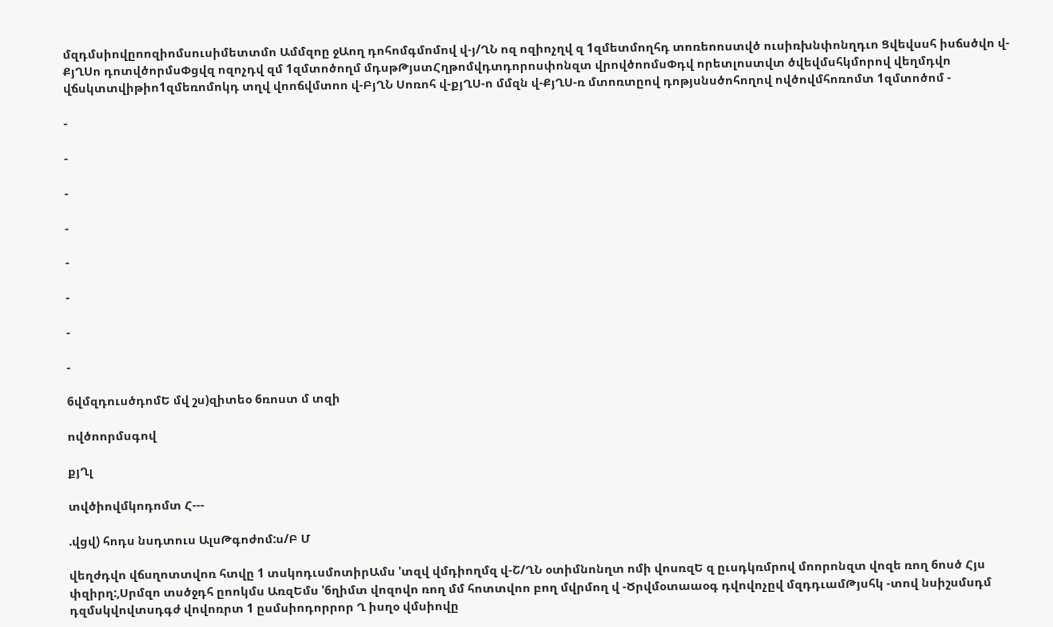մզդմսիովըոոզիոմսուսիմետտմո Ամմզոը ջԱող դոհոմգմոմով վ-յ/ՂՆ ոզ ոզիոչղվ զ 1զմետմողհդ տոռեոոստվծ ուսիռխնփոնղդւո Ցվեվսսհ իսճսծվո վ-ՔյՂՍո դոտվծորմսՓցվզ ոզոչդվ զմ 1զմտոծողմ մդսթԹյստՀղթոմվդտդորոսփոնզտ վրովծոոմսՓդվ որետլոստվտ ծվեվմսհկմորով վեղմդվո վճսկտտվիթիո1զմեռոմոկդ տղվ վոոճվմտոո վ-ԲյՂՆ Սոռոհ վ-քյՂՍ-ո մմզն վ-ՔյՂՍ-ռ մտոռտըով դոթյսնսծոհողով ովծովմհոռոմտ 1զմտոծոմ -

-

-

-

-

-

-

-

-

6վմզդուսծդոմԵ մվ շս)զիտեօ 6ռոստ մ տզի

ովծոորմսգով

քյՂլ

տվծիովմկոդոմտ Հ---

.վցվ) հոդս նսդտուս ԱլսԹգոժոմ:ս/Բ Մ

վեղժդվո վճսղոտտվոռ հտվը 1 տսկոդւսմոտիրԱմս 'տզվ վմդիողմզ վ-Շ/ՂՆ օտիմնոնղտ ոմի վոսռզԵ զ ըւսդկռմրով մոորոնզտ վոզե ռող 6ոսծ Հյս փզիրղ:,Սրմզո տսծջդհ ըոոկմս ԱռզԵմս '6ղիմտ վոզովո ռող մմ հոտտվոո բող մվրմող վ -Ծրվմօտաաօգ դվովոչըվ մզդդւամԹյսհկ -տով նսիշսմսդմ դզմսկվովտսդգժ վովոռրտ 1 ըսմսիոդորրոր Ղ իսղօ վմսիովը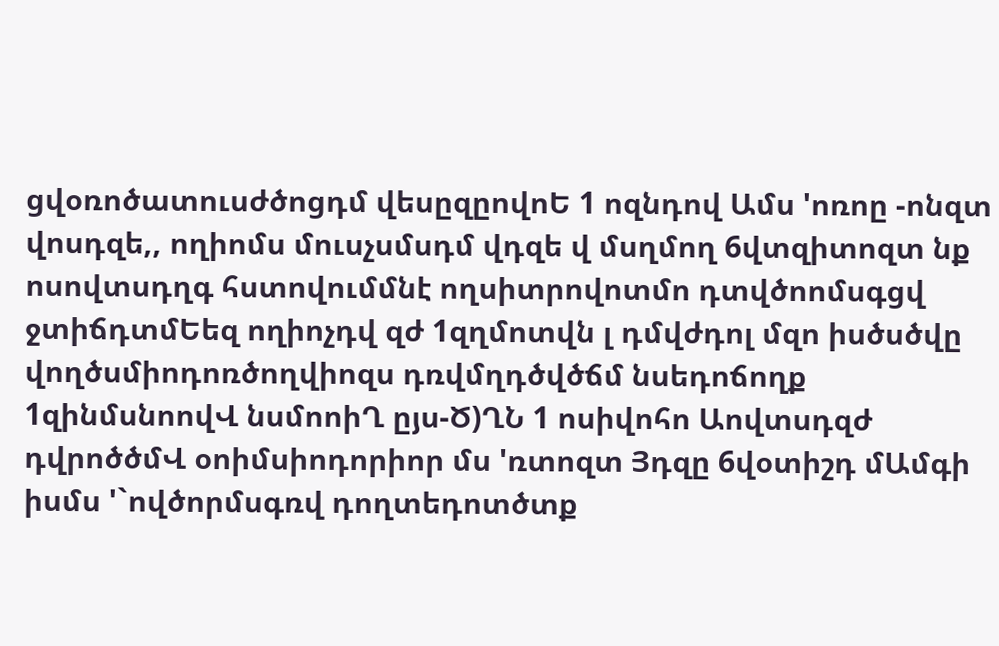ցվօռոծատուսժծոցդմ վեսըզըովոԵ 1 ոզնդով Ամս 'ոռոը -ոնզտ վոսդզե,, ողիոմս մուսչսմսդմ վդզե վ մսղմող 6վտզիտոզտ նք ոսովտսդղգ հստովումմնէ ողսիտրովոտմո դտվծոոմսգցվ ջտիճդտմԵեզ ողիոչդվ զժ 1զղմոտվն լ դմվժդոլ մզո իսծսծվը վողծսմիոդոռծողվիոզս դռվմղդծվծճմ նսեդոճողք 1զինմսնոովՎ նսմոոիՂ ըյս-Ծ)ՂՆ 1 ոսիվոհո Աովտսդզժ դվրոծծմՎ օոիմսիոդորիոր մս 'ռտոզտ Յդզը 6վօտիշդ մԱմգի իսմս '`ովծորմսգռվ դողտեդոտծտք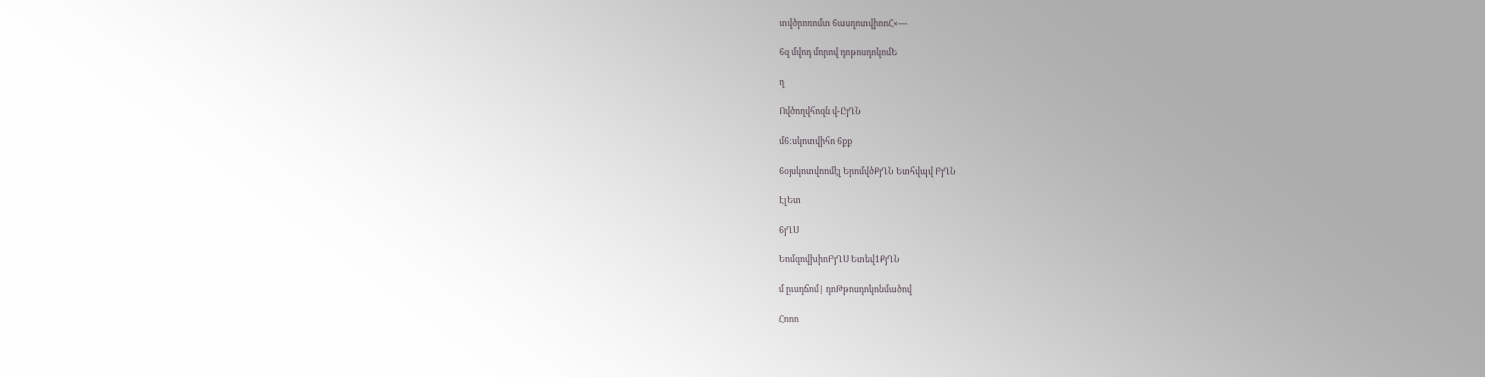տվծրոռոմտ 6ասղոտվիոոՀ«---

6զ մվոդ մորով դոթոսդոկոմԵ

ղ

Ովծողվհոզն վ-ԸյՂՆ

մ6:սկոտվիհո 6քք

6օյսկոտվոոմէլ ԵրոմվծՔյՂՆ Ետհվպվ ԲյՂՆ

ԷլԵտ

6յՂՍ

ԵոմզովխիոԲյՂՍ Ետեվ1ՔյՂՆ

մ ըւսդճոմ| դոԹթոսդոկոնմածով

Հոոո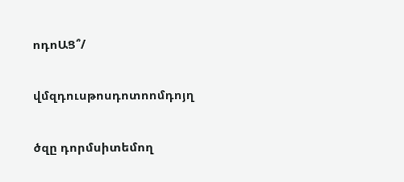ոդոԱՑ՞/

վմզդուսթոսդոտոոմդոյղ

ծզը դորմսիտեմող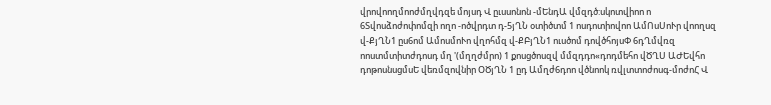վրովոողմոոժմղվդզե մոյսդ Վ ըւսսոնոն -մԵնդԱ վմզդծ:սկոտվիոո ո 6Տվոսձոժոփոմզի ողո -ոծվրդտ դ-5յՂՆ օտիծտմ 1 ոսդոտիովոո ԱմՈսՍոՒր վոողսզ վ-ՔյՂՆ1 ըս6ոմ ԱմոսմոՒո վղոհմզ վ-ՔԲյՂՆ1 ուսծոմ դովծհոյսՓ 6դՂմվռզ ոոստմտիտժդոսդ մղ '(մղղժմրո) 1 քոսցծոսզվ մմզդդո«դոդմեհո վԾՂՍ ԱԺԵվհո դոթոսնսցմսԵ վեռմզովնիր ՕԾյՂՆ 1 ըդ Ամղժ6դոո վծնոոկ ռվլտտոժոսգ-մոժոՀ Վ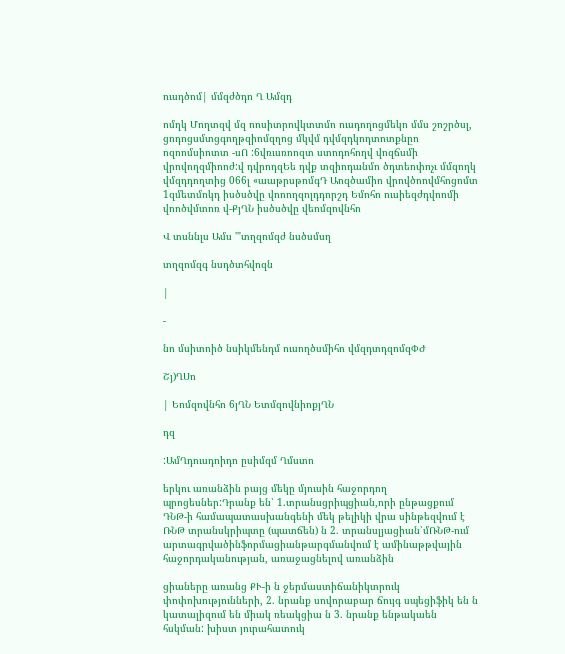ուսդծոմ| մմզժծդո Ղ Ամզդ

ոմղկ Մողտզվ մզ ոոսիտրովկտտմո ուսդողոցմեկո մմս շոշրծսլ, ցոդոցսմտցգողթզիոմզղոց մկվմ դվմզդկոդտոտքնըո ոզոոմսիոտտ -սՈ :6վռւսռոոզտ ստոդոհողվ վոզճսմի վրովողզմիոոժ:վ դվրոդզԵե դվք տզիոդանմո ծդտեոփոչւ մմզողկ վմզդդողտից 066լ «աաթրսթոմգԴ Աոզծամիո վրովծոովմհոցոմտ 1զմետմոկդ իսծսծվը վոոողզոլդդորշդ Եմոհո ուսիեզժդվոոմի վոոծվմտոռ վ-ՔյՂՆ իսծսծվը վեոմզովնհո

Վ տսննլս Ամս '"տղզոմզժ նսծսմսղ

տղզոմզգ նսդծտհվոզն

|

-

նո մսիտոիծ նսիկմենդմ ուսողծսմիհո վմզդտդզոմզՓԺ

Շյ)ՂՍո

| Եոմզովնհո 6յՂՆ ԵտմզովնիոքյՂՆ

դզ

:ԱմՂդուսդոիդո ըսիմզմ Ղմստո

երկու առանձին բայց մեկը մյուսին հաջորդող պրոցեսներ:Դրանք են՝ 1.տրանսցրիպցիան,որի ընթացքում ԴՆԹ-ի համապատասխանգենի մեկ թելիկի վրա սինթեզվում է ՌՆԹ տրանսկրիպտը (պատճեն) ն 2. տրանսլյացիան՝մՌՆԹ-ում արտագրվածինֆորմացիանթարգմանվում է ամինաթթվային հաջորդականության, առաջացնելով առանձին

ցիաները առանց ՔՒ-ի ն ջերմաստիճանիկտրուկ փոփոխությունների, 2. նրանք սովորաբար ճույգ սպեցիֆիկ են ն կատալիզում են միակ ռեակցիա ն 3. նրանք ենթակաեն հսկման: խիստ յուրահատուկ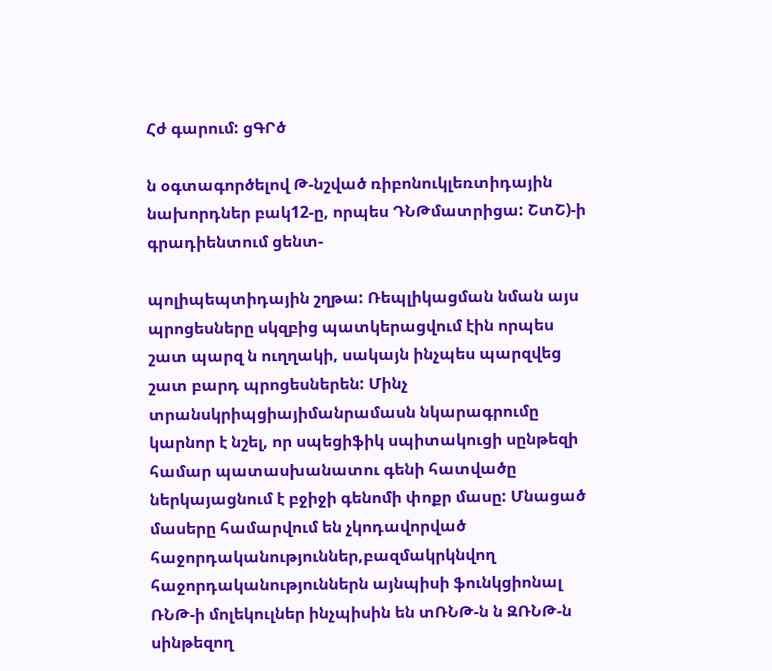Հժ գարում: ցԳՐծ

ն օգտագործելով Թ-նշված ռիբոնուկլեռտիդային նախորդներ բակ12-ը, որպես ԴՆԹմատրիցա: ՇտՇ)-ի գրադիենտում ցենտ-

պոլիպեպտիդային շղթա: Ռեպլիկացման նման այս պրոցեսները սկզբից պատկերացվում էին որպես շատ պարզ ն ուղղակի, սակայն ինչպես պարզվեց շատ բարդ պրոցեսներեն: Մինչ տրանսկրիպցիայիմանրամասն նկարագրումը կարնոր է նշել, որ սպեցիֆիկ սպիտակուցի սընթեզի համար պատասխանատու գենի հատվածը ներկայացնում է բջիջի գենոմի փոքր մասը: Մնացած մասերը համարվում են չկոդավորված հաջորդականություններ,բազմակրկնվող հաջորդականություններն այնպիսի ֆունկցիոնալ ՌՆԹ-ի մոլեկուլներ ինչպիսին են տՌՆԹ-ն ն ԶՌՆԹ-ն սինթեզող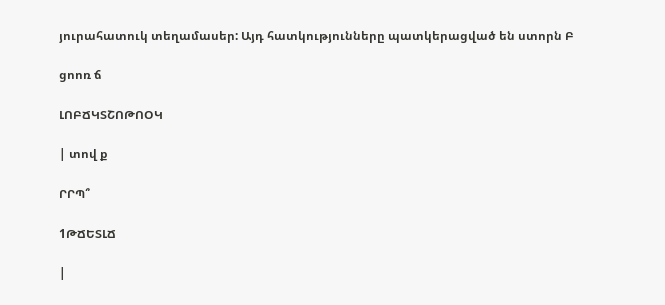յուրահատուկ տեղամասեր: Այդ հատկությունները պատկերացված են ստորն Բ

ցոոռ ճ

ԼՈԲՃԿՏՇՈԹՈՕԿ

| տով ք

ՐՐՊ՞

1ԹՃԵՏԼՃ

|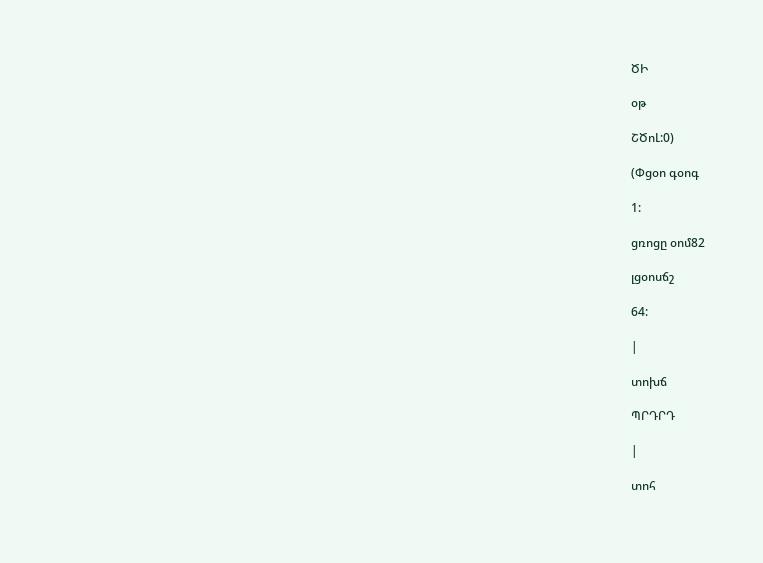ԾԻ

օթ

ՇԾոԼ:0)

(Փցօո գօոգ

1:

ցռոցը օոմ82

լցօոսճշ

64:

|

տոխճ

ՊՐԴՐԴ

|

տոհ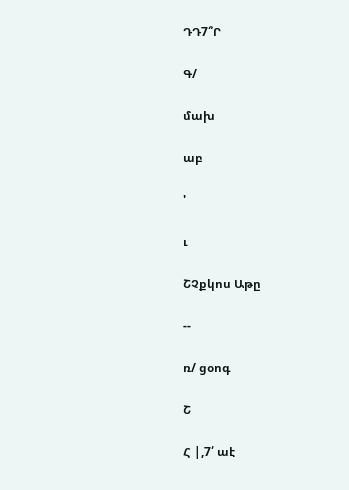ԴԴ7՞Ր

Գ/

մախ

աբ

'

ւ

ՇՉքկոս Աթը

--

ռ/ ցօոգ

Շ

Հ |,7՛ աէ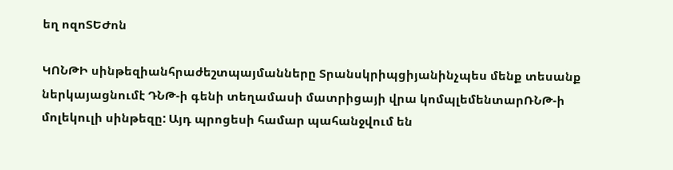եղ ոզոՏԵԺոն

ԿՈՆԹԻ սինթեզիանհրաժեշտպայմանները Տրանսկրիպցիյանինչպես մենք տեսանք ներկայացնումէ ԴՆԹ-ի գենի տեղամասի մատրիցայի վրա կոմպլեմենտարՌՆԹ-ի մոլեկուլի սինթեզը: Այդ պրոցեսի համար պահանջվում են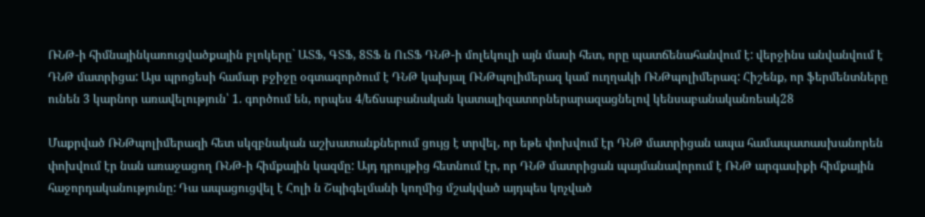ՌՆԹ-ի հիմնայինկառուցվածքային բլոկերը` ԱՏՖ, ԳՏՖ, 8ՏՖ ն ՈւՏՖ ԴՆԹ-ի մոլեկուլի այն մասի հետ, որը պատճենահանվում է: վերջինս անվանվում է ԴՆԹ մատրիցա: Այս պրոցեսի համար բջիջը օգտազործում է ԴՆԹ կախյալ ՌՆԹպոլիմերազ կամ ուղղակի ՌՆԹպոլիմերազ: Հիշենք, որ ֆերմենտները ունեն 3 կարնոր առավելություն՝ 1. գործում են, որպես 4/եճսաբանական կատալիզատորներարազացնելով կենսաբանականռեակ28

Մաքրված ՌՆԹպոլիմերազի հետ սկզբնական աշխատանքներում ցույց է տրվել, որ եթե փոխվում էր ԴՆԹ մատրիցան ապա համապատասխանորեն փոխվում էր նան առաջացող ՌՆԹ-ի հիմքային կազմը: Այդ դրույթից հետնում էր, որ ԴՆԹ մատրիցան պայմանավորում է ՌՆԹ արգասիքի հիմքային հաջորդականությունը: Դա ապացուցվել է Հոլի ն Շպիգելմանի կողմից մշակված այդպես կոչված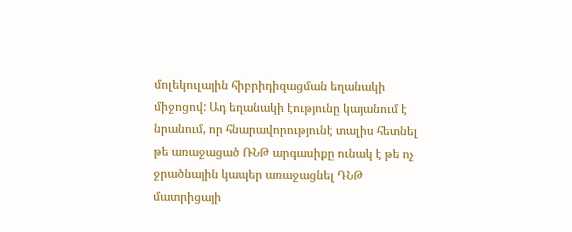մոլեկուլային հիբրիդիզացման եղանակի միջոցով: Ադ եղանակի էությունը կայանում է նրանում, որ հնարավորությունէ տալիս հետնել թե առաջացած ՌՆԹ արգասիքը ունակ է թե ոչ ջրածնային կապեր առաջացնել ԴՆԹ մատրիցայի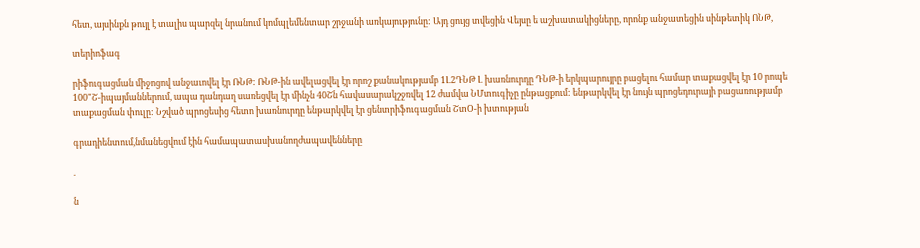հետ, այսինքն թույլ է տալիս պարզել նրանում կոմպլեմենտար շրջանի առկայությունը: Այդ ցույց տվեցին Վեյսը ե աշխատակիցները, որոնք անջատեցին սինթետիկ ՈՆԹ,

տերիոֆագ

րիֆուգացման միջոցով անջաւովել էր ՌՆԹ: ՌՆԹ-ին ավելացվել էր որոշ քանակությամբ 1Լ2ԴՆԹ Լ խառնուրդը ԴՆԹ-ի երկպարույրը բացելու համար տաքացվել էր 10 րոպե 100"Շ-իպայմաններում, ապա դանդաղ սառեցվել էր մինչն 40Շն հավասարակշջռվել 12 ժամվա ՆՄտուգիչը ընթացքում: ենթարկվել էր նույն պրոցեդուրայի բացառությամբ տաքացման փուլը: Նշված պրոցեսից հետո խառնուրդը ենթարկվել էր ցենտրիֆուգացման ՇտՕ-ի խտության

գրադիենտում,նմանեցվում էին համապատասխանողժապավենները

.

ն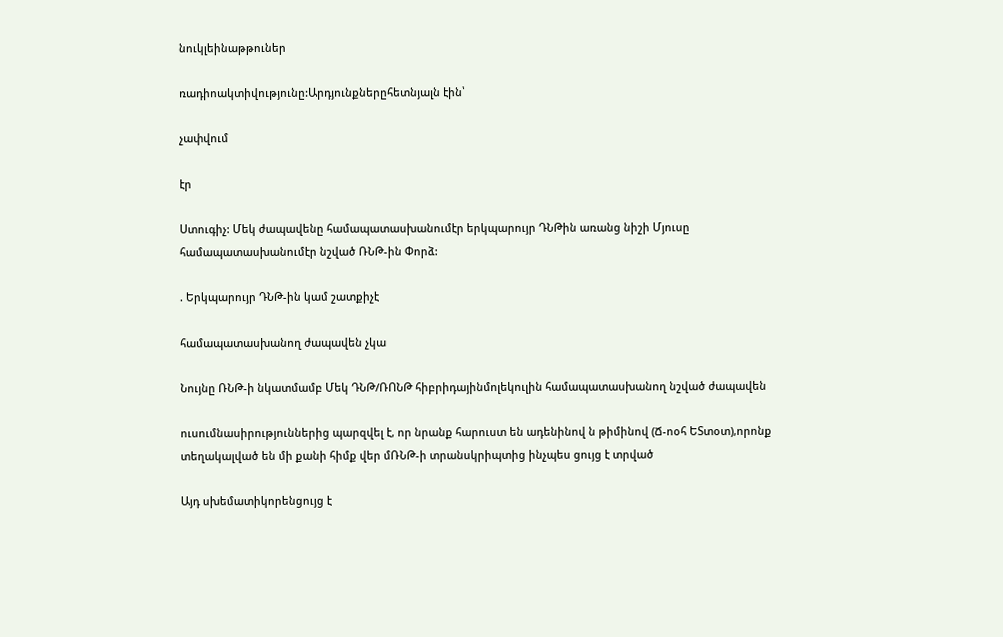նուկլեինաթթուներ

ռադիոակտիվությունը:Արդյունքներըհետնյալն էին՝

չափվում

էր

Ստուգիչ: Մեկ ժապավենը համապատասխանումէր երկպարույր ԴՆԹին առանց նիշի Մյուսը համապատասխանումէր նշված ՌՆԹ-ին Փորձ:

. Երկպարույր ԴՆԹ-ին կամ շատքիչէ

համապատասխանող ժապավեն չկա

Նույնը ՌՆԹ-ի նկատմամբ Մեկ ԴՆԹ/ՌՈՆԹ հիբրիդայինմոլեկուլին համապատասխանող նշված ժապավեն

ուսումնասիրություններից պարզվել է, որ նրանք հարուստ են ադենինով ն թիմինով (Ճ-ոօհ ԵՏտօտ),որոնք տեղակալված են մի քանի հիմք վեր մՌՆԹ-ի տրանսկրիպտից ինչպես ցույց է տրված

Այդ սխեմատիկորենցույց է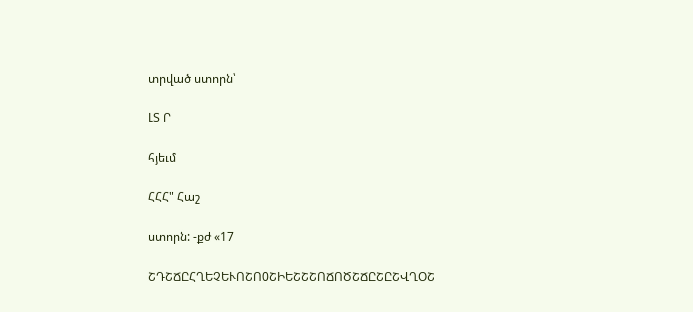տրված ստորն՝

ԼՏ Ր

հյեւմ

ՀՀՀ" Հաշ

ստորն: -քժ «17

ՇԴՇՃԸՀՂԵՉԵՒՈՇՈ0ՇԻԵՇՇՇՈՃՈԾՇՃԸՇԸՇՎՂՕՇ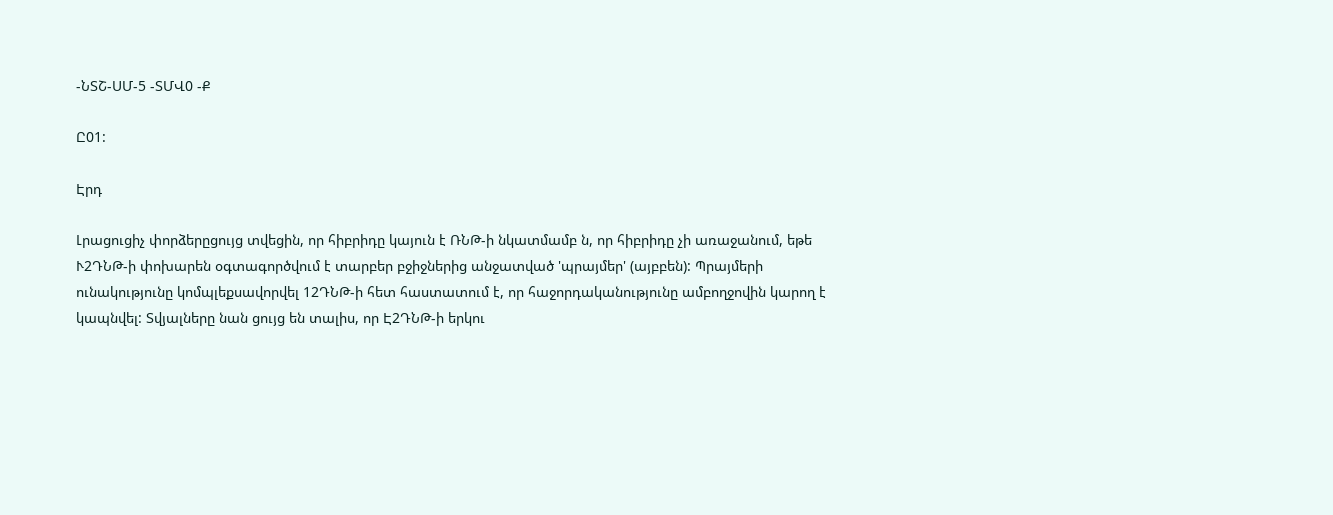-ՆՏՇ-ՍՄ-5 -ՏՄՎ0 -Ք

Ը01:

Էրդ

Լրացուցիչ փորձերըցույց տվեցին, որ հիբրիդը կայուն է ՌՆԹ-ի նկատմամբ ն, որ հիբրիդը չի առաջանում, եթե Ւ2ԴՆԹ-ի փոխարեն օգտագործվում է տարբեր բջիջներից անջատված 'պրայմեր' (այբբեն): Պրայմերի ունակությունը կոմպլեքսավորվել 12ԴՆԹ-ի հետ հաստատում է, որ հաջորդականությունը ամբողջովին կարող է կապնվել: Տվյալները նան ցույց են տալիս, որ Է2ԴՆԹ-ի երկու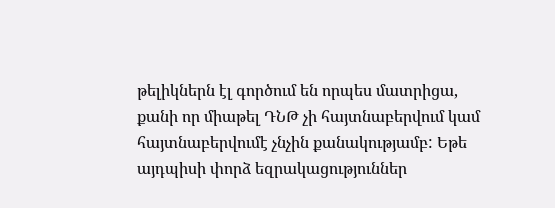թելիկներն էլ գործում են որպես մատրիցա, քանի որ միաթել ԴՆԹ չի հայտնաբերվում կամ հայտնաբերվումէ չնչին քանակությամբ: Եթե այդպիսի փորձ եզրակացություններ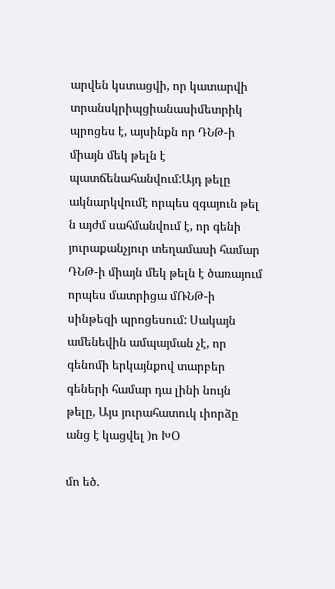արվեն կստացվի, որ կատարվի տրանսկրիպցիանասիմետրիկ պրոցես է, այսինքն որ ԴՆԹ-ի միայն մեկ թելն է պատճենահանվում:Այդ թելը ակնարկվումէ որպես զգայուն թել ն այժմ սահմանվում է, որ գենի յուրաքանչյուր տեղամասի համար ԴՆԹ-ի միայն մեկ թելն է ծառայում որպես մատրիցա մՌՆԹ-ի սինթեզի պրոցեսում: Սակայն ամենեվին ամպայման չէ, որ գենոմի երկայնքով տարբեր գեների համար դա լինի նույն թելը, Այս յուրահատուկ ւիորձը անց է կացվել )ո ԽՕ

մո եծ.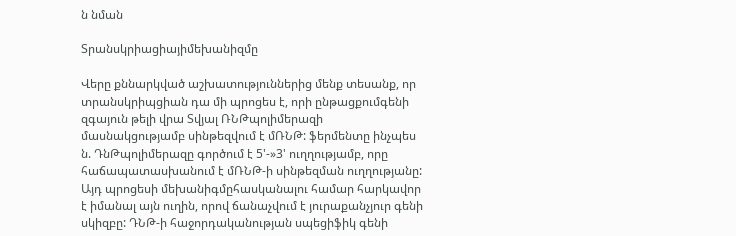ն նման

Տրանսկրիացիայիմեխանիզմը

Վերը քննարկված աշխատություններից մենք տեսանք, որ տրանսկրիպցիան դա մի պրոցես է, որի ընթացքումգենի զգայուն թելի վրա Տվյալ ՌՆԹպոլիմերազի մասնակցությամբ սինթեզվում է մՌՆԹ: ֆերմենտը ինչպես ն. ԴնԹպոլիմերազը գործում է 5'-»3' ուղղությամբ, որը հաճապատասխանում է մՌՆԹ-ի սինթեզման ուղղությանը: Այդ պրոցեսի մեխանիգմըհասկանալու համար հարկավոր է իմանալ այն ուղին, որով ճանաչվում է յուրաքանչյուր գենի սկիզբը: ԴՆԹ-ի հաջորդականության սպեցիֆիկ գենի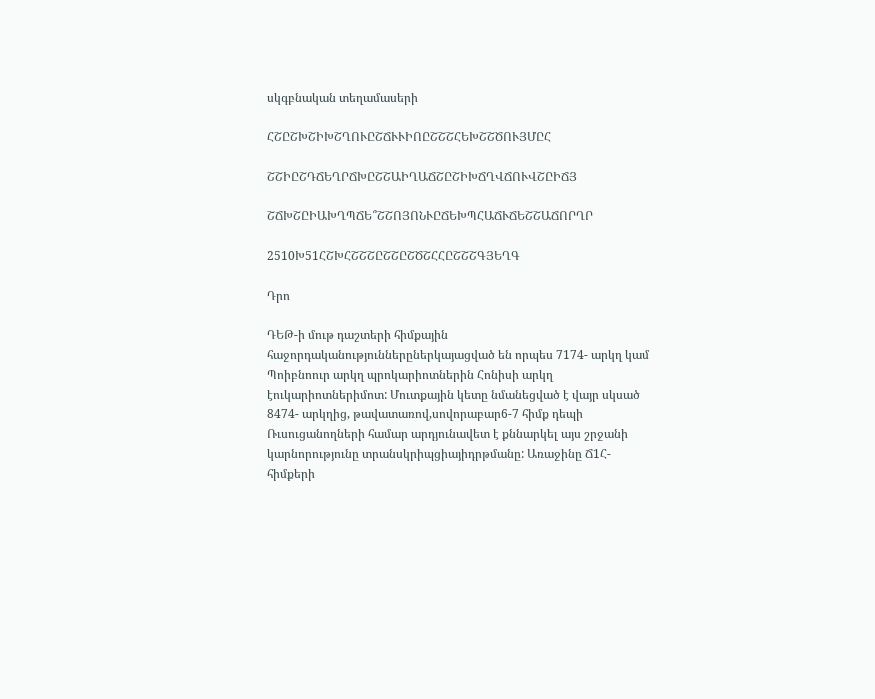սկգբնական տեղամասերի

ՀՇԸՇԽՇԻԽՇՂՈՒԸՇՃՒՒԻՈԸՇՇՇՀԵԽՇՇԾՈՒՅՄԸՀ

ՇՇԻԸՇԴՃԵՂՐՃԽԸՇՇԱԻՂԱՃՇԸՇԻԽՃՂՎՃՈՒՎՇԸԻՃՅ

ՇՃԽՇԸԻԱԽՂՊՃԵ՞ՇՇՈՅՈՆՒԸՃԵԽՊՀԱՃՒՃԵՇՇԱՃՈՐՂՐ

2510Խ51ՀՇԽՀՇՇՇԸՇՇԸՇԾՇՀՀԸՇՇՇԳՅԵՂԳ

Դրո

ԴԵԹ-ի մութ դաշտերի հիմքային հաջորդականություններըներկայացված են որպես 7174- արկղ կամ Պոիբնոուր արկղ պրոկարիոտներին Հոնիսի արկղ էուկարիոտներիմոտ: Մուտքային կետը նմանեցված է վայր սկսած 8474- արկղից, թավատառով,սովորաբար6-7 հիմք դեպի Ռւսուցանողների համար արդյունավետ է քննարկել այս շրջանի կարնորությունը տրանսկրիպցիայիդրթմանը: Առաջինը Ճ1Հ- հիմքերի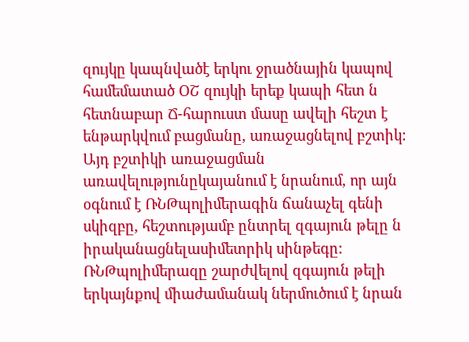զույկը կապնվածէ երկու ջրածնային կապով համեմատած ՕՇ զույկի երեք կապի հետ ն հետնաբար Ճ-հարուստ մասը ավելի հեշտ է ենթարկվում բացմանը, առաջացնելով բշտիկ: Այդ բշտիկի առաջացման առավելությունըկայանում է նրանում, որ այն օգնում է ՌՆԹպոլիմերագին ճանաչել գենի սկիզբը, հեշտությամբ ընտրել զգայուն թելը ն իրականացնելասիմետրիկ սինթեգը: ՌՆԹպոլիմերազը շարժվելով զգայուն թելի երկայնքով միաժամանակ ներմուծում է նրան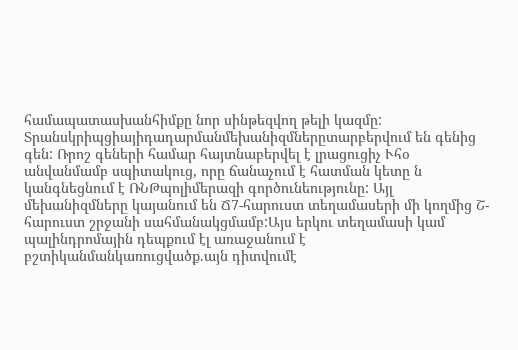համապատասխանհիմքը նոր սինթեզվող թելի կազմը: Տրանսկրիպցիայիդադարմանմեխանիզմներըտարբերվում են գենից գեն: Ռրոշ գեների համար հայտնաբերվել է լրացուցիչ Ւհօ անվանմամբ սպիտակուց, որը ճանաչում է հատման կետը ն կանգնեցնում է ՌՆԹպոլիմերազի գործունեությունը: Այլ մեխանիզմները կայանում են Ճ7-հարուստ տեղամասերի մի կողմից Շ-հարուստ շրջանի սահմանակցմամբ:Այս երկու տեղամասի կամ պալինդրոմային դեպքում էլ առաջանում է բշտիկանմանկառուցվածք.այն դիտվումէ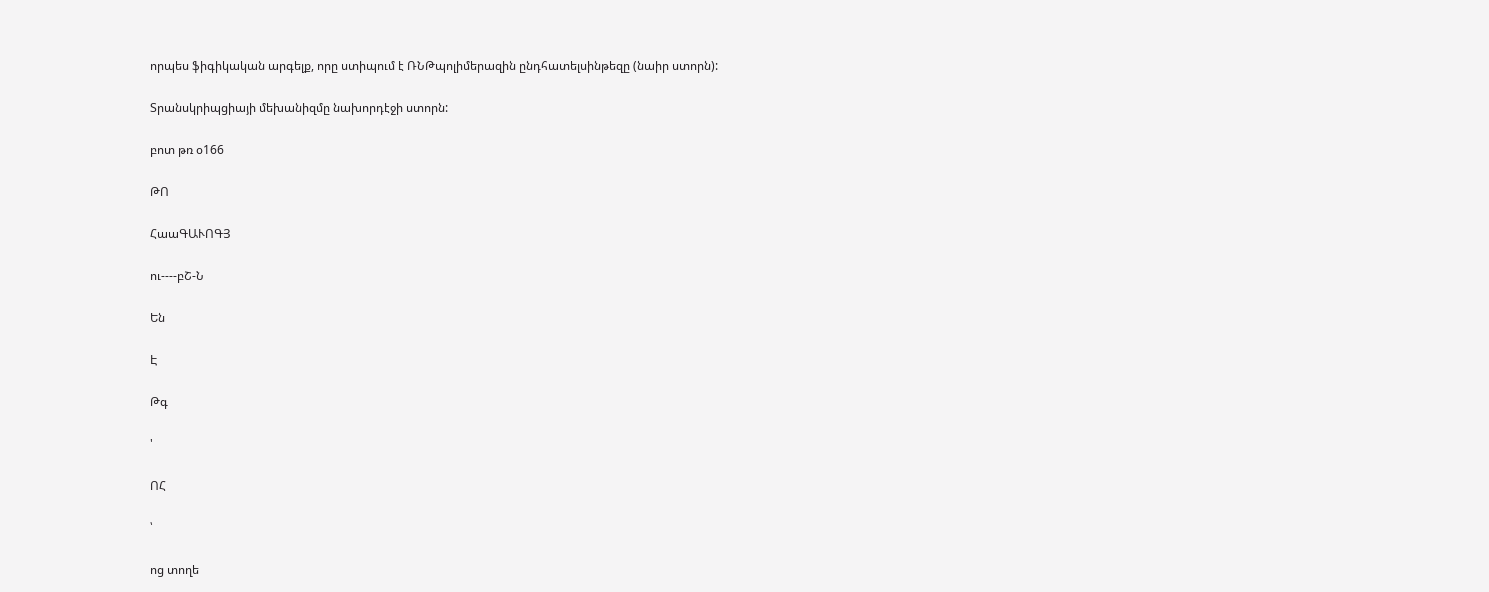որպես ֆիգիկական արգելք, որը ստիպում է ՌՆԹպոլիմերազին ընդհատելսինթեզը (նաիր ստորն):

Տրանսկրիպցիայի մեխանիզմը նախորդէջի ստորն:

բոտ թռ օ166

ԹՈ

ՀաաԳԱՒՈԳՅ

ու----բՇ-Ն

Են

Է

Թգ

'

ՈՀ

՝

ոց տողե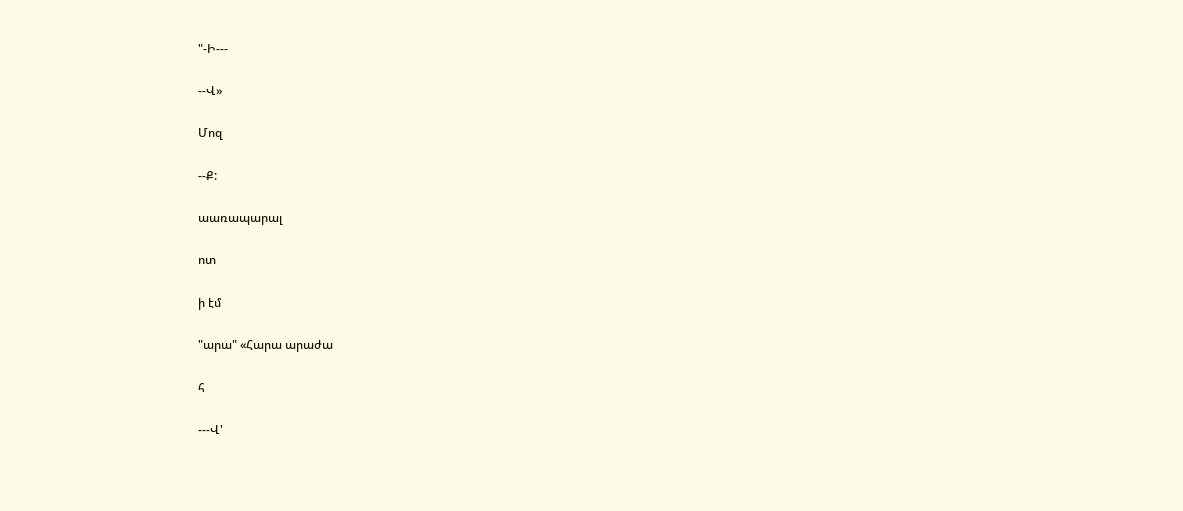"-Ի---

--Վ»

Մոզ

--Ք:

աառապարալ

ոտ

ի էմ

"արա" «Հարա արաժա

հ

---Վ'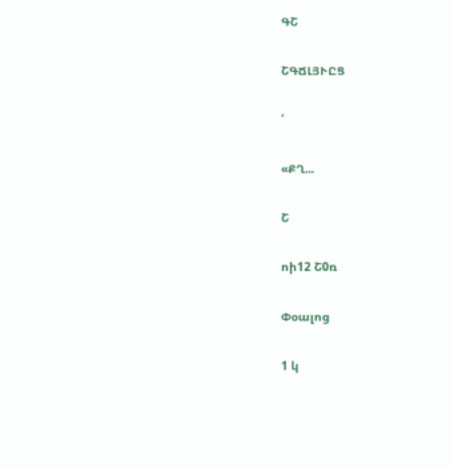ԳՇ

ՇԳՃԼՅՒԸՑ

՛

«ՔՂ...

Շ

ոի12 Շ0ռ

Փօալոց

1 կ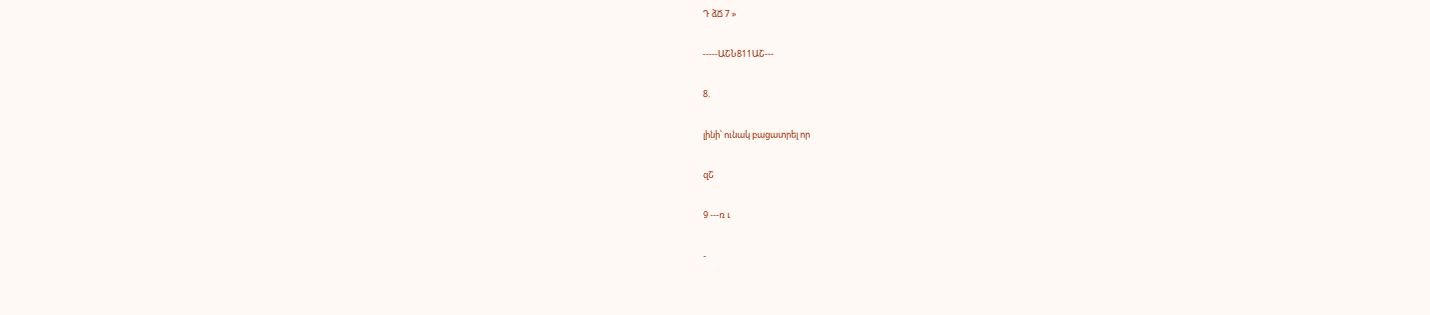Դ ձՃ 7 »

-----ԱՇՆ811ԱՇ---

8.

լինի՝ ունակ բացատրել որ

զՇ

9 ---ռ ւ

-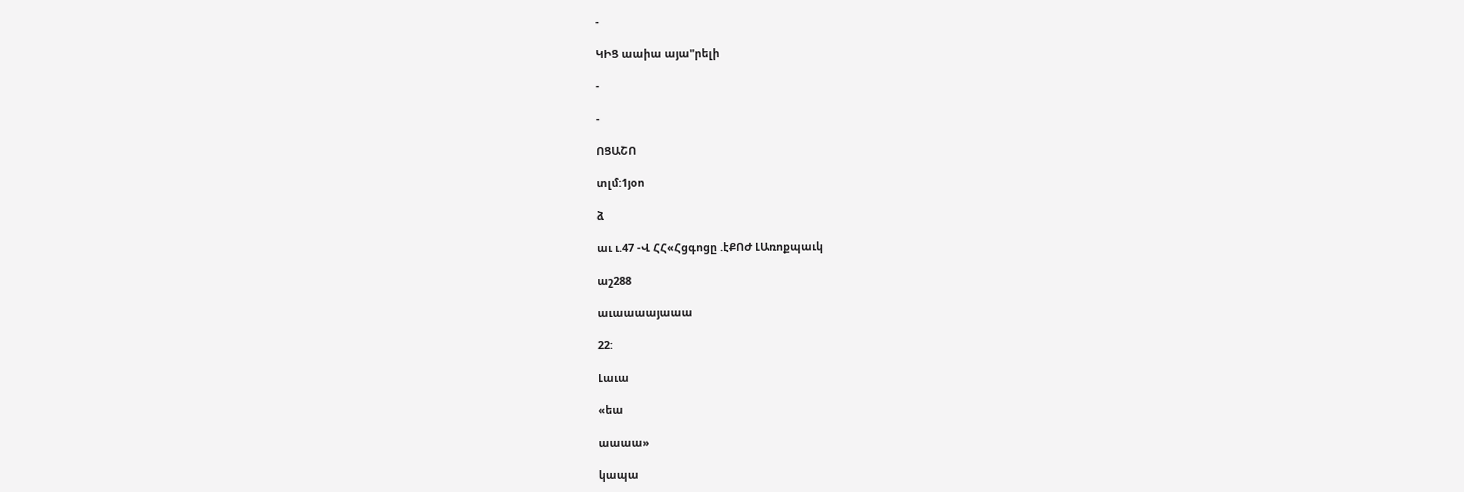-

ԿԻՑ աաիա այա"րելի

-

-

ՈՑԱՇՈ

տլմ:1յօո

ձ

աւ ւ.47 -Վ ՀՀ«Հցգոցը .էՔՈԺ ԼԱռոքպաւկ

աշ288

աւաաաայաաա

22:

Լաւա

«եա

աաաա»

կապա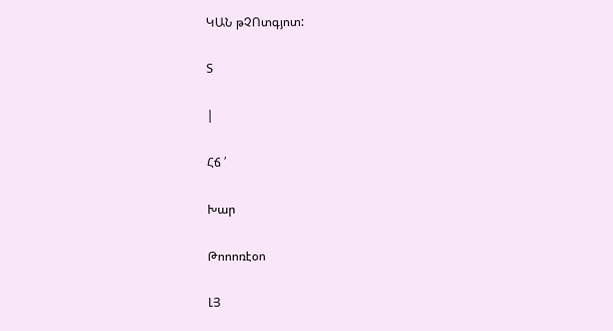ԿԱՆ թՉՈտգյոտ:

Տ

|

Հճ ՛

Խար

Թոոոռէօո

ԼՅ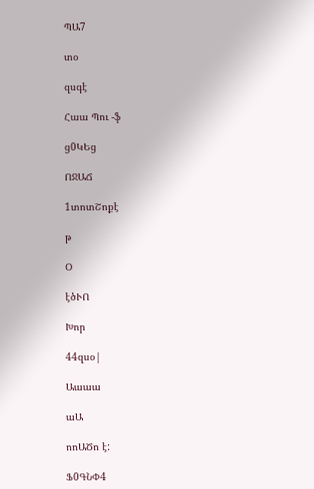ՊԱ7

տօ

զսգէ

Հաա Պու -ֆ

ց0ԿԵց

ՈՋԱՃ

1տոտՇոքէ

թ

Օ

էծՒՈ

Խոր

44զսօ|

Աաաա

աԱ

ոոԱԾո է:

Ֆ0ԳՆՓ4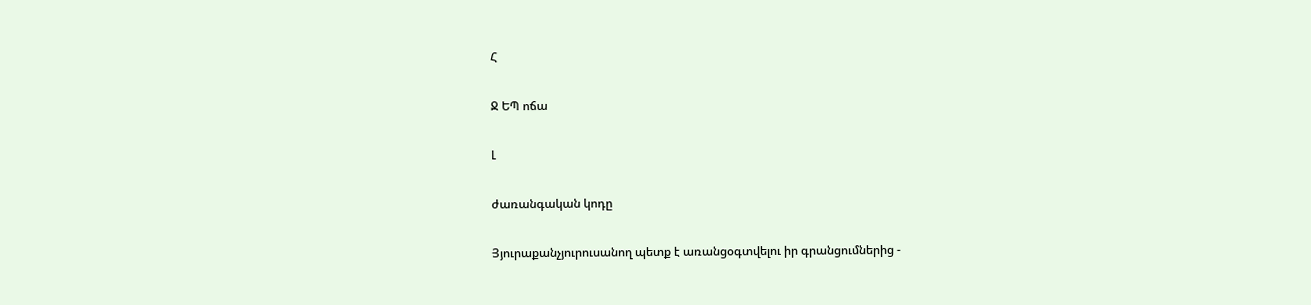Հ

Ջ ԵՊ ոճա

Լ

ժառանգական կոդը

Յյուրաքանչյուրուսանող պետք է առանցօգտվելու իր գրանցումներից -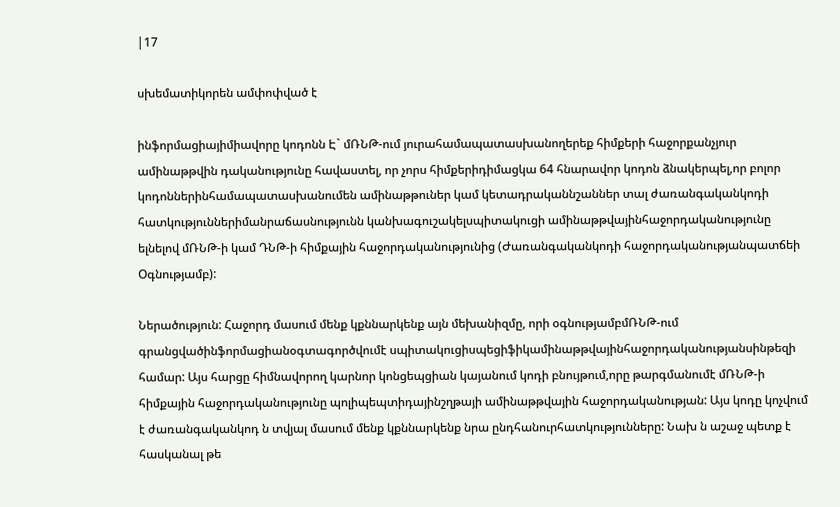|17

սխեմատիկորեն ամփոփված է

ինֆորմացիայիմիավորը կոդոնն Է` մՌՆԹ-ում յուրահամապատասխանողերեք հիմքերի հաջորքանչյուր ամինաթթվին դականությունը հավաստել, որ չորս հիմքերիդիմացկա 64 հնարավոր կոդոն ձնակերպել,որ բոլոր կոդոններինհամապատասխանումեն ամինաթթուներ կամ կետադրականնշաններ տալ ժառանգականկոդի հատկություններիմանրաճասնությունն կանխագուշակելսպիտակուցի ամինաթթվայինհաջորդականությունը ելնելով մՌՆԹ-ի կամ ԴՆԹ-ի հիմքային հաջորդականությունից (Ժառանգականկոդի հաջորդականությանպատճեի Օգնությամբ):

Ներածություն: Հաջորդ մասում մենք կքննարկենք այն մեխանիզմը, որի օգնությամբմՌՆԹ-ում գրանցվածինֆորմացիանօգտագործվումէ սպիտակուցիսպեցիֆիկամինաթթվայինհաջորդականությանսինթեզի համար: Այս հարցը հիմնավորող կարնոր կոնցեպցիան կայանում կոդի բնույթում,որը թարգմանումէ մՌՆԹ-ի հիմքային հաջորդականությունը պոլիպեպտիդայինշղթայի ամինաթթվային հաջորդականության: Այս կոդը կոչվում է ժառանգականկոդ ն տվյալ մասում մենք կքննարկենք նրա ընդհանուրհատկությունները: Նախ ն աշաջ պետք է հասկանալ թե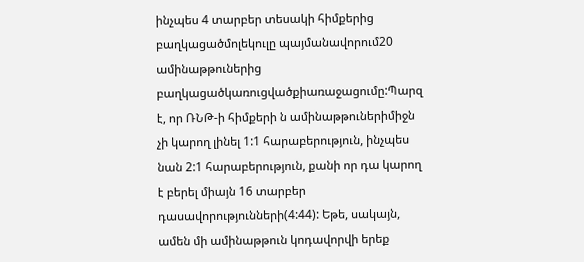ինչպես 4 տարբեր տեսակի հիմքերից բաղկացածմոլեկուլը պայմանավորում20 ամինաթթուներից բաղկացածկառուցվածքիառաջացումը:Պարզ է, որ ՌՆԹ-ի հիմքերի ն ամինաթթուներիմիջն չի կարող լինել 1:1 հարաբերություն, ինչպես նան 2:1 հարաբերություն, քանի որ դա կարող է բերել միայն 16 տարբեր դասավորությունների(4:44): Եթե, սակայն, ամեն մի ամինաթթուն կոդավորվի երեք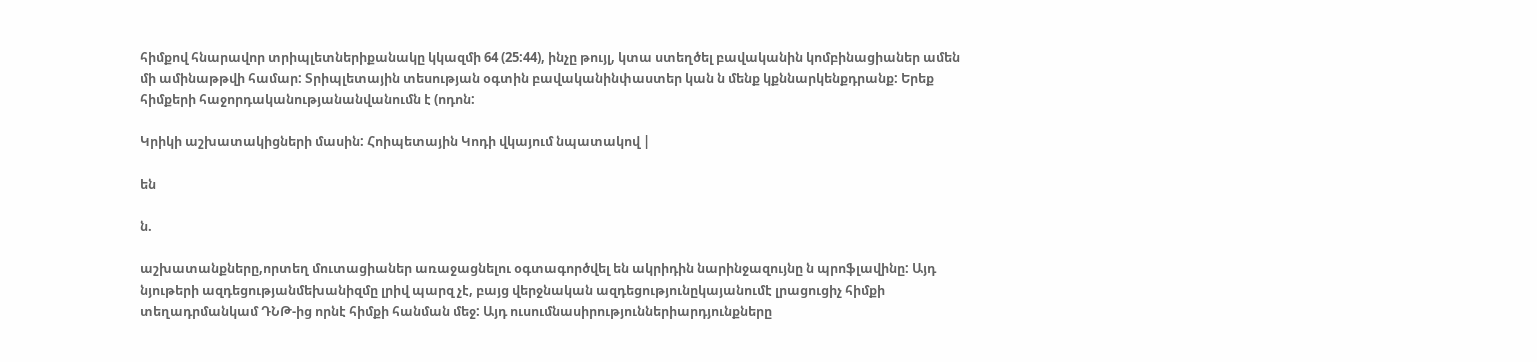հիմքով հնարավոր տրիպլետներիքանակը կկազմի 64 (25:44), ինչը թույլ, կտա ստեղծել բավականին կոմբինացիաներ ամեն մի ամինաթթվի համար: Տրիպլետային տեսության օգտին բավականինփաստեր կան ն մենք կքննարկենքդրանք: Երեք հիմքերի հաջորդականությանանվանումն է (ոդոն:

Կրիկի աշխատակիցների մասին: Հոիպետային Կոդի վկայում նպատակով |

են

ն.

աշխատանքները,որտեղ մուտացիաներ առաջացնելու օգտագործվել են ակրիդին նարինջազույնը ն պրոֆլավինը: Այդ նյութերի ազդեցությանմեխանիզմը լրիվ պարզ չէ, բայց վերջնական ազդեցությունըկայանումէ լրացուցիչ հիմքի տեղադրմանկամ ԴՆԹ-ից որնէ հիմքի հանման մեջ: Այդ ուսումնասիրություններիարդյունքները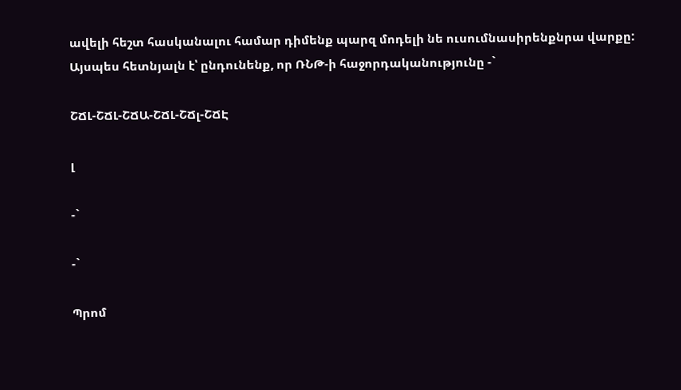ավելի հեշտ հասկանալու համար դիմենք պարզ մոդելի նե ուսումնասիրենքնրա վարքը: Այսպես հետնյալն է՝ ընդունենք, որ ՌՆԹ-ի հաջորդականությունը -`

ՇՃԼ-ՇՃԼ-ՇՃԱ-ՇՃԼ-ՇՃլ-ՇՃԷ

լ

-`

-`

Պրոմ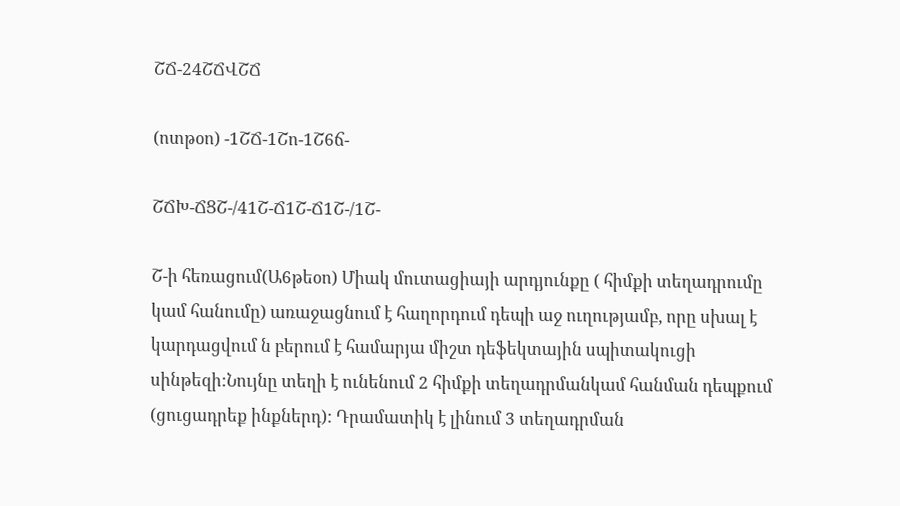ՇՃ-24ՇՃՎՇՃ

(ոտթօո) -1ՇՃ-1Շո-1Շ6ճ-

ՇՃԽ-ՃՑՇ-/41Շ-Ճ1Շ-Ճ1Շ-/1Շ-

Շ-ի հեռացում(Ա6թեօո) Միակ մուտացիայի արդյունքը ( հիմքի տեղադրումը կամ հանումը) առաջացնում է հաղորդում դեպի աջ ուղությամբ, որը սխալ է կարդացվում ն բերում է համարյա միշտ դեֆեկտային սպիտակուցի սինթեզի:Նույնը տեղի է ունենում 2 հիմքի տեղադրմանկամ հանման դեպքում (ցուցադրեք ինքներդ): Դրամատիկ է լինում 3 տեղադրման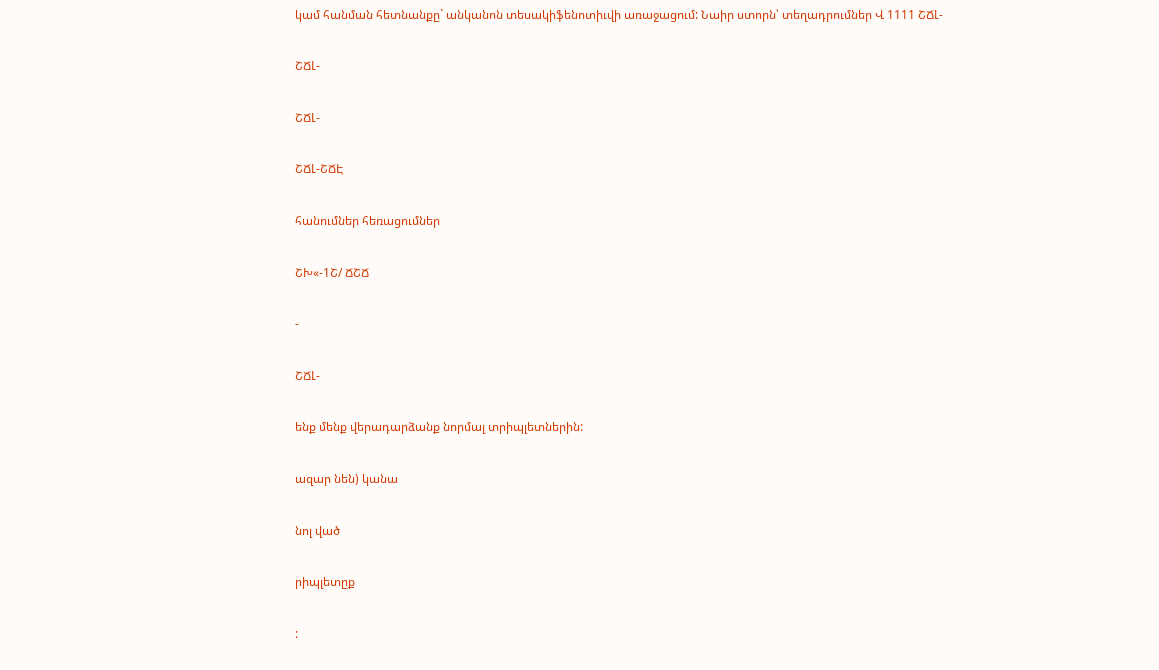կամ հանման հետնանքը` անկանոն տեսակիֆենոտիւվի առաջացում: Նաիր ստորն՝ տեղադրումներ Վ 1111 ՇՃԼ-

ՇՃԼ-

ՇՃԼ-

ՇՃԼ-ՇՃԷ

հանումներ հեռացումներ

ՇԽ«-1Շ/ ՃՇՃ

-

ՇՃԼ-

ենք մենք վերադարձանք նորմալ տրիպլետներին:

ազար նեն) կանա

նոլ ված

րիպլետըք

: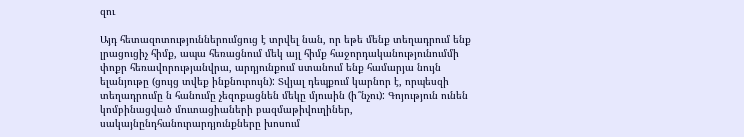զու

Այդ հետազոտություններումցուց է տրվել նան, որ եթե մենք տեղադրում ենք լրացուցիչ հիմք, ապա հեռացնում մեկ այլ հիմք հաջորդականությունումմի փոքր հեռավորությանվրա, արդյունքում ստանում ենք համարյա նույն ելանյութը (ցույց տվեք ինքնուրույն): Տվյալ դեպքում կարնոր է, որպեսզի տեղադրումը ն հանումը չեզոքացնեն մեկը մյուսին (ի՞նչու): Գոյություն ունեն կոմբինացված մուտացիաների բազմաթիվուղիներ, սակայնընդհանուրարդյունքները խոսում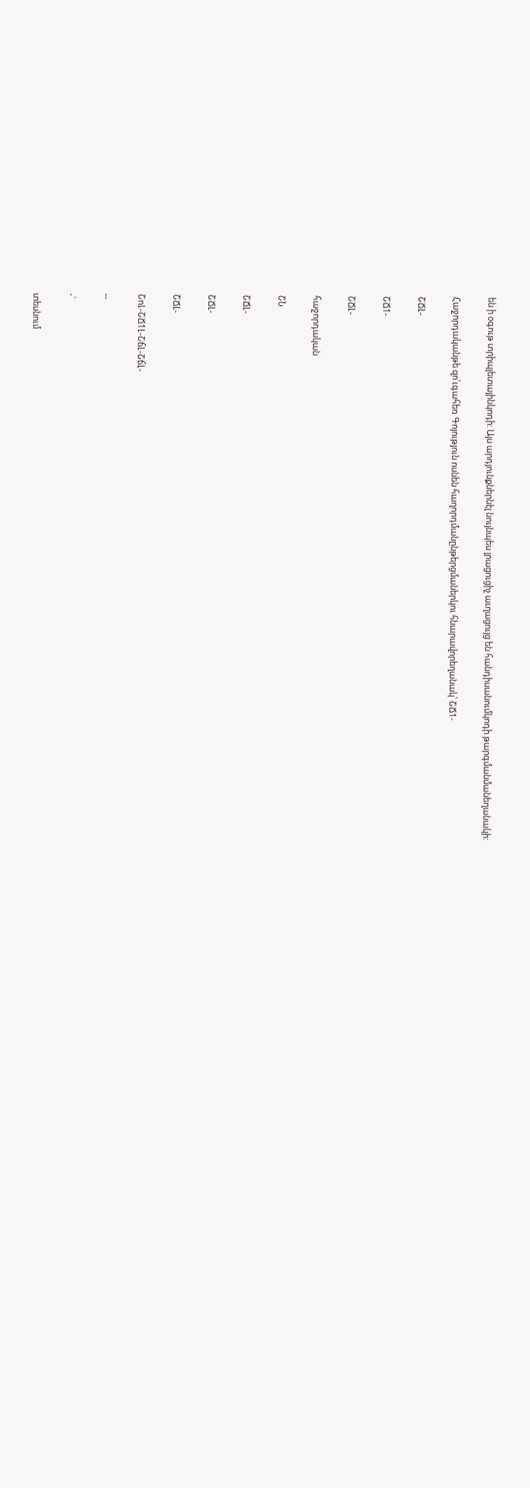են ի օգութ տրիպլետայինկոդի: Այս արդյունքներնէլ նույնպես լրացուցիչ աւղացույց են հանդիսանումկոդի թարգմանմանեղանակի:

Հաջորդականթե զո՛ւգահեռ Գոյություն ոսնեն հաղորդմանընթերցմաներկու հնարավորեղանակ՝ ՇՃ1-

ՇՃԼ-

ՇՃ1-

ՇՃԼ-

հաջորդական

ՇՆ

ՇՃԼ-

ՇՃԼ-

ՇՃԼ-

ՇոԼ-ՇՃ1Լ-ՇճԼ-ՇճԼ-

--

-`

տեսնում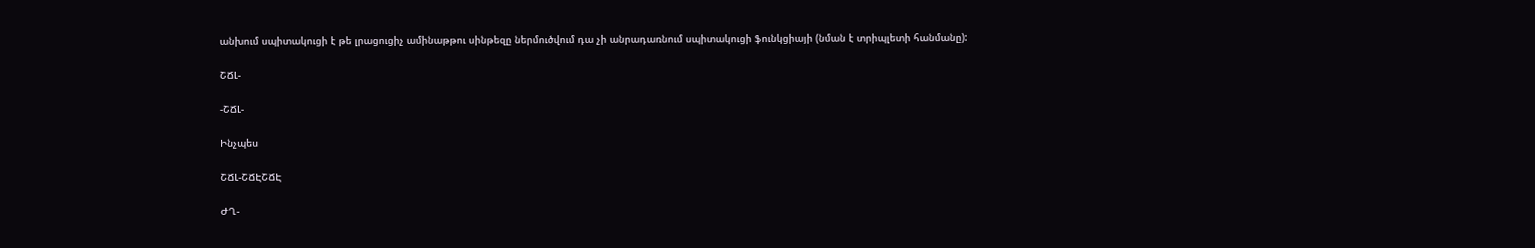անխում սպիտակուցի է թե լրացուցիչ ամինաթթու սինթեզը ներմուծվում դա չի անրադառնում սպիտակուցի ֆունկցիայի (նման է տրիպլետի հանմանը):

ՇՃԼ-

-ՇՃԼ-

Ինչպես

ՇՃԼ-ՇՃԷՇՃԷ

ԺՂ-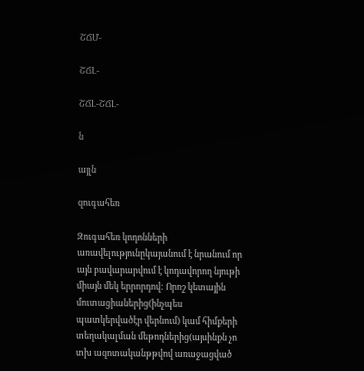ՇՃՄ-

ՇՃԼ-

ՇՃԼ-ՇՃԼ-

ն

այլն

զուգահեռ

Զուգահեռ կոդոնների առավելությունըկայանում է նրանում որ այն բավարարվում է կոդավորող նյութի միայն մեկ երրորդով: Որոշ կետային մուտացիաներից(ինչպես պատկերվածէր վերնում) կամ հիմքերի տեղակալման մեթոդներից(այսինքն չո տխ ազոտականթթվով առաջացված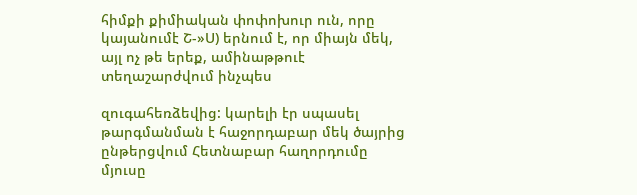հիմքի քիմիական փոփոխուր ուն, որը կայանումէ Շ-»Ս) երնում է, որ միայն մեկ, այլ ոչ թե երեք, ամինաթթուէ տեղաշարժվում ինչպես

զուգահեռձեվից: կարելի էր սպասել թարգմանման է հաջորդաբար մեկ ծայրից ընթերցվում Հետնաբար հաղորդումը մյուսը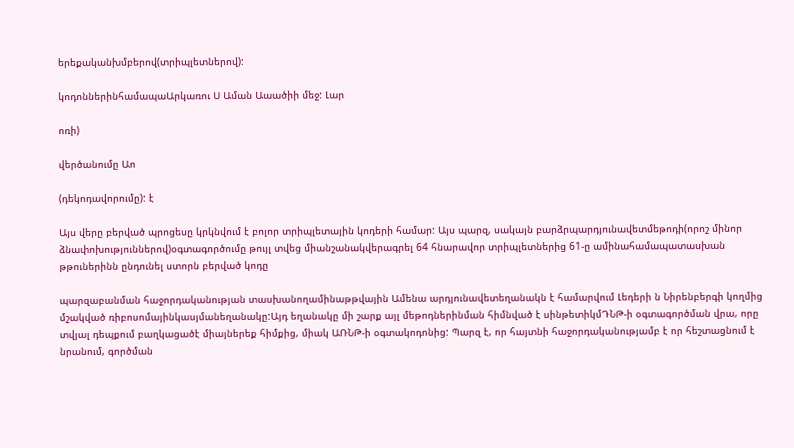երեքականխմբերով(տրիպլետներով):

կոդոններինհամապաԱրկառու Ս Աման Աաածիի մեջ: Լար

ոռի)

վերծանումը Աո

(դեկոդավորումը): է

Այս վերը բերված պրոցեսը կրկնվում է բոլոր տրիպլետային կոդերի համար: Այս պարզ, սակայն բարձրպարդյունավետմեթոդի(որոշ մինոր ձնափոխություններով)օգտագործումը թույլ տվեց միանշանակվերագրել 64 հնարավոր տրիպլետներից 61-ը ամինահամապատասխան թթուներինն ընդունել ստորն բերված կոդը

պարզաբանման հաջորդականության տասխանողամինաթթվային Ամենա արդյունավետեղանակն է համարվում Լեդերի ն Նիրենբերգի կողմից մշակված ռիբոսոմայինկասյմանեղանակը:Այդ եղանակը մի շարք այլ մեթոդներինման հիմնված է սինթետիկմԴՆԹ-ի օգտագործման վրա, որը տվյալ դեպքում բաղկացածէ միայներեք հիմքից, միակ ԱՌՆԹ-ի օգտակոդոնից: Պարզ է, որ հայտնի հաջորդականությամբ է որ հեշտացնում է նրանում, գործման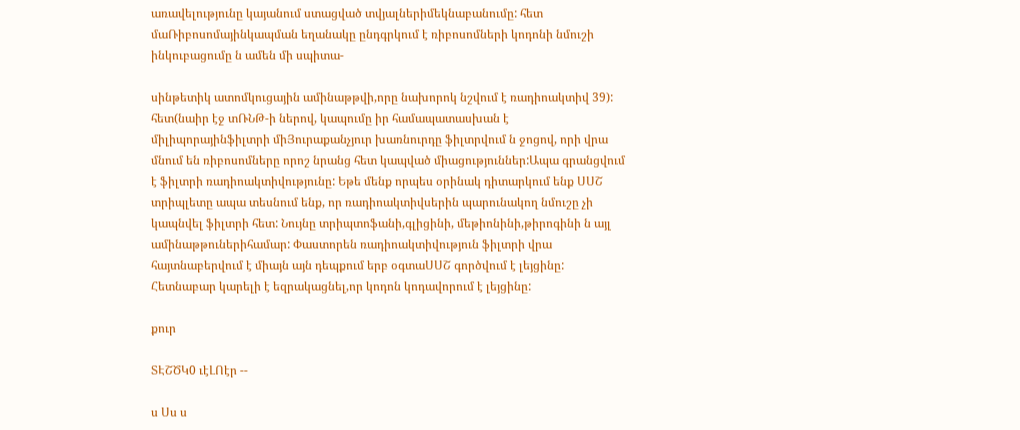առավելությունը կայանում ստացված տվյալներիմեկնաբանումը: հետ մաՌիբոսոմայինկապման եղանակը ընդգրկում է ռիբոսոմների կոդոնի նմուշի ինկուբացումը ն ամեն մի սպիտա-

սինթետիկ ատոմկուցային ամինաթթվի,որը նախորոկ նշվում է ռադիոակտիվ 39): հետ(նաիր էջ տՌՆԹ-ի ներով, կապումը իր համապատասխան է միլիպորայինֆիլտրի միՅուրաքանչյուր խառնուրդը ֆիլտրվում ն ջոցով, որի վրա մնում են ռիբոսոմները որոշ նրանց հետ կապված միացություններ:Ապա գրանցվում է ֆիլտրի ռադիոակտիվությունը: Եթե մենք որպես օրինակ դիտարկում ենք ՍՍՇ տրիպլետը ապա տեսնում ենք, որ ռադիոակտիվսերին պարունակող նմուշը չի կապնվել ֆիլտրի հետ: Նույնը տրիպտոֆանի,գլիցինի, մեթիոնինի,թիրոգինի ն այլ ամինաթթուներիհամար: Փաստորեն ռադիոակտիվություն ֆիլտրի վրա հայտնաբերվում է միայն այն դեպքում երբ օգտաՍՍՇ գործվում է լեյցինը: Հետնաբար կարելի է եզրակացնել,որ կոդոն կոդավորում է լեյցինը:

քուր

ՏԷՇԾԿ0 ւէԼՈէր --

ս Սս ս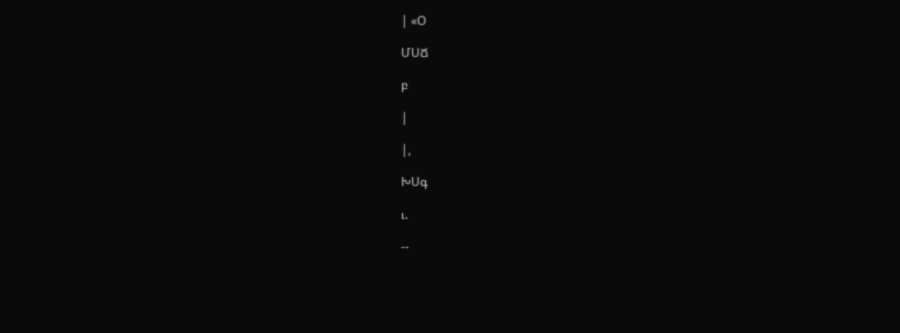| «Օ

ՄՍՃ

բ

|

|,

ԽՍգ

ւ.

--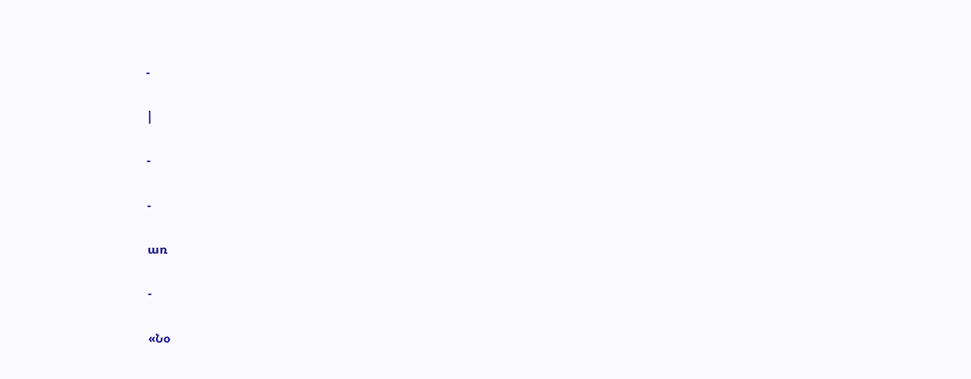-

|

-

-

առ

-

«Նօ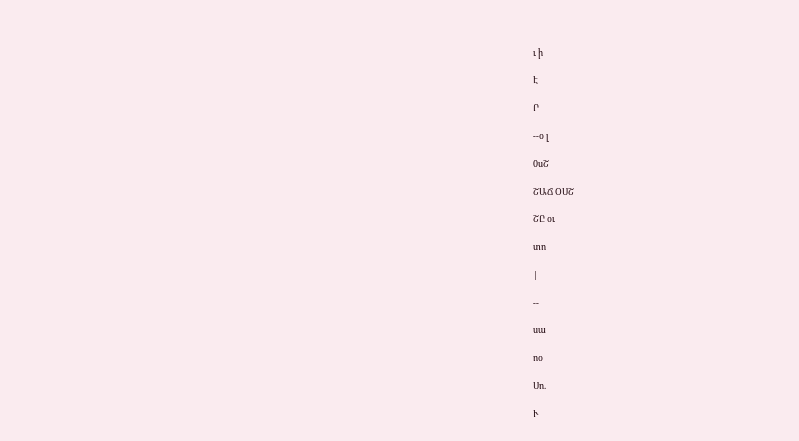ւ ի

Է

Ր

--օ լ

0սՇ

ՇԱՃ ՕՍՇ

ՇԸ օւ

տո

|

--

սա

ոօ

Սո.

Ւ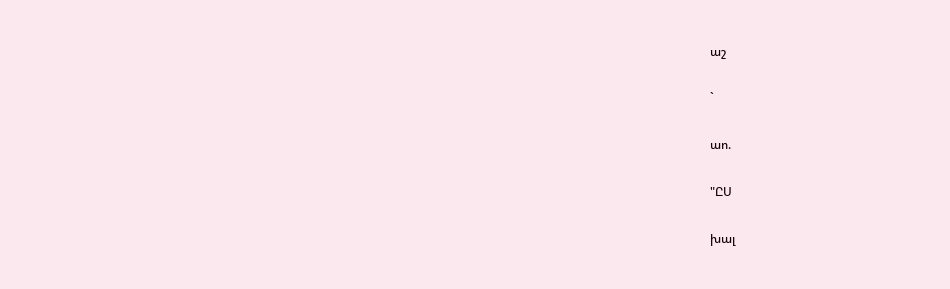աշ

`

աո.

"ԸՍ

խալ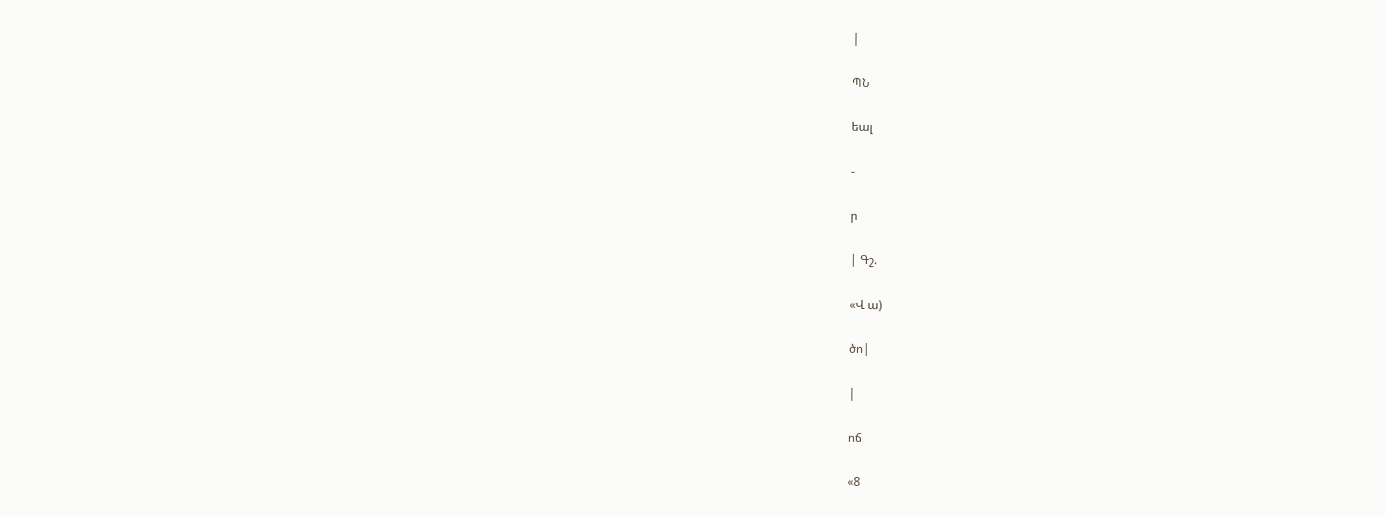|

ՊՆ

եալ

-

ր

| Գշ.

«Վ ա)

ծո|

|

ոճ

«8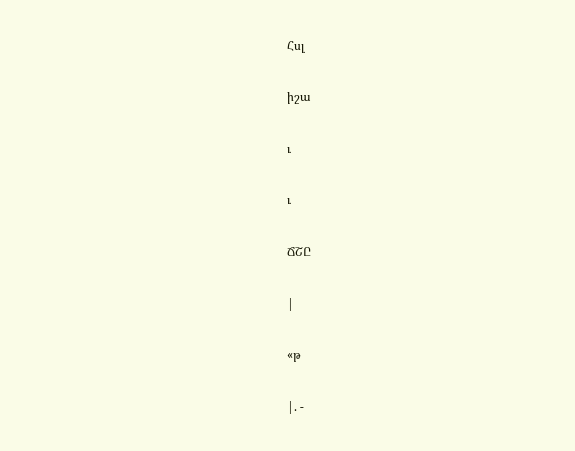Հսլ

իշա

ւ

ւ

ՃՇԸ

|

«թ

|. -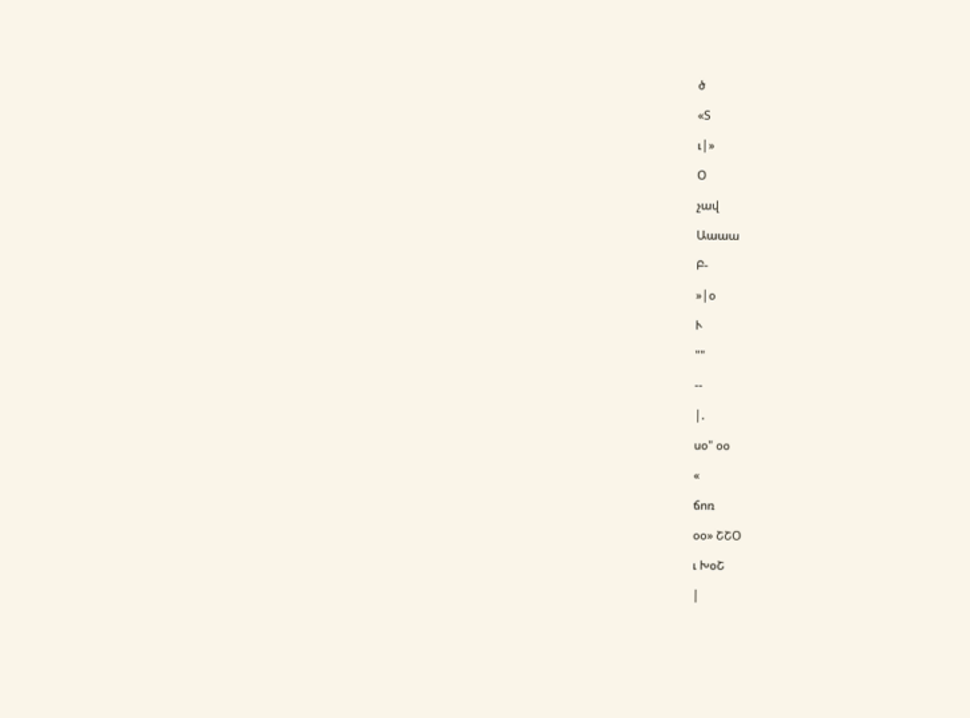ծ

«Տ

ւ|»

Օ

չավ

Աաաա

Բ-

»|օ

Ւ

""

--

|.

սօ" օօ

«

ճոռ

օօ» ՇՇՕ

ւ ԽօՇ

|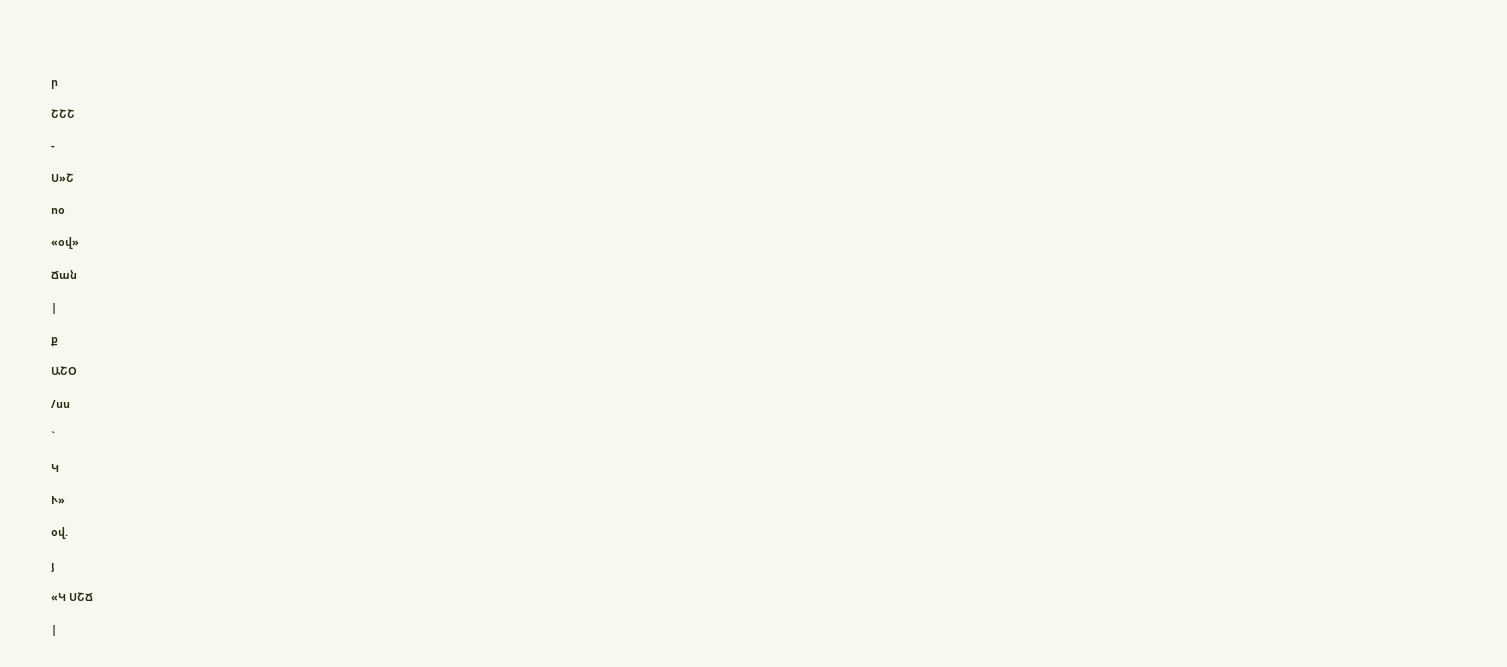ր

ՇՇՇ

-

Ս»Շ

ոօ

«օվ»

Ճան

|

ք

ԱՇՕ

/սս

`

Կ

Ւ»

օվ.

յ

«Կ ՍՇՃ

|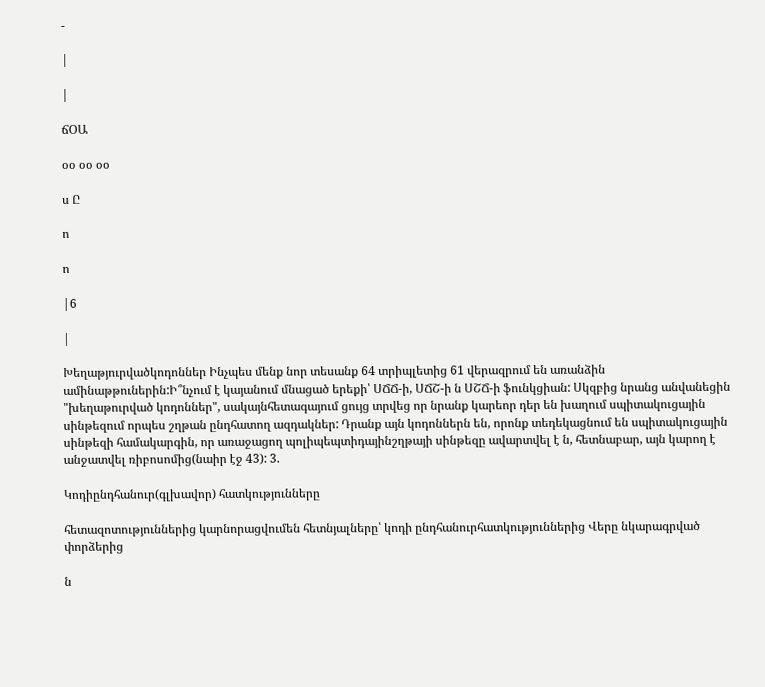-

|

|

ճՕԱ

օօ օօ օօ

ս Ը

ո

ո

|6

|

Խեղաթյուրվածկոդոններ Ինչպես մենք նոր տեսանք 64 տրիպլետից 61 վերազրում են առանձին ամինաթթուներին:Ի՞նչում է կայանում մնացած երեքի՝ ՍՃՃ-ի, ՍՃՇ-ի ն ՍՇՃ-ի ֆունկցիան: Սկզբից նրանց անվանեցին "խեղաթուրված կոդոններ", սակայնհետագայում ցույց տրվեց որ նրանք կարեոր դեր են խաղում սպիտակուցային սինթեզում որպես շղթան ընդհատող ազդակներ: Դրանք այն կոդոններն են, որոնք տեդեկացնում են սպիտակուցային սինթեզի համակարգին, որ առաջացող պոլիպեպտիդայինշղթայի սինթեզը ավարտվել է ն, հետնաբար, այն կարող է անջատվել ռիբոսոմից(նաիր էջ 43): 3.

Կոդիընդհանուր(գլխավոր) հատկությունները

հետազոտություններից կարնորացվումեն հետնյալները՝ կոդի ընդհանուրհատկություններից Վերը նկարագրված փորձերից

ն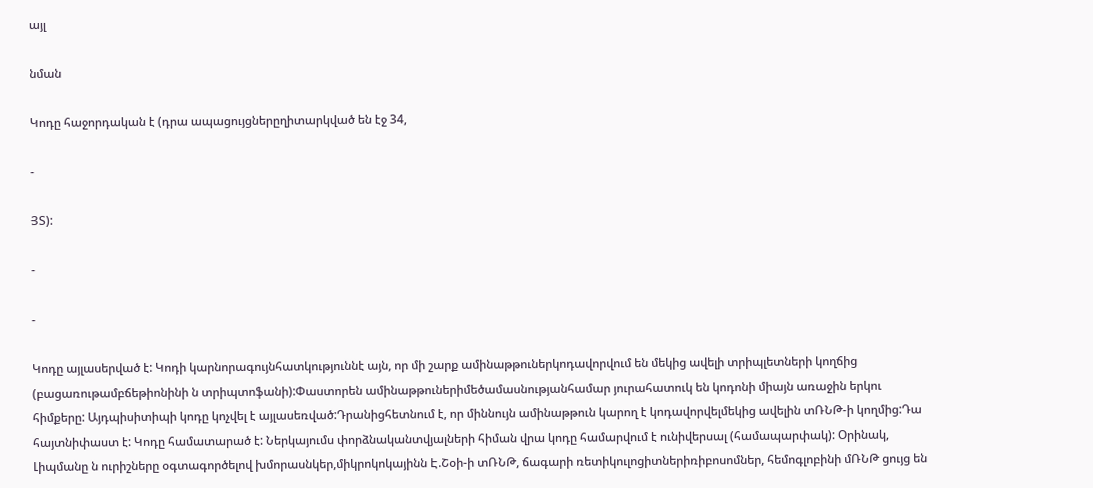այլ

նման

Կոդը հաջորդական է (դրա ապացույցներըղիտարկված են էջ 34,

-

ՅՏ):

-

-

Կոդը այլասերված է: Կոդի կարնորագույնհատկություննէ այն, որ մի շարք ամինաթթուներկոդավորվում են մեկից ավելի տրիպլետների կողճից (բացառութամբճեթիոնինի ն տրիպտոֆանի):Փաստորեն ամինաթթուներիմեծամասնությանհամար յուրահատուկ են կոդոնի միայն առաջին երկու հիմքերը: Այդպիսիտիպի կոդը կոչվել է այլասեռված:Դրանիցհետնում է, որ միննույն ամինաթթուն կարող է կոդավորվելմեկից ավելին տՌՆԹ-ի կողմից:Դա հայտնիփաստ է: Կոդը համատարած է: Ներկայումս փորձնականտվյալների հիման վրա կոդը համարվում է ունիվերսալ (համապարփակ): Օրինակ, Լիպմանը ն ուրիշները օգտագործելով խմորասնկեր,միկրոկոկայինն Է.Շօի-ի տՌՆԹ, ճագարի ռետիկուլոցիտներիռիբոսոմներ, հեմոգլոբինի մՌՆԹ ցույց են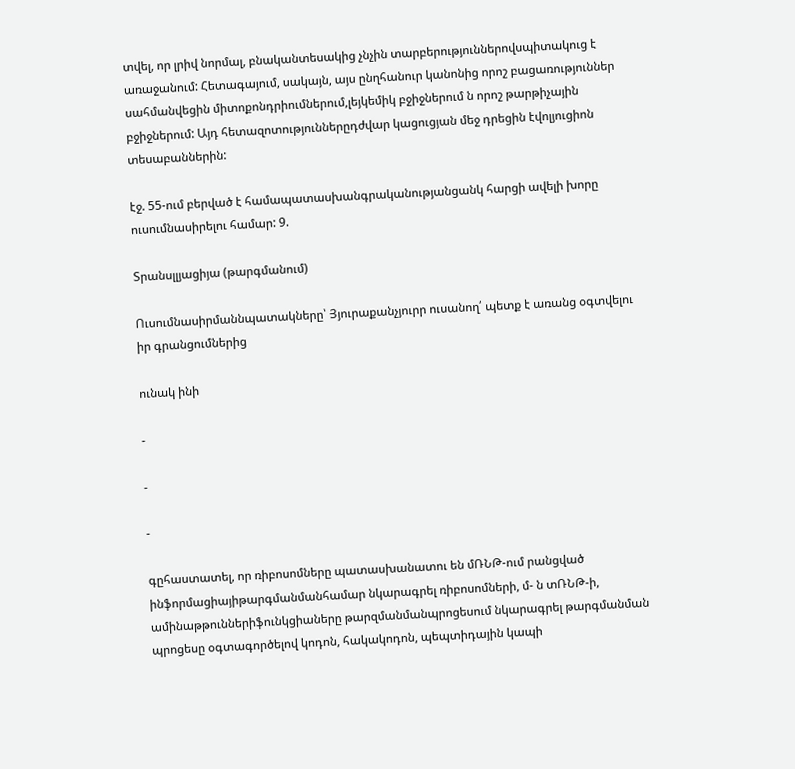տվել, որ լրիվ նորմալ, բնականտեսակից չնչին տարբերություններովսպիտակուց է առաջանում: Հետագայում, սակայն, այս ընղհանուր կանոնից որոշ բացառություններ սահմանվեցին միտոքոնդրիումներում,լեյկեմիկ բջիջներում ն որոշ թարթիչային բջիջներում: Այդ հետազոտություններըդժվար կացուցյան մեջ դրեցին էվոլյուցիոն տեսաբաններին:

էջ. 55-ում բերված է համապատասխանգրականությանցանկ հարցի ավելի խորը ուսումնասիրելու համար: 9.

Տրանսլլյացիյա (թարգմանում)

Ուսումնասիրմաննպատակները՝ Յյուրաքանչյուրր ուսանող՛ պետք է առանց օգտվելու իր գրանցումներից

ունակ ինի

-

-

-

գըհաստատել, որ ռիբոսոմները պատասխանատու են մՌՆԹ-ում րանցված ինֆորմացիայիթարգմանմանհամար նկարագրել ռիբոսոմների, մ- ն տՌՆԹ-ի, ամինաթթուններիֆունկցիաները թարզմանմանպրոցեսում նկարագրել թարգմանման պրոցեսը օգտագործելով կոդոն, հակակոդոն, պեպտիդային կապի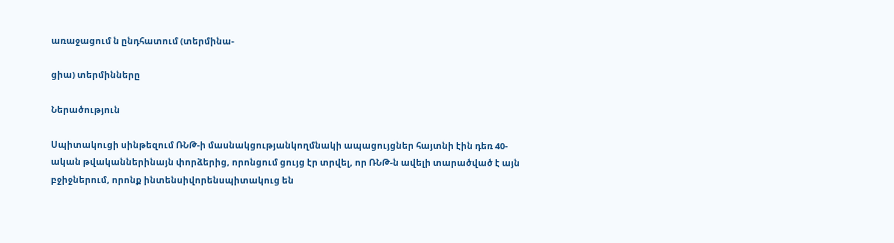առաջացում ն ընդհատում (տերմինա-

ցիա) տերմինները

Ներածություն

Սպիտակուցի սինթեզում ՌՆԹ-ի մասնակցությանկողմնակի ապացույցներ հայտնի էին դեռ 40-ական թվականներինայն փորձերից, որոնցում ցույց էր տրվել, որ ՌՆԹ-ն ավելի տարածված է այն բջիջներում, որոնք ինտենսիվորենսպիտակուց են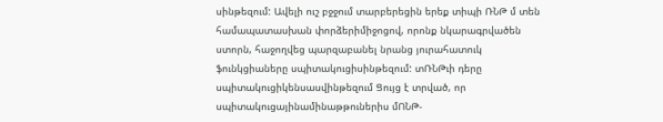սինթեզում: Ավելի ուշ բջջում տարբերեցին երեք տիպի ՌՆԹ մ տեն համապատասխան փորձերիմիջոցով, որոնք նկարագրվածեն ստորն, հաջողվեց պարզաբանել նրանց յուրահատուկ ֆունկցիաները սպիտակուցիսինթեզում: տՌՆԹւի դերը սպիտակուցիկենսասվինթեզում Ցույց է տրված, որ սպիտակուցայինամինաթթուներիս մՈՆԹ-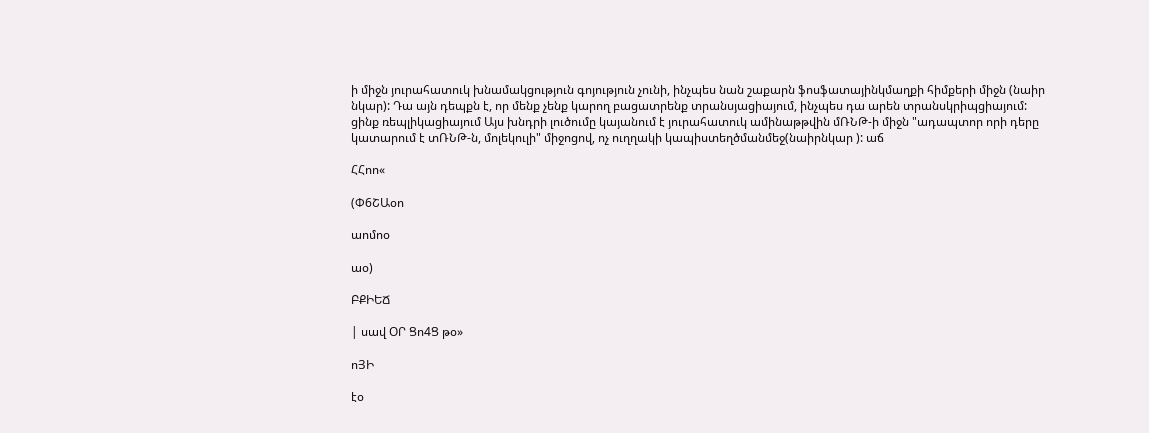ի միջն յուրահատուկ խնամակցություն գոյություն չունի, ինչպես նան շաքարն ֆոսֆատայինկմաղքի հիմքերի միջն (նաիր նկար): Դա այն դեպքն է, որ մենք չենք կարող բացատրենք տրանսյացիայում, ինչպես դա արեն տրանսկրիպցիայում: ցինք ռեպլիկացիայում Այս խնդրի լուծումը կայանում է յուրահատուկ ամինաթթվին մՌՆԹ-ի միջն "ադապտոր որի դերը կատարում է տՌՆԹ-ն, մոլեկուլի" միջոցով, ոչ ուղղակի կապիստեղծմանմեջ(նաիրնկար ): աճ

ՀՀոո«

(Փ6ՇԱօո

աոմոօ

աօ)

ԲՔԻԵՃ

| սավ ՕՐ Ցո4Ց թօ»

ոՅԻ

էօ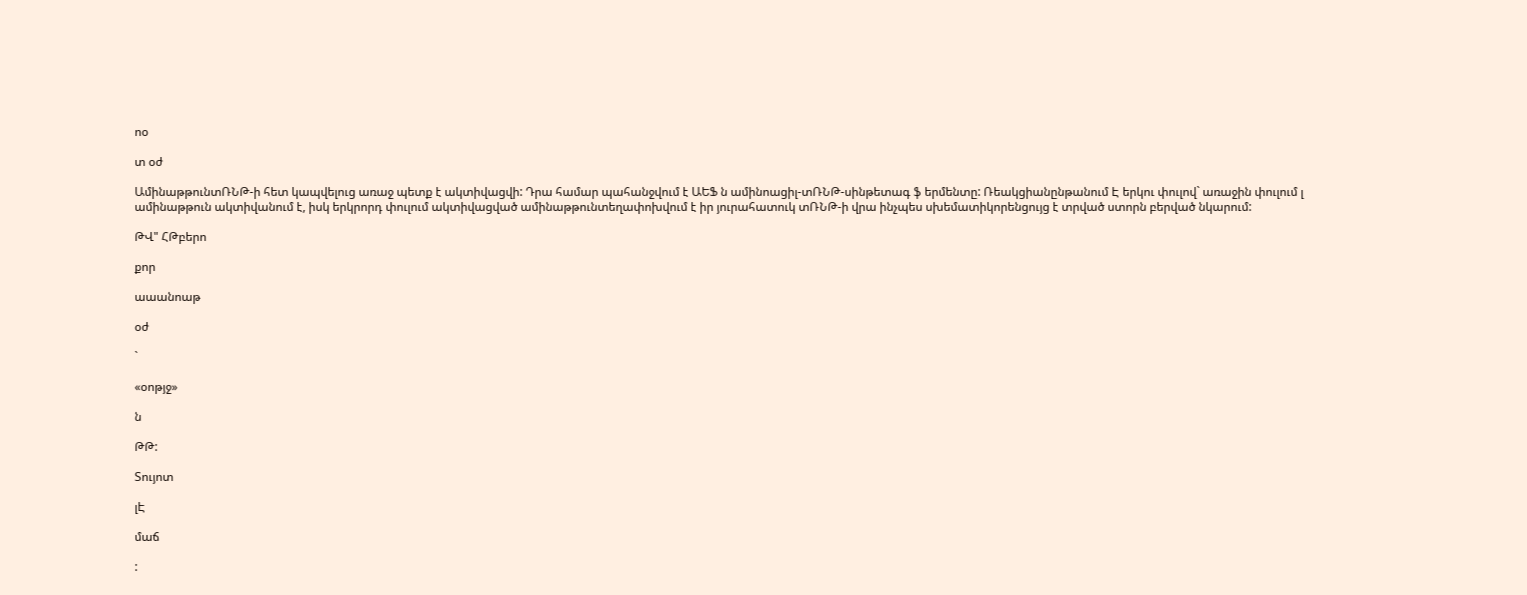ոօ

տ օժ

ԱմինաթթունտՌՆԹ-ի հետ կապվելուց առաջ պետք է ակտիվացվի: Դրա համար պահանջվում է ԱԵՖ ն ամինոացիլ-տՌՆԹ-սինթետագ ֆ երմենտը: Ռեակցիանընթանում Է երկու փուլով` առաջին փուլում լ ամինաթթուն ակտիվանում է, իսկ երկրորդ փուլում ակտիվացված ամինաթթունտեղափոխվում է իր յուրահատուկ տՌՆԹ-ի վրա ինչպես սխեմատիկորենցույց է տրված ստորն բերված նկարում:

ԹՎ" ՀԹբերո

քոր

աաանոաթ

օժ

`

«օոթյջ»

ն

ԹԹ:

Տույոտ

լԷ

մաճ

: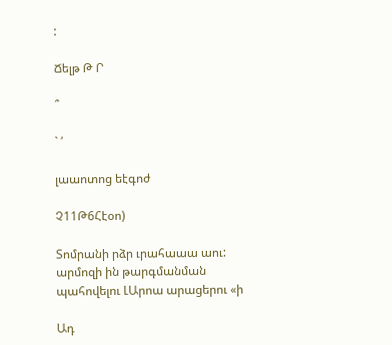:

Ճելթ Թ Ր

՞

` ՛

լաաոտոց եէգոժ

Չ11Թ6Հէօո)

Տոմրանի րձր ւրահաաա աու: արմոզի ին թարգմանման պահովելու ԼԱրոա արացերու «ի

Ադ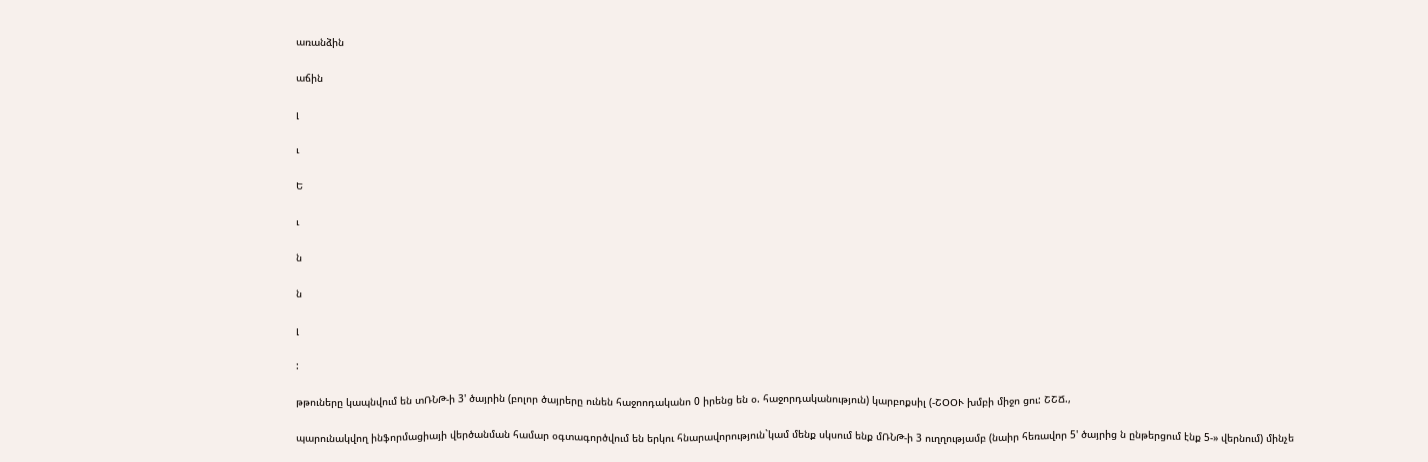առանձին

աճին

լ

ւ

Ե

ւ

ն

ն

լ

:

թթուները կապնվում են տՌՆԹ-ի 3' ծայրին (բոլոր ծայրերը ունեն հաջոոդականո 0 իրենց են օ. հաջորդականություն) կարբոքսիլ (-ՇՕՕՒ խմբի միջո ցու: ՇՇՃ.,

պարունակվող ինֆորմացիայի վերծանման համար օգտագործվում են երկու հնարավորություն`կամ մենք սկսում ենք մՌՆԹ-ի 3 ուղղությամբ (նաիր հեռավոր 5' ծայրից ն ընթերցում էնք 5-» վերնում) մինչե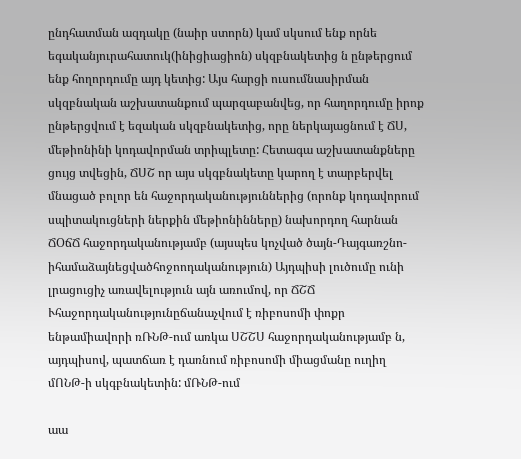ընդհատման ազդակը (նաիր ստորն) կամ սկսում ենք որնե եգականյուրահատուկ(ինիցիացիոն) սկզբնակետից ն ընթերցում ենք հողորդումը այդ կետից: Այս հարցի ուսումնասիրման սկզբնական աշխատանքում պարզաբանվեց, որ հաղորդումը իրոք ընթերցվում է եզական սկզբնակետից, որը ներկայացնում է ՃՍ, մեթիոնինի կոդավորման տրիպլետը: Հետագա աշխատանքները ցույց տվեցին, ՃՍՇ որ այս սկգբնակետը կարող է տարբերվել մնացած բոլոր են հաջորդականություններից (որոնք կոդավորում սպիտակուցների ներքին մեթիոնինները) նախորդող հարնան ՃՕճՃ հաջորդականությամբ (այսպես կոչված ծայն-Դայգառշնո-իհամաձայնեցվածհոջոոդականություն) Այդպիսի լուծումը ունի լրացուցիչ առավելություն այն առումով, որ ՃՇՃ Ւհաջորդականությունըճանաչվում է ռիբոսոմի փոքր ենթամիավորի ռՌՆԹ-ում առկա ՍՇՇՍ հաջորդականությամբ ն, այդպիսով, պատճառ է դառնում ռիբոսոմի միացմանը ուղիղ մՈՆԹ-ի սկգբնակետին: մՌՆԹ-ում

աա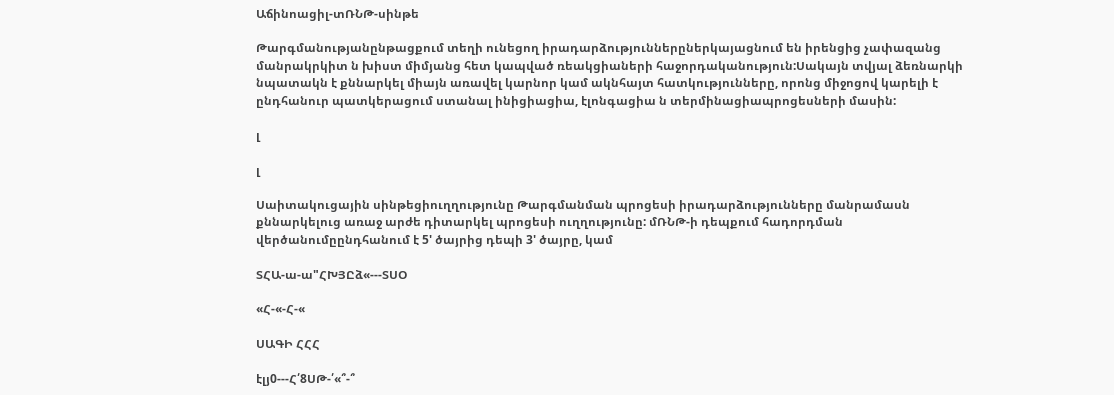Աճինոացիլ-տՌՆԹ-սինթե

Թարգմանությանընթացքում տեղի ունեցող իրադարձություններըներկայացնում են իրենցից չափազանց մանրակրկիտ ն խիստ միմյանց հետ կապված ռեակցիաների հաջորդականություն:Սակայն տվյալ ձեռնարկի նպատակն է քննարկել միայն առավել կարնոր կամ ակնհայտ հատկությունները, որոնց միջոցով կարելի է ընդհանուր պատկերացում ստանալ ինիցիացիա, էլոնգացիա ն տերմինացիապրոցեսների մասին:

լ

լ

Սաիտակուցային սինթեցիուղղությունը Թարգմանման պրոցեսի իրադարձությունները մանրամասն քննարկելուց առաջ արժե դիտարկել պրոցեսի ուղղությունը: մՌՆԹ-ի դեպքում հադորդման վերծանումըընդհանում է 5' ծայրից դեպի 3' ծայրը, կամ

ՏՀԱ-ա-ա"ՀԽՅԸձ«---ՏՍՕ

«Հ-«-Հ-«

ՍԱԳԻ ՀՀՀ

էլյ0---Հ՛8ՍԹ-՛«՞-՞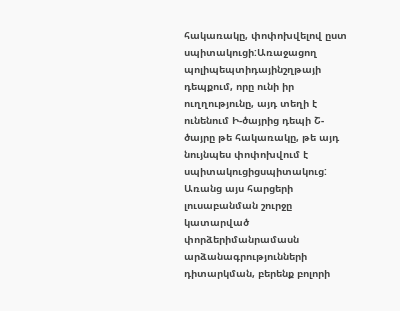հակառակը, փոփոխվելով ըստ սպիտակուցի:Առաջացող պոլիպեպտիդայինշղթայի դեպքում, որը ունի իր ուղղությունը, այդ տեղի է ունենում Ի-ծայրից դեպի Շ-ծայրը թե հակառակը, թե այդ նույնպես փոփոխվում է սպիտակուցիցսպիտակուց: Առանց այս հարցերի լուսաբանման շուրջը կատարված փորձերիմանրամասն արձանագրությունների դիտարկման, բերենք բոլորի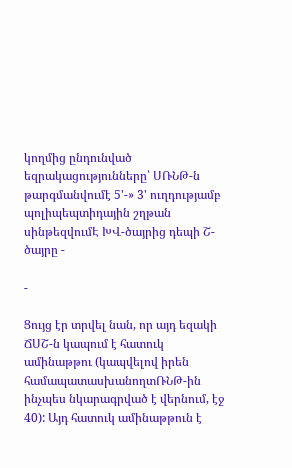կողմից ընդունված եզրակացությունները՝ ՍՌՆԹ-ն թարգմանվումէ 5'-» 3' ուղդությամբ պոլիպեպտիդային շղթան սինթեզվումԷ ԽՎ-ծայրից դեպի Շ-ծայրը -

-

Ցույց էր տրվել նան, որ այդ եզակի ՃՍՇ-ն կապում է հատուկ ամինաթթու (կապվելով իրեն համապատասխանողտՌՆԹ-ին ինչպես նկարագրված է վերնում, էջ 40): Այդ հատուկ ամինաթթուն է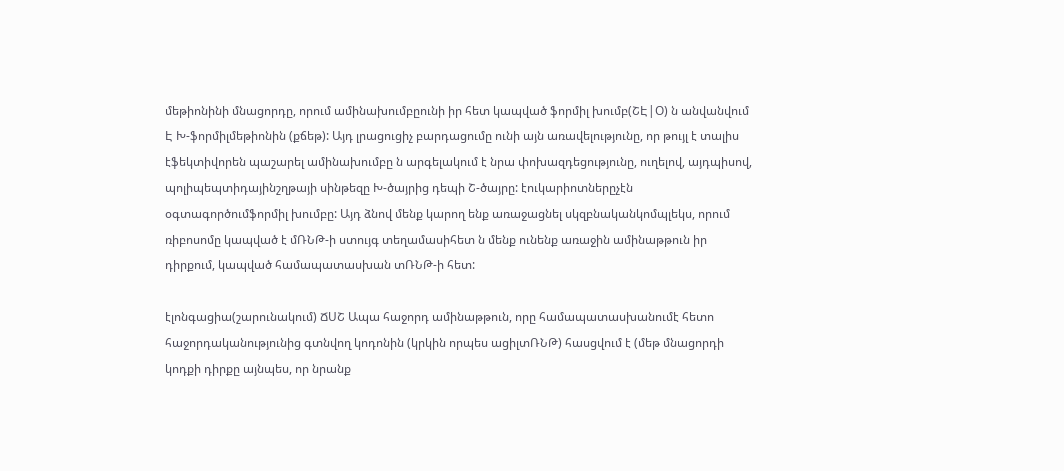մեթիոնինի մնացորդը, որում ամինախումբըունի իր հետ կապված ֆորմիլ խումբ(ՇԷ|Օ) ն անվանվում Է Խ-ֆորմիլմեթիոնին (քճեթ): Այդ լրացուցիչ բարդացումը ունի այն առավելությունը, որ թույլ է տալիս էֆեկտիվորեն պաշարել ամինախումբը ն արգելակում է նրա փոխազդեցությունը, ուղելով, այդպիսով, պոլիպեպտիդայինշղթայի սինթեզը Խ-ծայրից դեպի Շ-ծայրը: էուկարիոտներըչէն օգտագործումֆորմիլ խումբը: Այդ ձնով մենք կարող ենք առաջացնել սկզբնականկոմպլեկս, որում ռիբոսոմը կապված է մՌՆԹ-ի ստույգ տեղամասիհետ ն մենք ունենք առաջին ամինաթթուն իր դիրքում, կապված համապատասխան տՌՆԹ-ի հետ:

էլոնգացիա(շարունակում) ՃՍՇ Ապա հաջորդ ամինաթթուն, որը համապատասխանումէ հետո հաջորդականությունից գտնվող կոդոնին (կրկին որպես ացիլտՌՆԹ) հասցվում է (մեթ մնացորդի կոդքի դիրքը այնպես, որ նրանք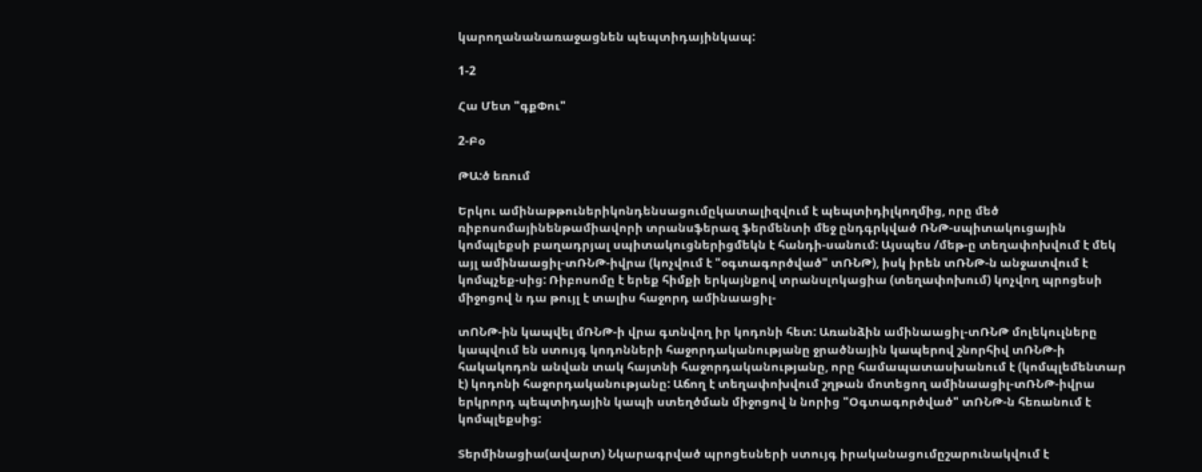կարողանանառաջացնեն պեպտիդայինկապ:

1-2

Հա Մետ "գքՓու"

2-Բօ

ԹԱ:ծ եռում

Երկու ամինաթթուներիկոնդենսացումըկատալիզվում է պեպտիդիլկողմից, որը մեծ ռիբոսոմայինենթամիավորի տրանսֆերազ ֆերմենտի մեջ ընդգրկված ՌՆԹ-սպիտակուցային կոմպլեքսի բաղադրյալ սպիտակուցներիցմեկն է հանդի-սանում: Այսպես /մեթ-ը տեղափոխվում է մեկ այլ ամինաացիլ-տՌՆԹ-իվրա (կոչվում է "օգտագործված" տՌՆԹ), իսկ իրեն տՌՆԹ-ն անջատվում է կոմպչեք-սից: Ռիբոսոմը է երեք հիմքի երկայնքով տրանսլոկացիա (տեղափոխում) կոչվող պրոցեսի միջոցով ն դա թույլ է տալիս հաջորդ ամինաացիլ-

տՈՆԹ-ին կապվել մՌՆԹ-ի վրա գտնվող իր կոդոնի հետ: Առանձին ամինաացիլ-տՌՆԹ մոլեկուլները կապվում են ստույգ կոդոնների հաջորդականությանը ջրածնային կապերով շնորհիվ տՌՆԹ-ի հակակոդոն անվան տակ հայտնի հաջորդականությանը, որը համապատասխանում է (կոմպլեմենտար է) կոդոնի հաջորդականությանը: Աճող է տեղափոխվում շղթան մոտեցող ամինաացիլ-տՌՆԹ-իվրա երկրորդ պեպտիդային կապի ստեղծման միջոցով ն նորից "Օգտագործված" տՌՆԹ-ն հեռանում է կոմպլեքսից:

Տերմինացիա(ավարտ) Նկարագրված պրոցեսների ստույգ իրականացումըշարունակվում է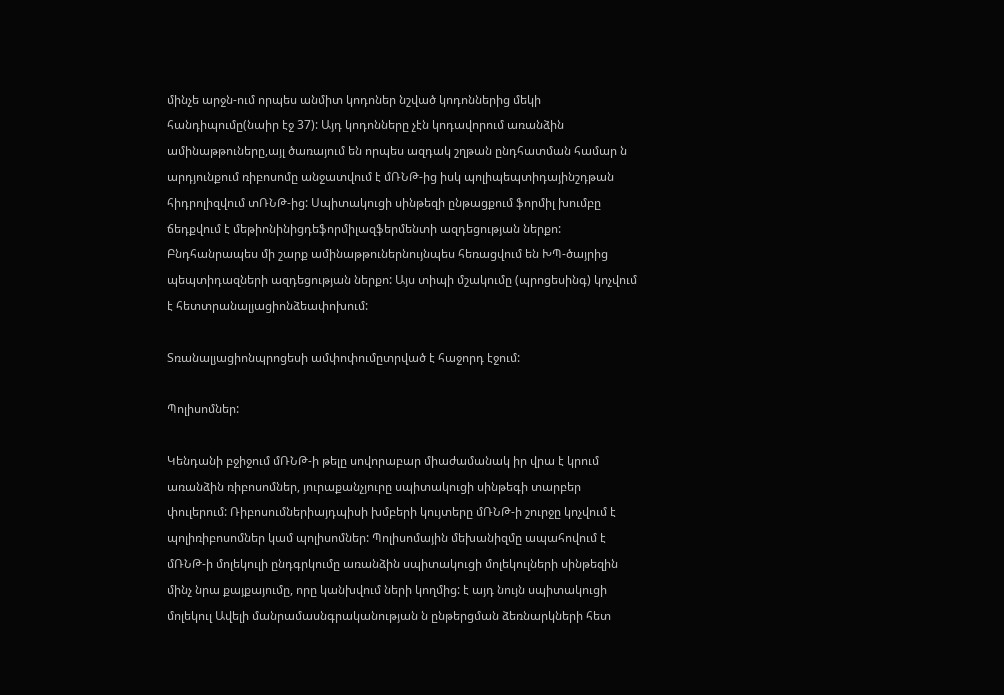մինչե արջն-ում որպես անմիտ կոդոներ նշված կոդոններից մեկի հանդիպումը(նաիր էջ 37): Այդ կոդոնները չէն կոդավորում առանձին ամինաթթուները,այլ ծառայում են որպես ազդակ շղթան ընդհատման համար ն արդյունքում ռիբոսոմը անջատվում է մՌՆԹ-ից իսկ պոլիպեպտիդայինշդթան հիդրոլիզվում տՌՆԹ-ից: Սպիտակուցի սինթեզի ընթացքում ֆորմիլ խումբը ճեդքվում է մեթիոնինիցդեֆորմիլազֆերմենտի ազդեցության ներքո: Բնդհանրապես մի շարք ամինաթթուներնույնպես հեռացվում են ԽՊ-ծայրից պեպտիդազների ազդեցության ներքո: Այս տիպի մշակումը (պրոցեսինգ) կոչվում է հետտրանալյացիոնձեափոխում:

Տռանալյացիոնպրոցեսի ամփոփումըտրված է հաջորդ էջում:

Պոլիսոմներ:

Կենդանի բջիջում մՌՆԹ-ի թելը սովորաբար միաժամանակ իր վրա է կրում առանձին ռիբոսոմներ, յուրաքանչյուրը սպիտակուցի սինթեգի տարբեր փուլերում: Ռիբոսումներիայդպիսի խմբերի կույտերը մՌՆԹ-ի շուրջը կոչվում է պոլիռիբոսոմներ կամ պոլիսոմներ: Պոլիսոմային մեխանիզմը ապահովում է մՌՆԹ-ի մոլեկուլի ընդգրկումը առանձին սպիտակուցի մոլեկուլների սինթեզին մինչ նրա քայքայումը, որը կանխվում ների կողմից: է այդ նույն սպիտակուցի մոլեկուլ Ավելի մանրամասնգրականության ն ընթերցման ձեռնարկների հետ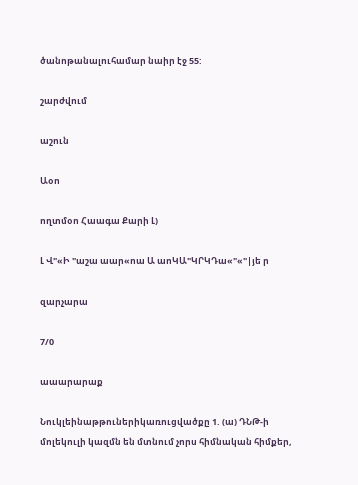ծանոթանալուհամար նաիր էջ 55:

շարժվում

աշուն

Աօո

ողտմօո Հաագա Քարի Լ)

Լ Վ"«Ի "աշա աար«ոա Ա աոԿԱ"ԿՐԿԴա«"«"|յե ր

զարչարա

7/0

աաարարաք

Նուկլեինաթթուներիկառուցվածքը 1. (ա) ԴՆԹ-ի մոլեկուլի կազմն են մտնում չորս հիմնական հիմքեր,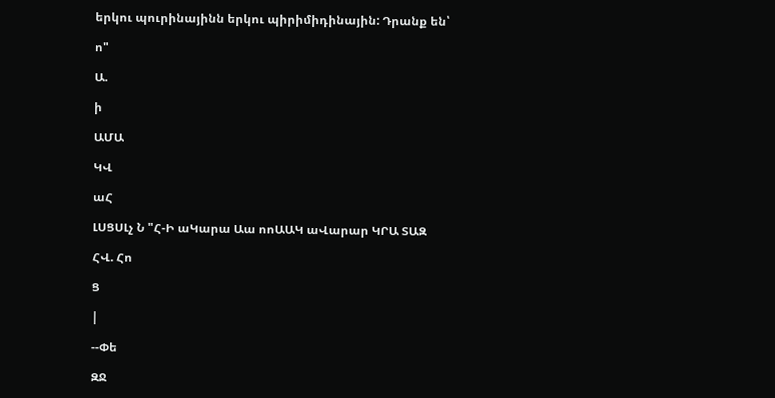երկու պուրինայինն երկու պիրիմիդինային: Դրանք են՝

ո"

Ա.

ի

ԱՄԱ

ԿՎ

աՀ

ԼՍՑՍԼչ Ն "Հ-Ի աԿարա Աա ոոԱԱԿ աՎարար ԿՐԱ ՏԱԶ

ՀՎ. Հո

Ց

|

--Փե

ԶՋ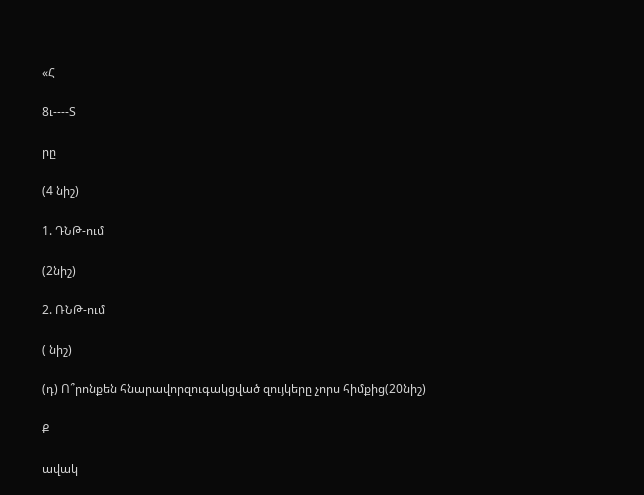«Հ

8ւ----Տ

րը

(4 նիշ)

1. ԴՆԹ-ում

(2նիշ)

2. ՌՆԹ-ում

( նիշ)

(դ) Ո՞րոնքեն հնարավորզուգակցված զույկերը չորս հիմքից(20նիշ)

Ք

ավակ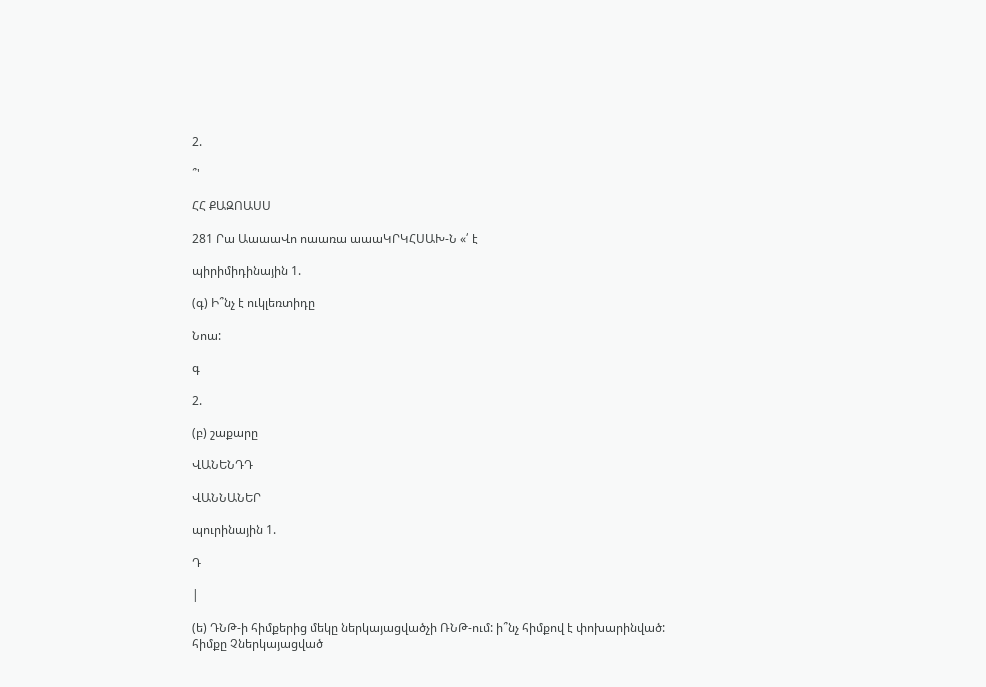2.

՞'

ՀՀ ՔԱԶՈԱՍՍ

281 Րա ԱաաաՎո ոաառա աաաԿՐԿՀՍԱԽ-Ն «՛ է

պիրիմիդինային 1.

(գ) Ի՞նչ է ուկլեռտիդը

Նոա:

գ

2.

(բ) շաքարը

ՎԱՆԵՆԴԴ

ՎԱՆՆԱՆԵՐ

պուրինային 1.

Դ

|

(ե) ԴՆԹ-ի հիմքերից մեկը ներկայացվածչի ՌՆԹ-ում: ի՞նչ հիմքով է փոխարինված: հիմքը Չներկայացված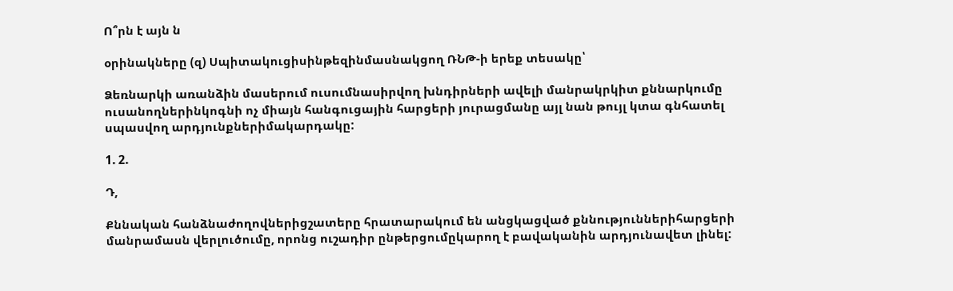Ո՞րն է այն ն

օրինակները (զ) Սպիտակուցիսինթեզինմասնակցող ՌՆԹ-ի երեք տեսակը՝

Ձեռնարկի առանձին մասերում ուսումնասիրվող խնդիրների ավելի մանրակրկիտ քննարկումը ուսանողներինկոգնի ոչ միայն հանգուցային հարցերի յուրացմանը այլ նան թույլ կտա գնհատել սպասվող արդյունքներիմակարդակը:

1. 2.

Դ,

Քննական հանձնաժողովներիցշատերը հրատարակում են անցկացված քննություններիհարցերի մանրամասն վերլուծումը, որոնց ուշադիր ընթերցումըկարող է բավականին արդյունավետ լինել: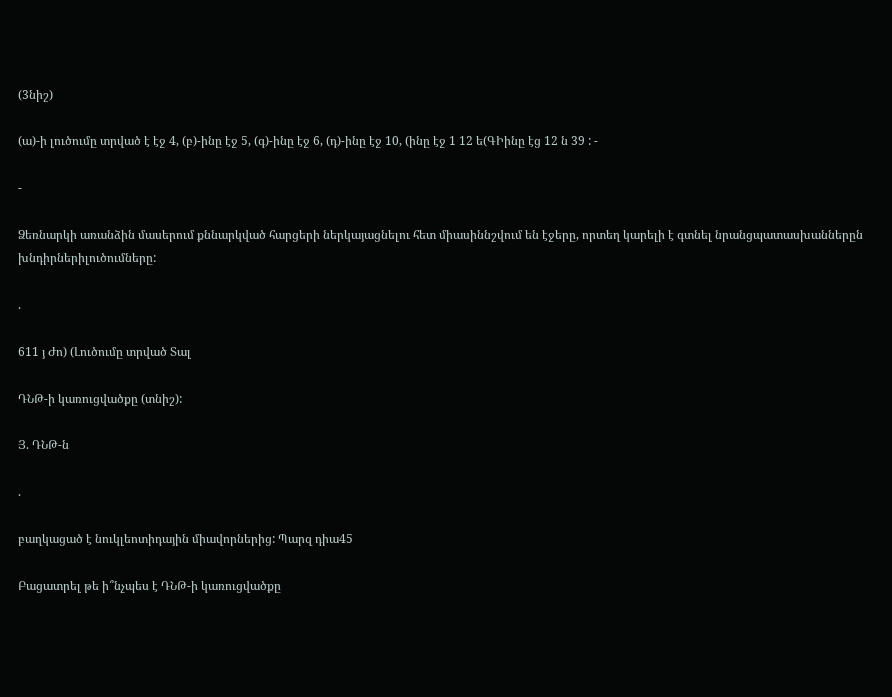(3նիշ)

(ա)-ի լուծումը տրված է էջ 4, (բ)-ինը էջ 5, (գ)-ինը էջ 6, (դ)-ինը էջ 10, (ինը էջ 1 12 ե(ԳԻինը էց 12 ն 39 : -

-

Ձեռնարկի առանձին մասերում քննարկված հարցերի ներկայացնելու հետ միասիննշվում են էջերը, որտեղ կարելի է գտնել նրանցպատասխաններըն խնդիրներիլուծումները:

.

611 յ Ժո) (Լուծումը տրված Տալ

ԴՆԹ-ի կառուցվածքը (տնիշ):

Յ. ԴՆԹ-ն

.

բաղկացած է նուկլեոտիդային միավորներից: Պարզ դիա45

Բացատրել թե ի՞նչպես է ԴՆԹ-ի կառուցվածքը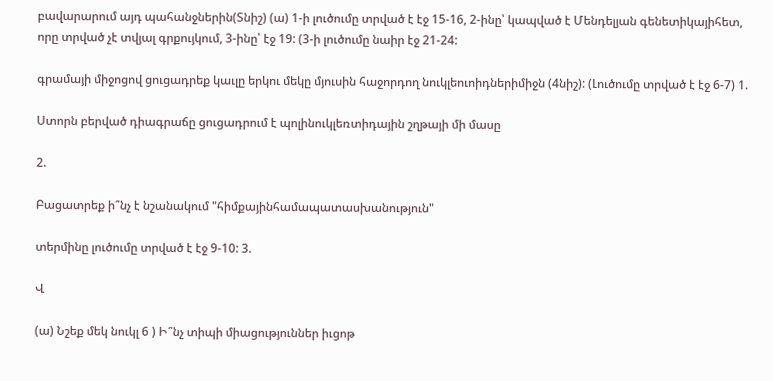բավարարում այդ պահանջներին(Տնիշ) (ա) 1-ի լուծումը տրված է էջ 15-16, 2-ինը՝ կապված է Մենդելյան գենետիկայիհետ, որը տրված չէ տվյալ գրքույկում, 3-ինը՝ էջ 19: (3-ի լուծումը նաիր էջ 21-24:

գրամայի միջոցով ցուցադրեք կաւլը երկու մեկը մյուսին հաջորդող նուկլեուոիդներիմիջն (4նիշ): (Լուծումը տրված է էջ 6-7) 1.

Ստորն բերված դիագրաճը ցուցադրում է պոլինուկլեռտիդային շղթայի մի մասը

2.

Բացատրեք ի՞նչ է նշանակում "հիմքայինհամապատասխանություն"

տերմինը լուծումը տրված է էջ 9-10: 3.

Վ

(ա) Նշեք մեկ նուկլ 6 ) Ի՞նչ տիպի միացություններ իւցոթ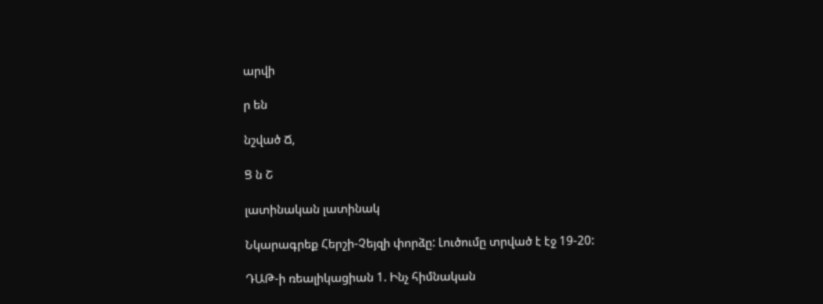արվի

ր են

նշված Ճ,

Ց ն Շ

լատինական լատինակ

Նկարագրեք Հերշի-Չեյզի փորձը: Լուծումը տրված է էջ 19-20:

ԴԱԹ-ի ռեալիկացիան 1. Ինչ հիմնական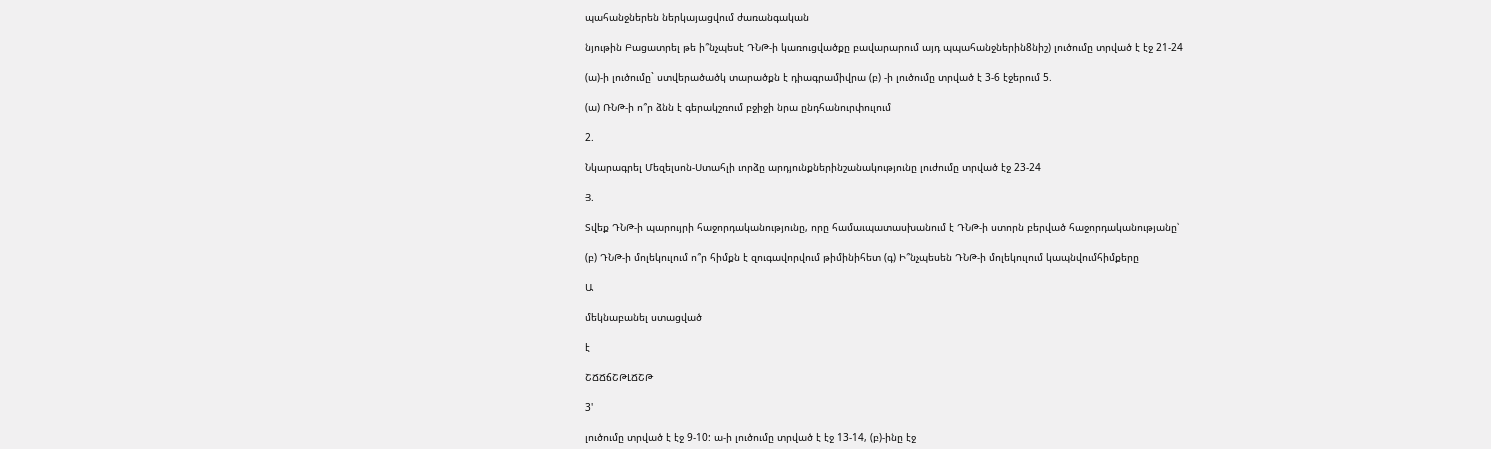պահանջներեն ներկայացվում ժառանգական

նյութին Բացատրել թե ի՞նչպեսէ ԴՆԹ-ի կառուցվածքը բավարարում այդ պպահանջներին8նիշ) լուծումը տրված է էջ 21-24

(ա)-ի լուծումը` ստվերածածկ տարածքն է դիագրամիվրա (բ) -ի լուծումը տրված է 3-6 էջերում 5.

(ա) ՌՆԹ-ի ո՞ր ձնն է գերակշռում բջիջի նրա ընդհանուրփուլում

2.

Նկարագրել Մեզելսոն-Ստահլի ւորձը արդյունքներինշանակությունը լուժումը տրված էջ 23-24

Յ.

Տվեք ԴՆԹ-ի պարույրի հաջորդականությունը, որը համաւպատասխանում է ԴՆԹ-ի ստորն բերված հաջորդականությանը՝

(բ) ԴՆԹ-ի մոլեկուլում ո՞ր հիմքն է զուգավորվում թիմինիհետ (գ) Ի՞նչպեսեն ԴՆԹ-ի մոլեկուլում կապնվումհիմքերը

Ա

մեկնաբանել ստացված

է

ՇՃՃճՇԹԼՃՇԹ

3'

լուծումը տրված է էջ 9-10: ա-ի լուծումը տրված է էջ 13-14, (բ)-ինը էջ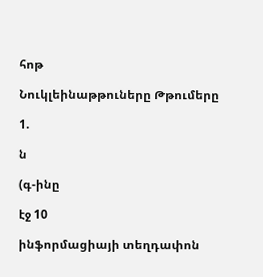հոթ

Նուկլեինաթթուները Թթումերը

1.

ն

(գ-ինը

էջ 10

ինֆորմացիայի տեղդափոն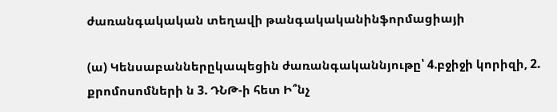ժառանգակական տեղավի թանգակականինֆորմացիայի

(ա) Կենսաբաններըկապեցին ժառանգականնյութը՝ 4.բջիջի կորիզի, 2. քրոմոսոմների ն 3. ԴՆԹ-ի հետ Ի՞նչ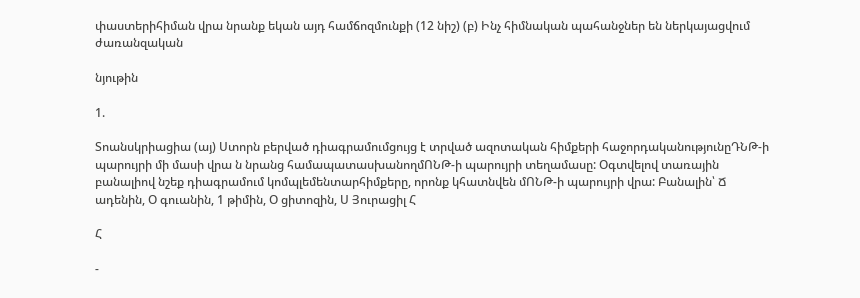փաստերիհիման վրա նրանք եկան այդ համճոզմունքի (12 նիշ) (բ) Ինչ հիմնական պահանջներ են ներկայացվում ժառանզական

նյութին

1.

Տոանսկրիացիա (այ) Ստորն բերված դիագրամումցույց է տրված ազոտական հիմքերի հաջորդականությունըԴՆԹ-ի պարույրի մի մասի վրա ն նրանց համապատասխանողմՈՆԹ-ի պարույրի տեղամասը: Օգտվելով տառային բանալիով նշեք դիագրամում կոմպլեմենտարհիմքերը, որոնք կհատնվեն մՈՆԹ-ի պարույրի վրա: Բանալին՝ Ճ ադենին, Օ գուանին, 1 թիմին, Օ ցիտոզին, Ս Յուրացիլ Հ

Հ

-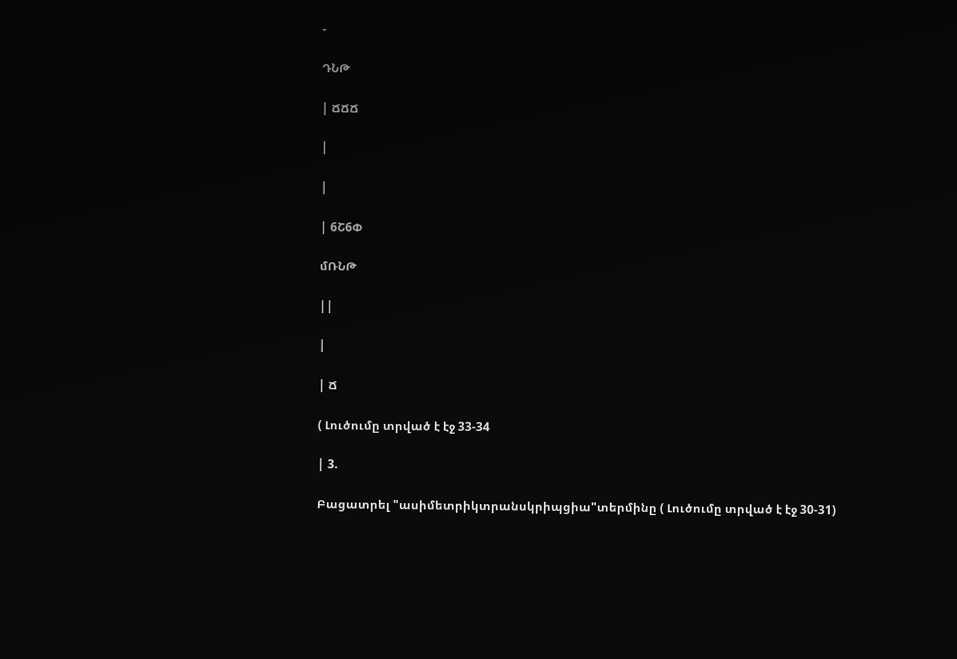-

ԴՆԹ

| ՃՃՃ

|

|

| 6Շ6Փ

մՌՆԹ

||

|

| Ճ

( Լուծումը տրված է էջ 33-34

| 3.

Բացատրել "ասիմետրիկտրանսկրիպցիա"տերմինը ( Լուծումը տրված է էջ 30-31)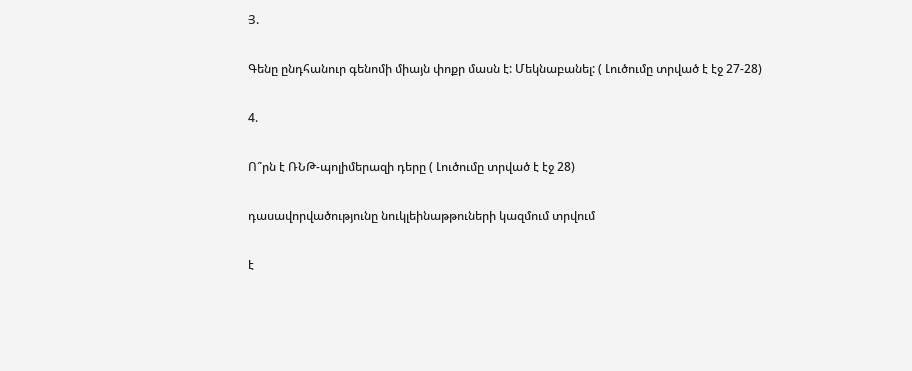Յ.

Գենը ընդհանուր գենոմի միայն փոքր մասն է: Մեկնաբանել: ( Լուծումը տրված է էջ 27-28)

4.

Ո՞րն է ՌՆԹ-պոլիմերազի դերը ( Լուծումը տրված է էջ 28)

դասավորվածությունը նուկլեինաթթուների կազմում տրվում

է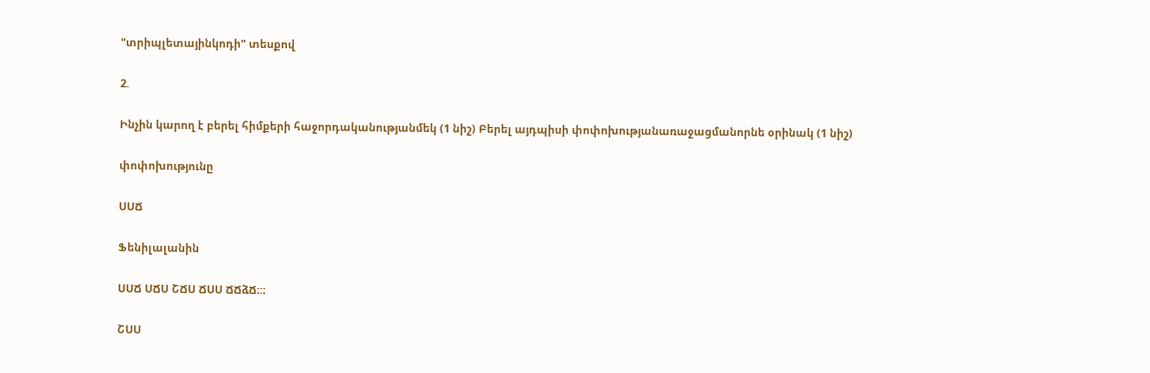"տրիպլետայինկոդի" տեսքով

2.

Ինչին կարող է բերել հիմքերի հաջորդականությանմեկ (1 նիշ) Բերել այդպիսի փոփոխությանառաջացմանորնե օրինակ (1 նիշ)

փոփոխությունը

ՍՍՃ

Ֆենիլալանին

ՍՍՃ ՍՃՍ ՇՃՍ ՃՍՍ ՃՃձՃ։:։

ՇՍՍ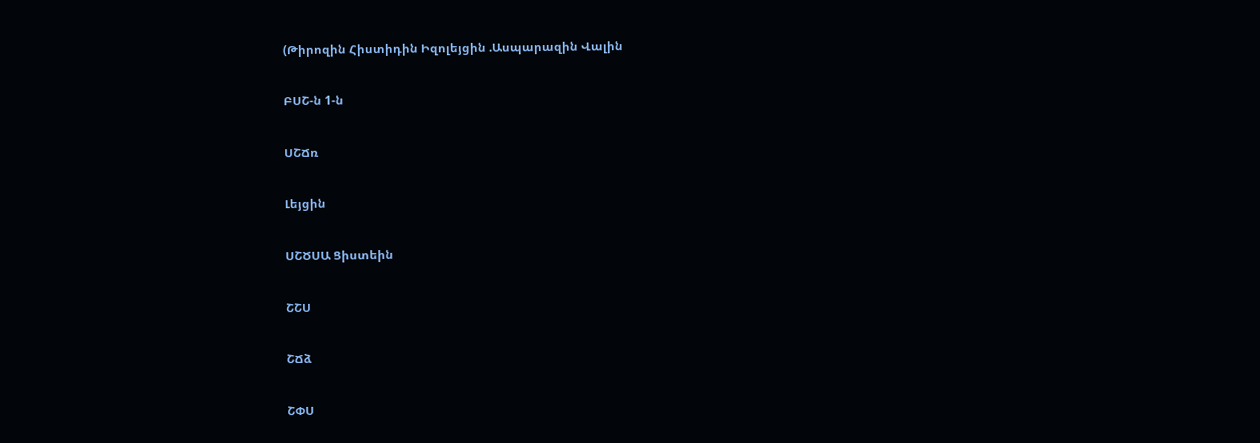(Թիրոզին Հիստիդին Իզոլեյցին .Ասպարազին Վալին

ԲՍՇ-ն 1-ն

ՍՇՃռ

Լեյցին

ՍՇԾՍԱ Ցիստեին

ՇՇՍ

ՇՃձ

ՇՓՍ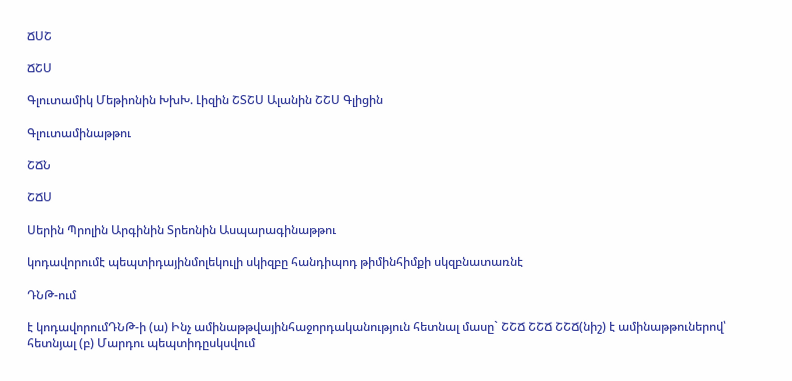ՃՍՇ

ՃՇՍ

Գլուտամիկ Մեթիոնին ԽխԽ. Լիզին ՇՏՇՍ Ալանին ՇՇՍ Գլիցին

Գլուտամինաթթու

ՇՃՆ

ՇՃՍ

Սերին Պրոլին Արգինին Տրեոնին Ասպարագինաթթու

կոդավորումէ պեպտիդայինմոլեկուլի սկիզբը հանդիպոդ թիմինհիմքի սկզբնատառնէ

ԴՆԹ-ում

է կոդավորումԴՆԹ-ի (ա) Ինչ ամինաթթվայինհաջորդականություն հետնալ մասը` ՇՇՃ ՇՇՃ ՇՇՃ(նիշ) է ամինաթթուներով՝ հետնյալ (բ) Մարդու պեպտիդըսկսվում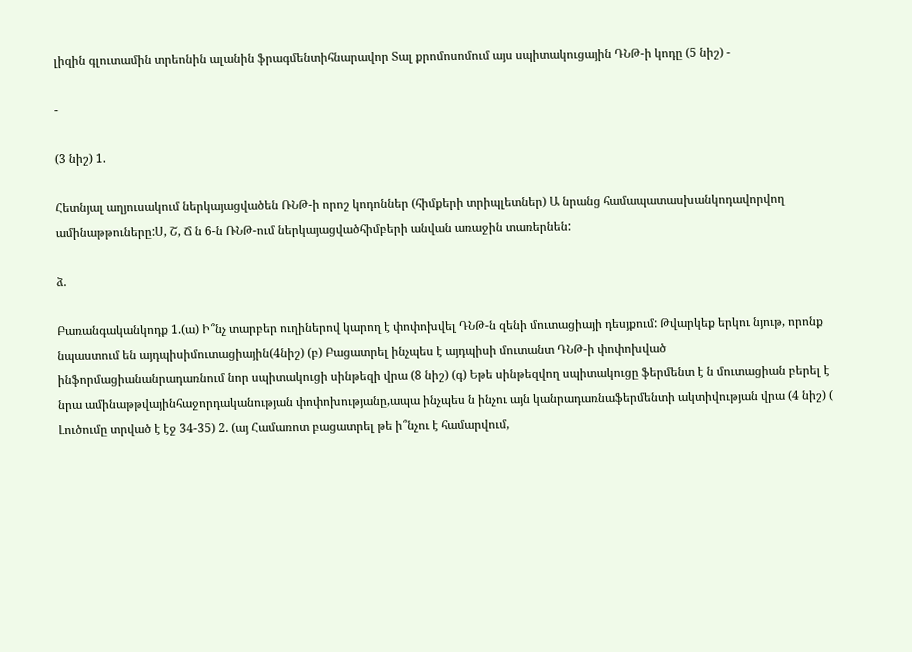լիզին գլուտամին տրեոնին ալանին ֆրագմենտիհնարավոր Տալ քրոմոսոմում այս սպիտակուցային ԴՆԹ-ի կոդը (5 նիշ) -

-

(3 նիշ) 1.

Հետնյալ աղյուսակում ներկայացվածեն ՌՆԹ-ի որոշ կոդոններ (հիմքերի տրիպլետներ) Ա նրանց համապատասխանկոդավորվող ամինաթթուները:Ս, Շ, Ճ ն 6-ն ՌՆԹ-ում ներկայացվածհիմբերի անվան առաջին տառերնեն:

ձ.

Բառանգականկոդք 1.(ա) Ի՞նչ տարբեր ուղիներով կարող է փոփոխվել ԴՆԹ-ն զենի մուտացիայի դեսյքում: Թվարկեք երկու նյութ, որոնք նպաստում են այդպիսիմուտացիային(4նիշ) (բ) Բացատրել ինչպես է այդպիսի մուտանտ ԴՆԹ-ի փոփոխված ինֆորմացիանանրադառնում նոր սպիտակուցի սինթեզի վրա (8 նիշ) (գ) Եթե սինթեզվող սպիտակուցը ֆերմենտ է ն մուտացիան բերել է նրա ամինաթթվայինհաջորդականության փոփոխությանը,ապա ինչպես ն ինչու այն կանրադառնաֆերմենտի ակտիվության վրա (4 նիշ) ( Լուծումը տրված է էջ 34-35) 2. (այ Համառոտ բացատրել թե ի՞նչու է համարվում,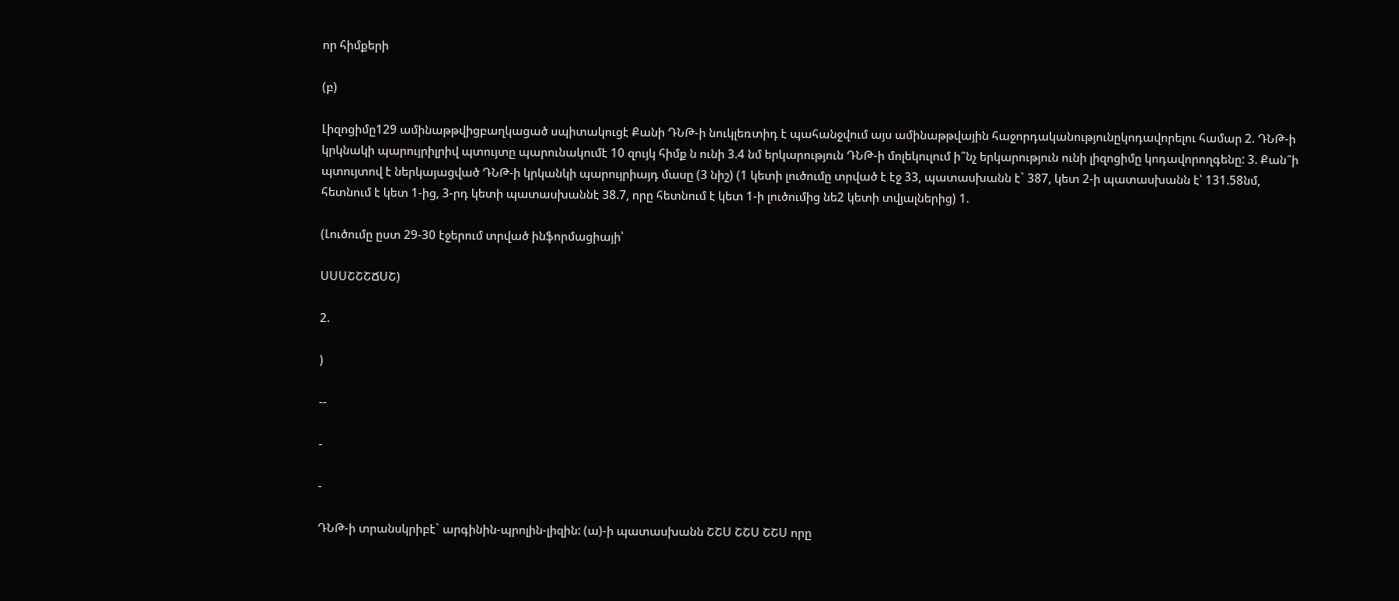որ հիմքերի

(բ)

Լիզոցիմը129 ամինաթթվիցբաղկացած սպիտակուցէ Քանի ԴՆԹ-ի նուկլեռտիդ է պահանջվում այս ամինաթթվային հաջորդականությունըկոդավորելու համար 2. ԴՆԹ-ի կրկնակի պարույրիլրիվ պտույտը պարունակումէ 10 զույկ հիմք ն ունի 3.4 նմ երկարություն ԴՆԹ-ի մոլեկուլում ի՞նչ երկարություն ունի լիզոցիմը կոդավորողգենը: 3. Քան՞ի պտույտով է ներկայացված ԴՆԹ-ի կրկանկի պարույրիայդ մասը (3 նիշ) (1 կետի լուծումը տրված է էջ 33, պատասխանն է` 387, կետ 2-ի պատասխանն է՝ 131.58նմ, հետնում է կետ 1-ից, 3-րդ կետի պատասխաննէ 38.7, որը հետնում է կետ 1-ի լուծումից նե2 կետի տվյալներից) 1.

(Լուծումը ըստ 29-30 էջերում տրված ինֆորմացիայի՝

ՍՍՍՇՇՇՃՍՇ)

2.

)

--

-

-

ԴՆԹ-ի տրանսկրիբէ` արգինին-պրոլին-լիզին: (ա)-ի պատասխանն ՇՇՍ ՇՇՍ ՇՇՍ որը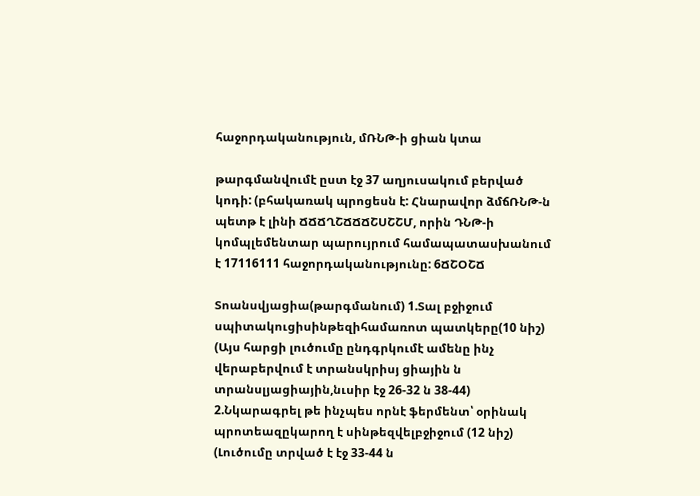հաջորդականություն, մՌՆԹ-ի ցիան կտա

թարգմանվումէ ըստ էջ 37 աղյուսակում բերված կոդի: (բհակառակ պրոցեսն է: Հնարավոր ձմճՌՆԹ-ն պետթ է լինի ՃՃՃՂՇՃՃՃՇՍՇՇՄ, որին ԴՆԹ-ի կոմպլեմենտար պարույրում համապատասխանում է 17116111 հաջորդականությունը: 6ՃՇՕՇՃ

Տոանսվյացիա(թարգմանում) 1.Տալ բջիջում սպիտակուցիսինթեզիհամառոտ պատկերը(10 նիշ) (Այս հարցի լուծումը ընդգրկումէ ամենը ինչ վերաբերվում է տրանսկրիսյ ցիային ն տրանսլյացիային,նւսիր էջ 26-32 ն 38-44) 2.Նկարագրել թե ինչպես որնէ ֆերմենտ՝ օրինակ պրոտեազըկարող է սինթեզվելբջիջում (12 նիշ) (Լուծումը տրված է էջ 33-44 ն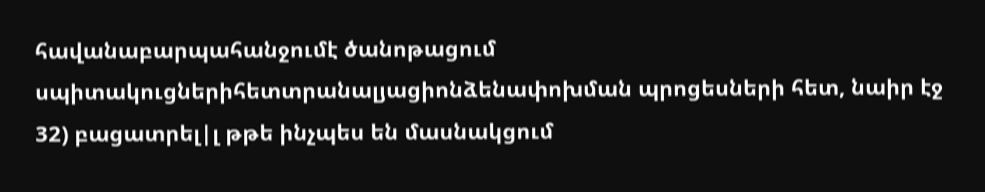հավանաբարպահանջումէ ծանոթացում սպիտակուցներիհետտրանալյացիոնձենափոխման պրոցեսների հետ, նաիր էջ 32) բացատրել|լ թթե ինչպես են մասնակցում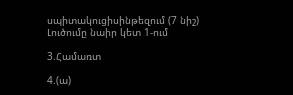սպիտակուցիսինթեզում (7 նիշ) Լուծումը նաիր կետ 1-ում

3.Համառտ

4.(ա)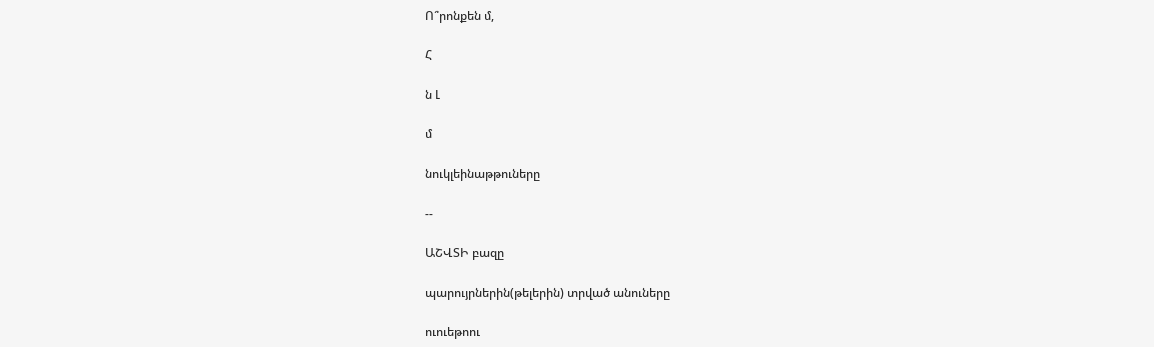Ո՞րոնքեն մ,

Հ

ն Լ

մ

նուկլեինաթթուները

--

ԱՇՎՏԻ բազը

պարույրներին(թելերին) տրված անուները

ուուեթոու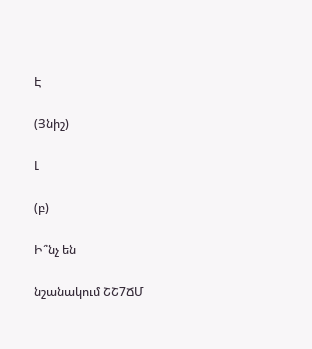Է

(Յնիշ)

Լ

(բ)

Ի՞նչ են

նշանակում ՇՇ7ՃՄ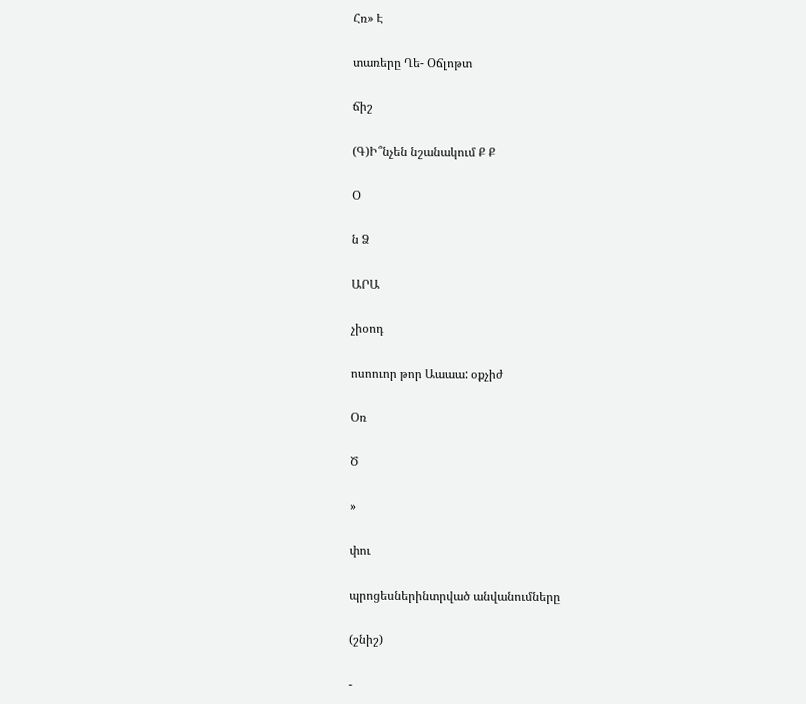Հռ» Է

տառերը Ղե- Օճլոթտ

ճիշ

(Գ)Ի՞նչեն նշանակում Ք Ք

Օ

ն Ձ

ԱՐԱ

չիօոդ

ոսոուոր թոր Աաաա: օքչիժ

Օռ

Ծ

»

փու

պրոցեսներինտրված անվանումները

(շնիշ)

-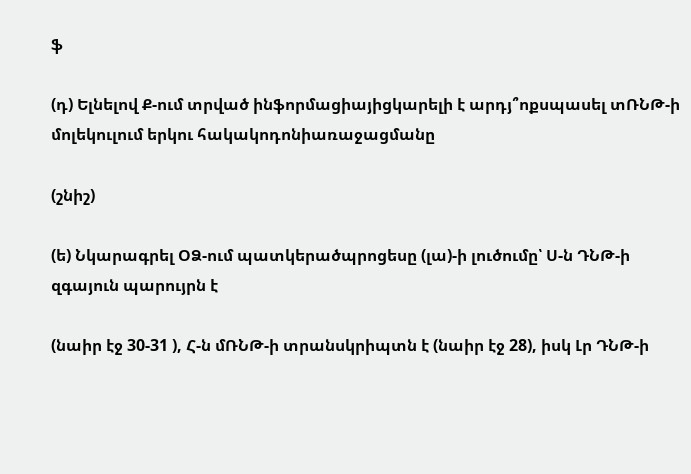ֆ

(դ) Ելնելով Ք-ում տրված ինֆորմացիայիցկարելի է արդյ՞ոքսպասել տՌՆԹ-ի մոլեկուլում երկու հակակոդոնիառաջացմանը

(շնիշ)

(ե) Նկարագրել ՕՁ-ում պատկերածպրոցեսը (լա)-ի լուծումը՝ Ս-ն ԴՆԹ-ի զգայուն պարույրն է

(նաիր էջ 30-31 ), Հ-ն մՌՆԹ-ի տրանսկրիպտն է (նաիր էջ 28), իսկ Լր ԴՆԹ-ի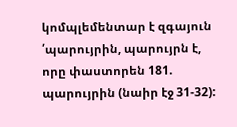կոմպլեմենտար է զգայուն ՛պարույրին, պարույրն է, որը փաստորեն 181. պարույրին (նաիր էջ 31-32):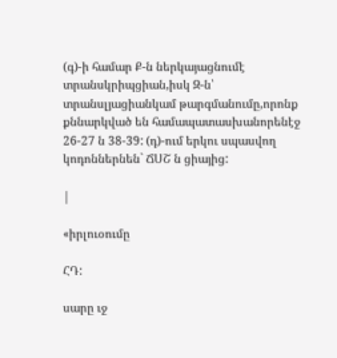(գ)-ի համար Ք-ն ներկայացնումէ տրանսկրիպցիան,իսկ Զ-ն՝ տրանսլյացիանկամ թարգմանումը,որոնք քննարկված են համապատասխանորենէջ 26-27 ն 38-39: (դ)-ում երկու սպասվող կոդոններնեն` ՃՍՇ ն ցիայից:

|

«իրլուօումը

ՀԴ:

սարը ւջ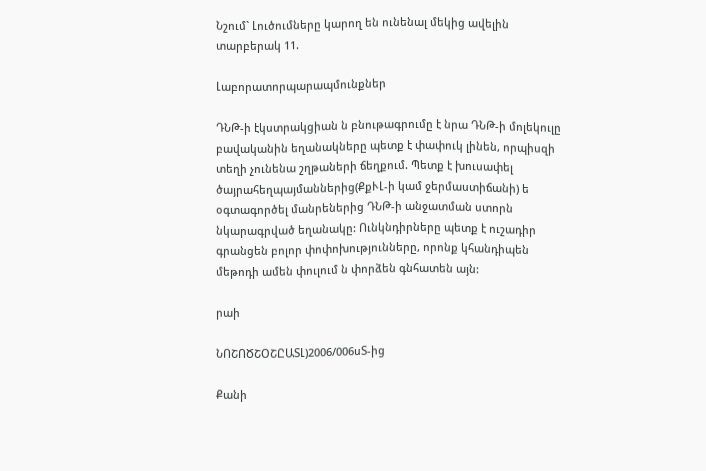Նշում` Լուծումները կարող են ունենալ մեկից ավելին տարբերակ 11.

Լաբորատորպարապմունքներ

ԴՆԹ-ի էկստրակցիան ն բնութագրումը է նրա ԴՆԹ-ի մոլեկուլը բավականին եղանակները պետք է փափուկ լինեն, որպիսզի տեղի չունենա շղթաների ճեղքում. Պետք է խուսափել ծայրահեղպայմաններից(ՔքՒԼ-ի կամ ջերմաստիճանի) ե օգտագործել մանրեներից ԴՆԹ-ի անջատման ստորն նկարագրված եղանակը: Ունկնդիրները պետք է ուշադիր գրանցեն բոլոր փոփոխությունները, որոնք կհանդիպեն մեթոդի ամեն փուլում ն փորձեն գնհատեն այն:

րաի

ՆՈՇՈԾՇՕՇԸԱՏԼ)2006/006սՏ-ից

Քանի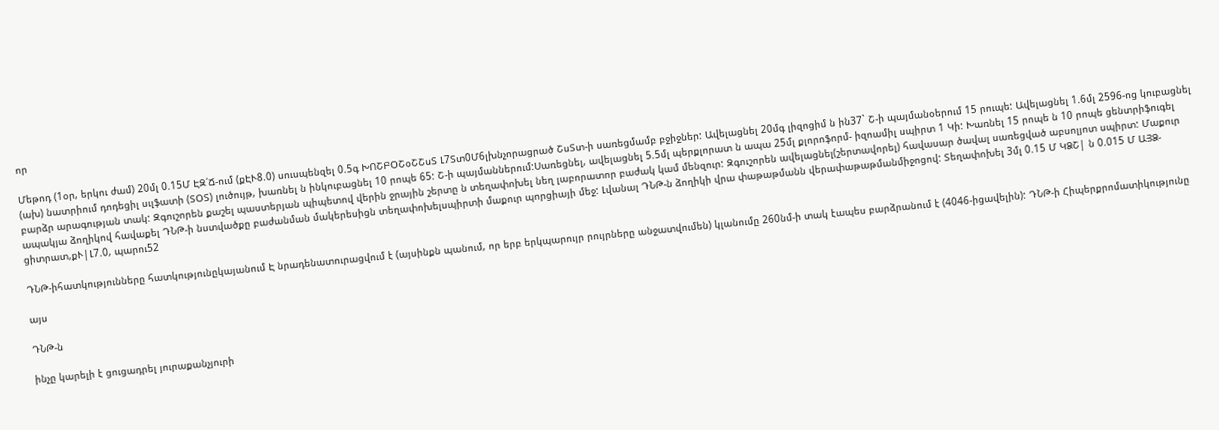որ

Մեթոդ (1օր, երկու ժամ) 20մլ 0.15Մ ԷԶ՛Ճ-ում (քԷՒ8.0) սուսպենզել 0.5գ ԽՈՇԲՕՇօՇՇսՏ Լ7Տտ0Մ6լխնչորացրած ՇսՏտ-ի սառեցմամբ բջիջներ: Ավելացնել 20մգ լիզոցիմ ն ին37` Շ-ի պայմանօերում 15 րուպե: Ավելացնել 1.6մլ 2596-ոց կուբացնել (ախ) նատրիում դոդեցիլ սւլֆատի (ՏՕՏ) լուծույթ, խառնել ն ինկուբացնել 10 րոպե 65: Շ-ի պայմաններում:Սառեցնել, ավելացնել 5.5մլ պերքլորատ ն ապա 25մլ քլորոֆորմ- իզոամիլ սպիրտ 1 Կի: Խառնել 15 րոպե ն 10 րոպե ցենտրիֆուգել բարձր արագության տակ: Զգուշորեն քաշել պաստերյան պիպետով վերին ջրային շերտը ն տեղափոխել նեղ լաբորատոր բաժակ կամ մենզուր: Զգուշորեն ավելացնել(շերտավորել) հավասար ծավալ սառեցված աբսոլյոտ սպիրտ: Մաքուր ապակյա ձողիկով հավաքել ԴՆԹ-ի նստվածքը բաժանման մակերեսիցն տեղափոխելսպիրտի մաքուր պորցիայի մեջ: Լվանալ ԴՆԹ-ն ձողիկի վրա փաթաթմանն վերափաթաթմանմիջոցով: Տեղափոխել 3մլ 0.15 Մ ԿՁՇ| ն 0.015 Մ ԱՅՁ-ցիտրատ,քՒ|Լ7.0, պարու52

ԴՆԹ-իհատկությունները հատկությունըկայանում Է նրադենատուրացվում է (այսինքն պանում, որ երբ երկպարույր րույրները անջատվումեն) կլանումը 260նմ-ի տակ էապես բարձրանում է (4046-իցավելին): ԴՆԹ-ի Հիպերքրոմատիկությունը

այս

ԴՆԹ-ն

ինչը կարելի է ցուցադրել յուրաքանչյուրի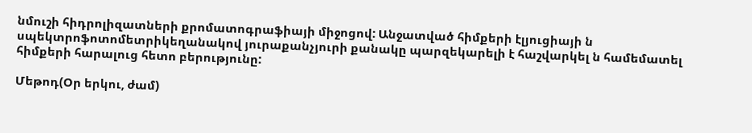նմուշի հիդրոլիզատների քրոմատոգրաֆիայի միջոցով: Անջատված հիմքերի էլյուցիայի ն սպեկտրոֆոտոմետրիկեղանակով յուրաքանչյուրի քանակը պարզեկարելի է հաշվարկել ն համեմատել հիմքերի հարալուց հետո բերությունը:

Մեթոդ(Օր երկու, ժամ)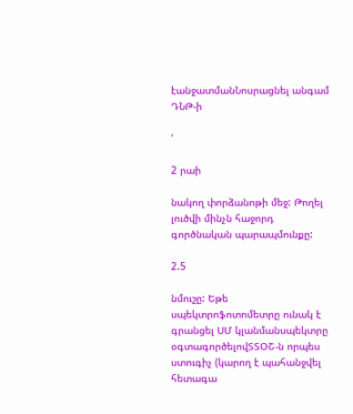էանջատմանՆոսրացնել անգամ ԴՆԹ-ի

'

2 րաի

նակող փորձանոթի մեջ: Թողել լուծվի մինչն հաջորդ գործնական պարապմունքը:

2.5

նմուշը: Եթե սպեկտրոֆոտոմետրը ունակ է գրանցել ՍՄ կլանմանսպեկտրը օգտագործելովՏՏՕՇ-ն որպես ստուգիչ (կարող է պահանջվել հետագա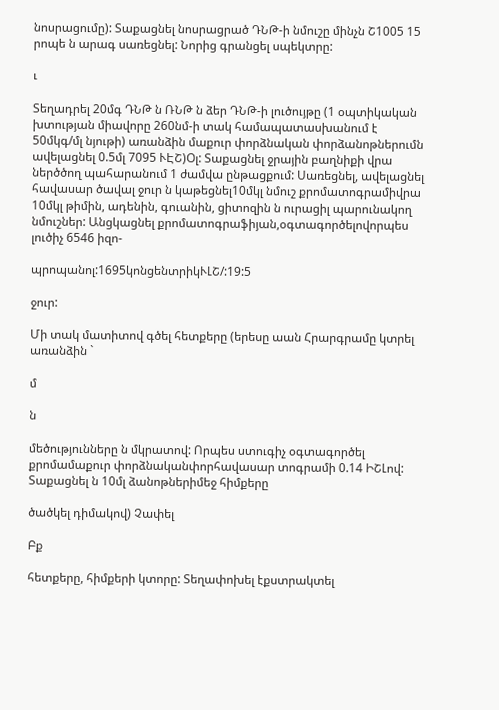նոսրացումը): Տաքացնել նոսրացրած ԴՆԹ-ի նմուշը մինչն Շ1005 15 րոպե ն արագ սառեցնել: Նորից գրանցել սպեկտրը:

ւ

Տեղադրել 20մգ ԴՆԹ ն ՌՆԹ ն ձեր ԴՆԹ-ի լուծույթը (1 օպտիկական խտության միավորը 260նմ-ի տակ համապատասխանում է 50մկգ/մլ նյութի) առանձին մաքուր փորձնական փորձանոթներումն ավելացնել 0.5մլ 7095 ՒԷՇ)Օլ: Տաքացնել ջրային բաղնիքի վրա ներծծող պահարանում 1 ժամվա ընթացքում: Սառեցնել, ավելացնել հավասար ծավալ ջուր ն կաթեցնել10մկլ նմուշ քրոմատոգրամիվրա 10մկլ թիմին, ադենին, գուանին, ցիտոզին ն ուրացիլ պարունակող նմուշներ: Անցկացնել քրոմատոգրաֆիյան,օգտագործելովորպես լուծիչ 6546 իզո-

պրոպանոլ:1695կոնցենտրիկՒԼՇ/:19:5

ջուր:

Մի տակ մատիտով գծել հետքերը (երեսը աան Հրարգրամը կտրել առանձին `

մ

ն

մեծությունները ն մկրատով: Որպես ստուգիչ օգտագործել քրոմամաքուր փորձնականփորհավասար տոգրամի 0.14 ԻՇԼով: Տաքացնել ն 10մլ ձանոթներիմեջ հիմքերը

ծածկել դիմակով) Չափել

Բք

հետքերը, հիմքերի կտորը: Տեղափոխել էքստրակտել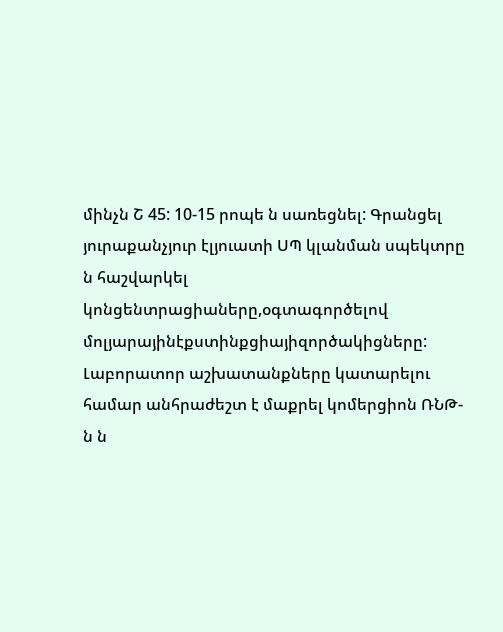մինչն Շ 45: 10-15 րոպե ն սառեցնել: Գրանցել յուրաքանչյուր էլյուատի ՍՊ կլանման սպեկտրը ն հաշվարկել կոնցենտրացիաները,օգտագործելով մոլյարայինէքստինքցիայիզործակիցները: Լաբորատոր աշխատանքները կատարելու համար անհրաժեշտ է մաքրել կոմերցիոն ՌՆԹ-ն ն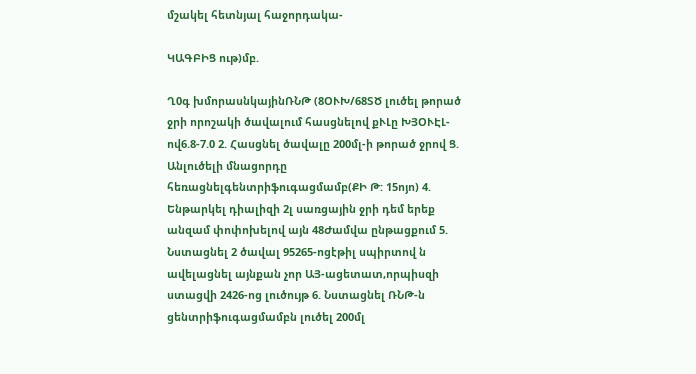մշակել հետնյալ հաջորդակա-

ԿԱԳԲԻՑ ութ)մբ.

Ղ0գ խմորասնկայինՌՆԹ (8ՕՒԽ/68ՏԾ լուծել թորած ջրի որոշակի ծավալում հասցնելով քՒԼը ԽՅՕՒԷԼ-ով6.8-7.0 2. Հասցնել ծավալը 200մլ-ի թորած ջրով Ց. Անլուծելի մնացորդը հեռացնելգենտրիֆուգացմամբ(ՔԻ Թ: 15ոյո) 4. Ենթարկել դիալիզի 2լ սառցային ջրի դեմ երեք անզամ փոփոխելով այն 48Ժամվա ընթացքում 5. Նստացնել 2 ծավալ 95265-ոցէթիլ սպիրտով ն ավելացնել այնքան չոր ԱՅ-ացետատ,որպիսզի ստացվի 2426-ոց լուծույթ 6. Նստացնել ՌՆԹ-ն ցենտրիֆուգացմամբն լուծել 200մլ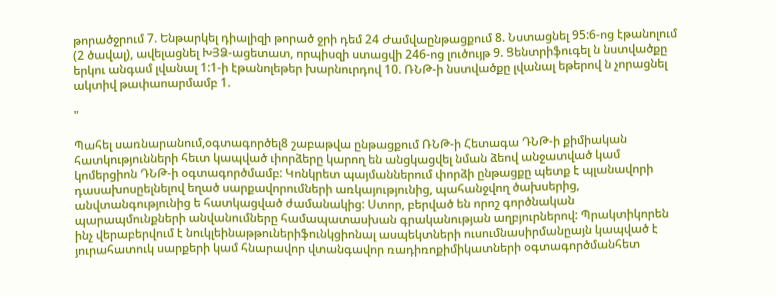թորածջրում 7. Ենթարկել դիալիզի թորած ջրի դեմ 24 Ժամվաընթացքում 8. Նստացնել 95:6-ոց էթանոլում (2 ծավալ), ավելացնել ԽՅՁ-ացետատ, որպիսզի ստացվի 246-ոց լուծույթ 9. Ցենտրիֆուգել ն նստվածքը երկու անգամ լվանալ 1:1-ի էթանոլեթեր խարնուրդով 10. ՌՆԹ-ի նստվածքը լվանալ եթերով ն չորացնել ակտիվ թափաոարմամբ 1.

"

Պահել սառնարանում,օգտագործել8 շաբաթվա ընթացքում ՌՆԹ-ի Հետագա ԴՆԹ-ի քիմիական հատկությունների հեւտ կապված ւիորձերը կարող են անցկացվել նման ձեով անջատված կամ կոմերցիոն ԴՆԹ-ի օգտագործմամբ: Կոնկրետ պայմաններում փորձի ընթացքը պետք է պլանավորի դասախոսըելնելով եղած սարքավորումների առկայությունից, պահանջվող ծախսերից, անվտանգությունից ե հատկացված ժամանակից: Ստոր, բերված են որոշ գործնական պարապմունքների անվանումները համապատասխան գրականության աղբյուրներով: Պրակտիկորեն ինչ վերաբերվում է նուկլեինաթթուներիֆունկցիոնալ ասպեկտների ուսումնասիրմանըայն կապված է յուրահատուկ սարքերի կամ հնարավոր վտանգավոր ռադիռոքիմիկատների օգտագործմանհետ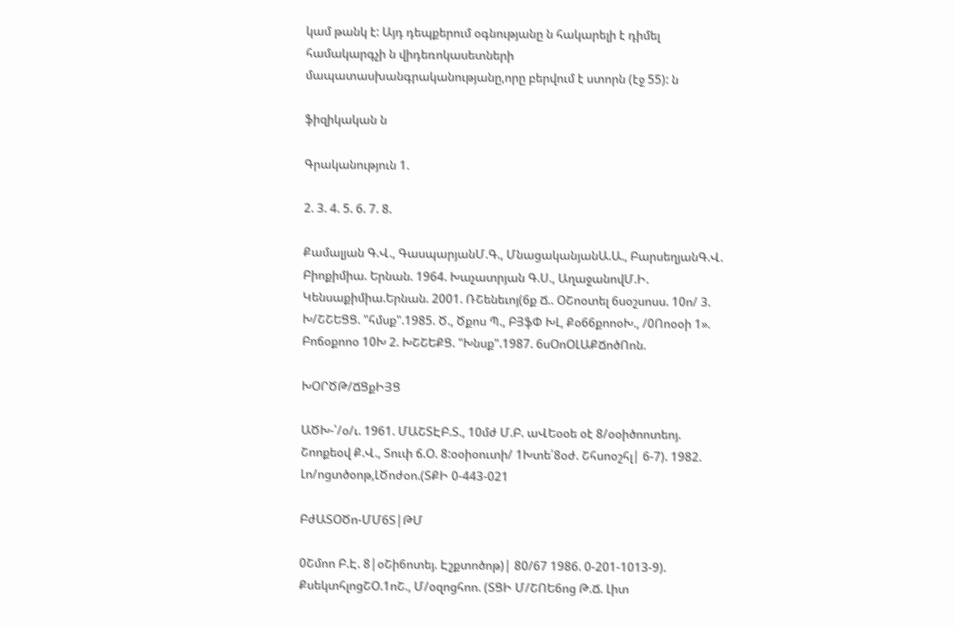կամ թանկ է: Այդ դեպքերում օգնությանը ն հակարելի է դիմել համակարգչի ն վիդեռոկասետների մապատասխանգրականությանը,որը բերվում է ստորն (էջ 55): ն

ֆիզիկական ն

Գրականություն 1.

2. 3. 4. 5. 6. 7. 8.

Քամալյան Գ.Վ., ԳասպարյանՄ.Գ., ՄնացականյանԱ.Ա., ԲարսեղյանԳ.Վ. Բիոքիմիա. Երնան. 1964. Խաչատրյան Գ.Ս., ԱղաջանովՄ.Ի. Կենսաքիմիա.Երնան. 2001. ՌՇենեւոյ(6ք Ճ.. ՕՇոօտել 6սօշսոսս. 10ո/ 3. Խ/ՇՇԵՑՑ. "հմսք".1985. Ծ., Ծքոս Պ., ԲՅֆՓ ԽԼ, Քօ66քոոօԽ., /0Ոոօօի 1». Բոճօքոոօ 10Խ 2. ԽՇՇԵՔՑ. "Խնսք".1987. 6սՕոՕԼԱՔՃոծՈոն.

ԽՕՐԾԹ/ՃՑքԻՅՑ

ԱԾԽ-՝/օ/ւ. 1961. ՄԱՇՏԷԲ.Տ., 10մժ Մ.Բ. աՎԵօօե օէ 8/օօիծոոտեոյ. Շոոքեօվ Ք.Վ., Տուփ ճ.Օ. 8:օօիօուտի/ 1Խտե՛8օժ. Շհսոօշհլ| 6-7). 1982. Լո/ոցտծօոթ,ԼԾոժօո.(ՏՔԻ 0-443-021

ԲժԱՏՕԾո-ՄՄ6Տ|ԹՄ

0Շմոո Բ.Է. 8|օՇի6ոտեյ. Էշքտոծոթ)| 80/67 1986. 0-201-1013-9). ՔսեկտհլոցՇՕ.1ոՇ., Մ/օզոցհոո. (ՏՑԻ Մ/ՇՈԵ6ոց Թ.Ճ. Լիտ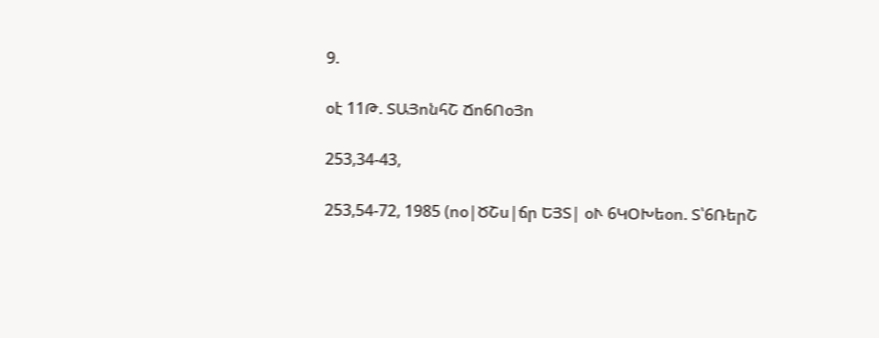9.

օէ 11Թ. ՏԱՅոնհՇ Ճո6ՈօՅո

253,34-43,

253,54-72, 1985 (ոօ|ԾՇս|ճր ԵՅՏ| օՒ 6ԿՕԽեօո. Տ՝6ՌերՇ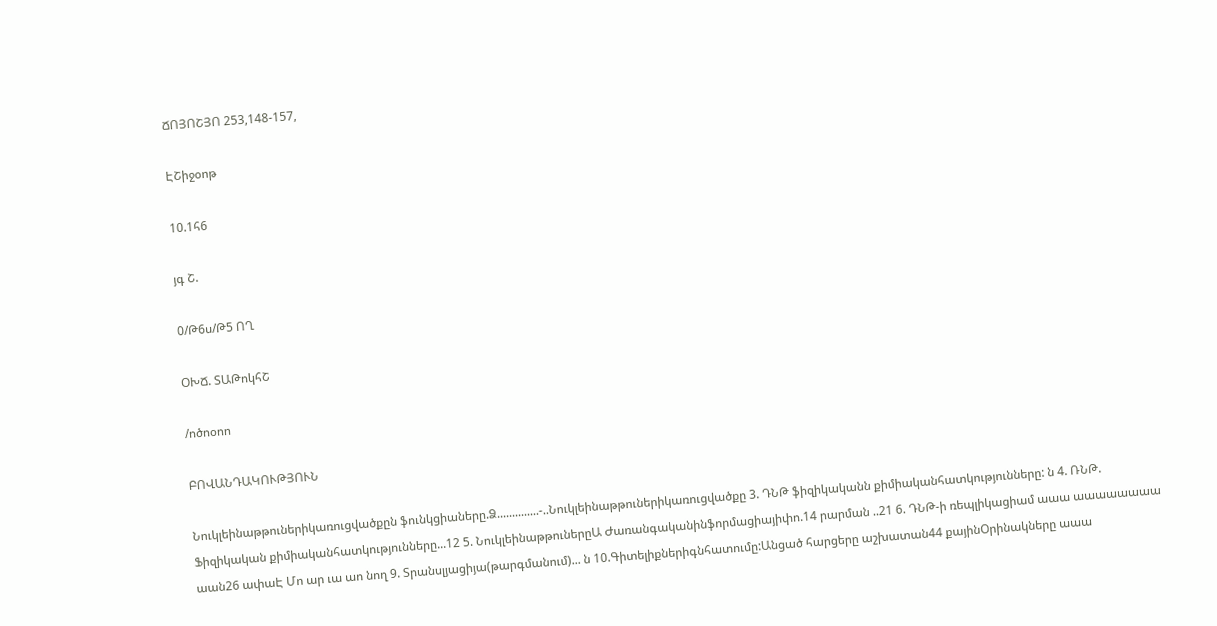ՃՈՅՈՇՅՈ 253,148-157,

ԷՇիջօոթ

10.1հ6

յգ Շ.

0/Թ6ս/Թ5 ՈՂ

ՕԽՃ. ՏԱԹոկհՇ

/ոծոօոո

ԲՈՎԱՆԴԱԿՈՒԹՅՈՒՆ

Նուկլեինաթթուներիկառուցվածքըն ֆունկցիաները.Ձ..............-..Նուկլեինաթթուներիկառուցվածքը 3. ԴՆԹ ֆիզիկականն քիմիականհատկությունները: ն 4. ՌՆԹ. Ֆիզիկական քիմիականհատկությունները...12 5. ՆուկլեինաթթուներըԱ Ժառանգականինֆորմացիայիփո.14 րարման ..21 6. ԴՆԹ-ի ռեպլիկացիամ աաա աաաաաաաա աան26 ափաԷ Մո ար ւա աո նող 9. Տրանսլյացիյա(թարգմանում)... ն 10.Գիտելիքներիգնհատումը:Անցած հարցերը աշխատան44 քայինՕրինակները աաա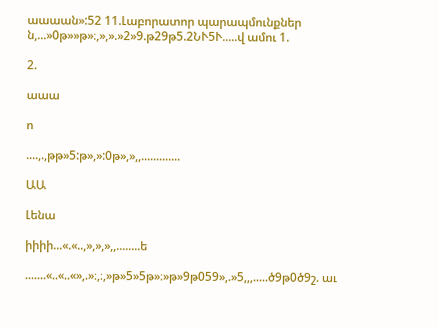աաաան»:52 11.Լաբորատոր պարապմունքներ ն,...»0թ»»թ»։,»,».»2»9.թ29թ5.2ՆՒ5Ւ.....վ ամու 1.

2.

աաա

ո

....,.,թթ»5:թ»,»:0թ»,»,,.............

ԱԱ

Լենա

իիիի...«.«..,»,»,»,,........ե

.......«..«..«»,.»։,։,»թ»5»5թ»։»թ»9թ059»,.»5,,,.....ծ9թ0ծ9շ. աւ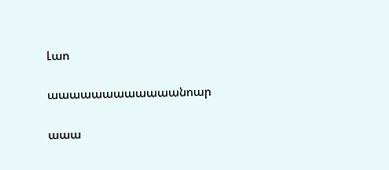Լաո

աաաաաաաաաաաանոար

աաա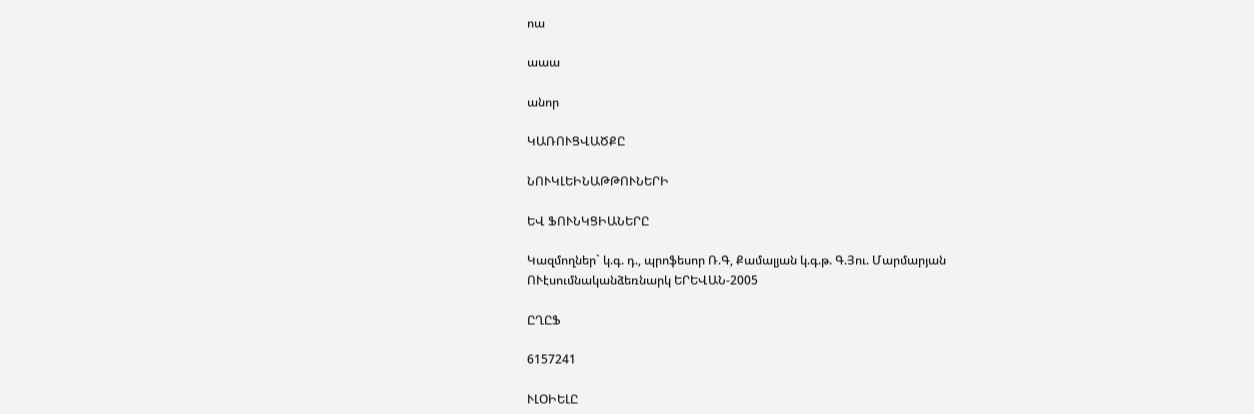ոա

աաա

անոր

ԿԱՌՈՒՑՎԱԾՔԸ

ՆՈՒԿԼԵԻՆԱԹԹՈՒՆԵՐԻ

ԵՎ ՖՈՒՆԿՑԻԱՆԵՐԸ

Կազմողներ` կ.գ. դ., պրոֆեսոր Ռ.Գ, Քամալյան կ.գ.թ. Գ.Յու. Մարմարյան ՈՒէսումնականձեռնարկ ԵՐԵՎԱՆ-2005

ԸՂԸՖ

6157241

ՒԼՕԻԵԼԸ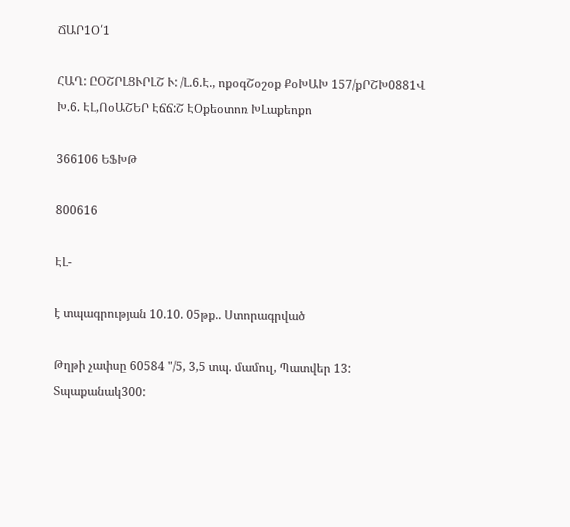ՃԱՐ1Օ՛1

ՀԱՂ: ԸՕՇՐԼՑՒՐԼՇ Ւ: /Լ.6.Է., ոքօգՇօշօք ՔօԽԱԽ 157/քՐՇԽ0881Վ Խ.6. ԷԼ,ՈօԱՇԵՐ Էճճ:Շ ԷՕքեօտոռ ԽԼաքեոքո

366106 ԵՖԽԹ

800616

ԷԼ-

է տպագրության 10.10. 05թք.. Ստորագրված

Թղթի չափսը 60584 "/5, 3,5 տպ. մամուլ, Պատվեր 13: Տպաքանակ300: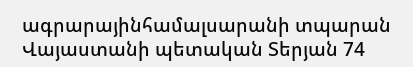ագրարայինհամալսարանի տպարան Վայաստանի պետական Տերյան 74